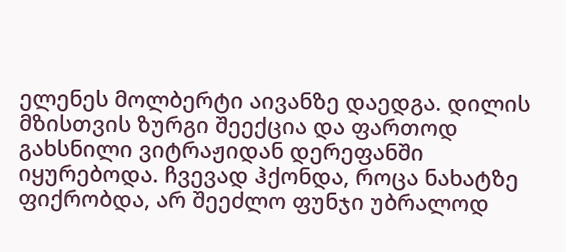ელენეს მოლბერტი აივანზე დაედგა. დილის მზისთვის ზურგი შეექცია და ფართოდ გახსნილი ვიტრაჟიდან დერეფანში იყურებოდა. ჩვევად ჰქონდა, როცა ნახატზე ფიქრობდა, არ შეეძლო ფუნჯი უბრალოდ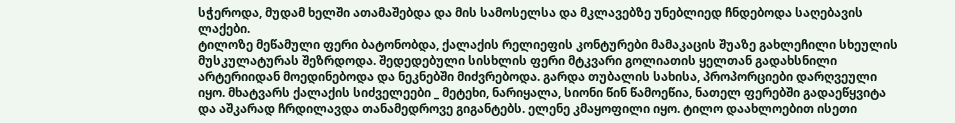სჭეროდა, მუდამ ხელში ათამაშებდა და მის სამოსელსა და მკლავებზე უნებლიედ ჩნდებოდა საღებავის ლაქები.
ტილოზე მეწამული ფერი ბატონობდა, ქალაქის რელიეფის კონტურები მამაკაცის შუაზე გახლეჩილი სხეულის მუსკულატურას შეზრდოდა. შედედებული სისხლის ფერი მტკვარი გოლიათის ყელთან გადახსნილი არტერიიდან მოედინებოდა და ნეკნებში მიძვრებოდა. გარდა თუბალის სახისა, პროპორციები დარღვეული იყო. მხატვარს ქალაქის სიძველეები _ მეტეხი, ნარიყალა, სიონი წინ წამოეწია, ნათელ ფერებში გადაეწყვიტა და აშკარად ჩრდილავდა თანამედროვე გიგანტებს. ელენე კმაყოფილი იყო. ტილო დაახლოებით ისეთი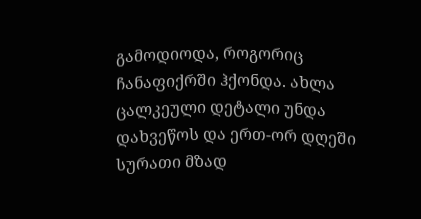გამოდიოდა, როგორიც ჩანაფიქრში ჰქონდა. ახლა ცალკეული დეტალი უნდა დახვეწოს და ერთ-ორ დღეში სურათი მზად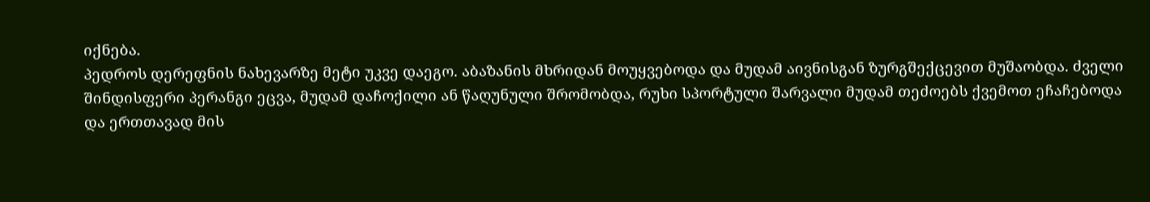იქნება.
პედროს დერეფნის ნახევარზე მეტი უკვე დაეგო. აბაზანის მხრიდან მოუყვებოდა და მუდამ აივნისგან ზურგშექცევით მუშაობდა. ძველი შინდისფერი პერანგი ეცვა, მუდამ დაჩოქილი ან წაღუნული შრომობდა, რუხი სპორტული შარვალი მუდამ თეძოებს ქვემოთ ეჩაჩებოდა და ერთთავად მის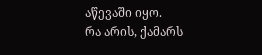აწევაში იყო.
რა არის, ქამარს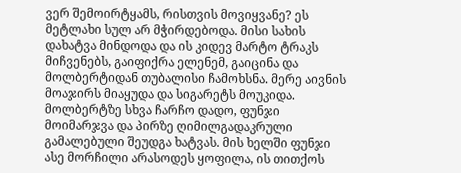ვერ შემოირტყამს, რისთვის მოვიყვანე? ეს მეტლახი სულ არ მჭირდებოდა. მისი სახის დახატვა მინდოდა და ის კიდევ მარტო ტრაკს მიჩვენებს, გაიფიქრა ელენემ, გაიცინა და მოლბერტიდან თუბალისი ჩამოხსნა. მერე აივნის მოაჯირს მიაყუდა და სიგარეტს მოუკიდა. მოლბერტზე სხვა ჩარჩო დადო, ფუნჯი მოიმარჯვა და პირზე ღიმილგადაკრული გამალებული შეუდგა ხატვას. მის ხელში ფუნჯი ასე მორჩილი არასოდეს ყოფილა, ის თითქოს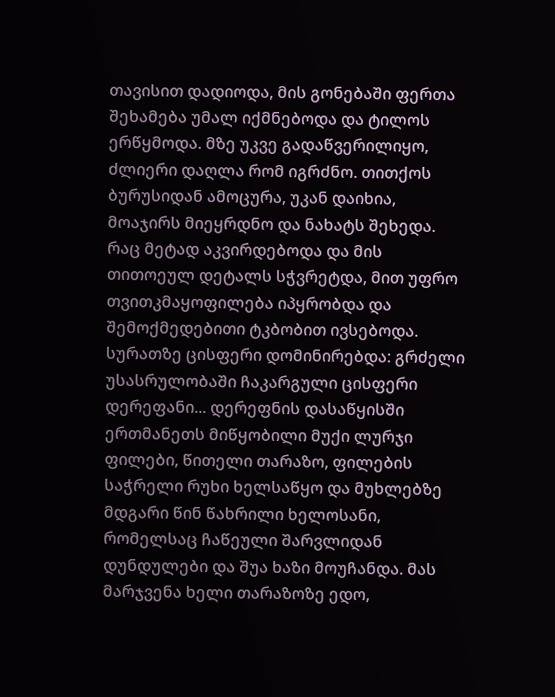თავისით დადიოდა, მის გონებაში ფერთა შეხამება უმალ იქმნებოდა და ტილოს ერწყმოდა. მზე უკვე გადაწვერილიყო, ძლიერი დაღლა რომ იგრძნო. თითქოს ბურუსიდან ამოცურა, უკან დაიხია, მოაჯირს მიეყრდნო და ნახატს შეხედა. რაც მეტად აკვირდებოდა და მის თითოეულ დეტალს სჭვრეტდა, მით უფრო თვითკმაყოფილება იპყრობდა და შემოქმედებითი ტკბობით ივსებოდა. სურათზე ცისფერი დომინირებდა: გრძელი უსასრულობაში ჩაკარგული ცისფერი დერეფანი... დერეფნის დასაწყისში ერთმანეთს მიწყობილი მუქი ლურჯი ფილები, წითელი თარაზო, ფილების საჭრელი რუხი ხელსაწყო და მუხლებზე მდგარი წინ წახრილი ხელოსანი, რომელსაც ჩაწეული შარვლიდან დუნდულები და შუა ხაზი მოუჩანდა. მას მარჯვენა ხელი თარაზოზე ედო,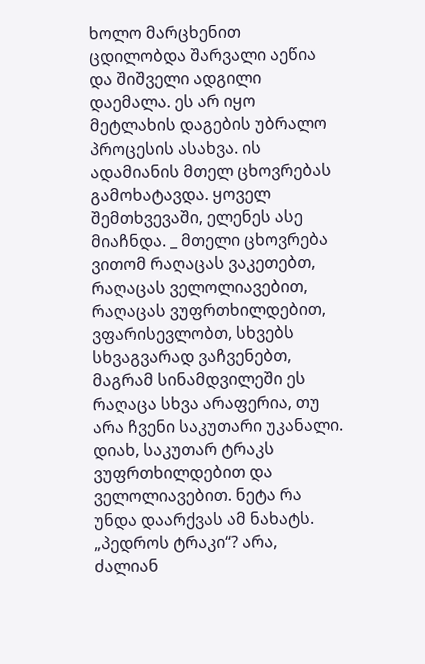ხოლო მარცხენით ცდილობდა შარვალი აეწია და შიშველი ადგილი დაემალა. ეს არ იყო მეტლახის დაგების უბრალო პროცესის ასახვა. ის ადამიანის მთელ ცხოვრებას გამოხატავდა. ყოველ შემთხვევაში, ელენეს ასე მიაჩნდა. _ მთელი ცხოვრება ვითომ რაღაცას ვაკეთებთ, რაღაცას ველოლიავებით, რაღაცას ვუფრთხილდებით, ვფარისევლობთ, სხვებს სხვაგვარად ვაჩვენებთ, მაგრამ სინამდვილეში ეს რაღაცა სხვა არაფერია, თუ არა ჩვენი საკუთარი უკანალი. დიახ, საკუთარ ტრაკს ვუფრთხილდებით და ველოლიავებით. ნეტა რა უნდა დაარქვას ამ ნახატს. „პედროს ტრაკი“? არა, ძალიან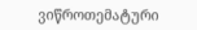ვიწროთემატური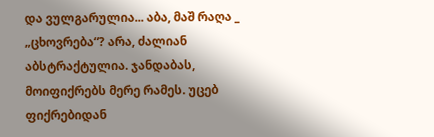და ვულგარულია... აბა, მაშ რაღა _ „ცხოვრება“? არა, ძალიან აბსტრაქტულია. ჯანდაბას, მოიფიქრებს მერე რამეს. უცებ ფიქრებიდან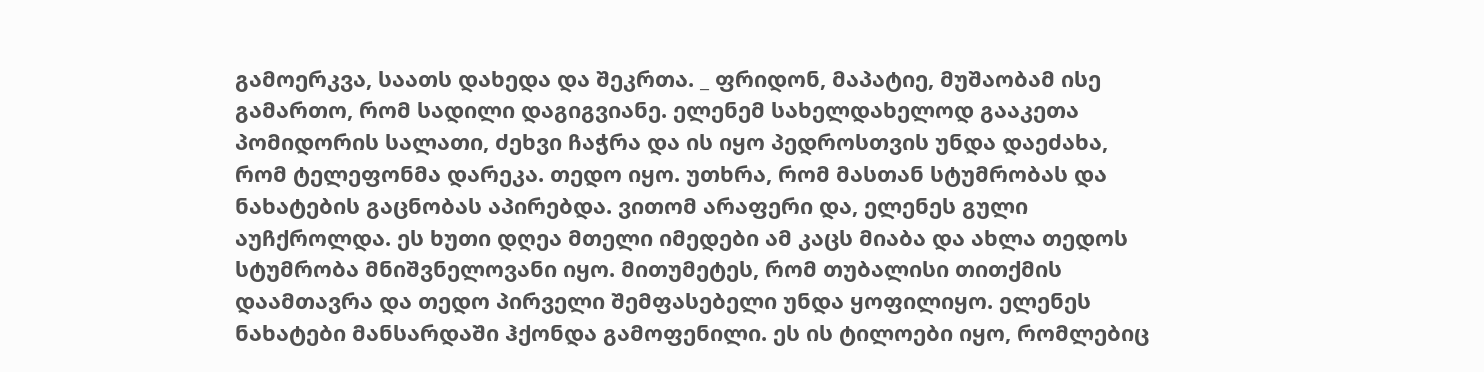გამოერკვა, საათს დახედა და შეკრთა. _ ფრიდონ, მაპატიე, მუშაობამ ისე გამართო, რომ სადილი დაგიგვიანე. ელენემ სახელდახელოდ გააკეთა პომიდორის სალათი, ძეხვი ჩაჭრა და ის იყო პედროსთვის უნდა დაეძახა, რომ ტელეფონმა დარეკა. თედო იყო. უთხრა, რომ მასთან სტუმრობას და ნახატების გაცნობას აპირებდა. ვითომ არაფერი და, ელენეს გული აუჩქროლდა. ეს ხუთი დღეა მთელი იმედები ამ კაცს მიაბა და ახლა თედოს სტუმრობა მნიშვნელოვანი იყო. მითუმეტეს, რომ თუბალისი თითქმის დაამთავრა და თედო პირველი შემფასებელი უნდა ყოფილიყო. ელენეს ნახატები მანსარდაში ჰქონდა გამოფენილი. ეს ის ტილოები იყო, რომლებიც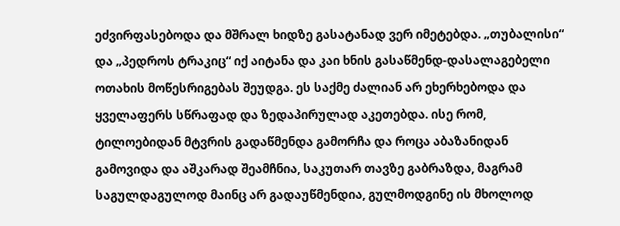ეძვირფასებოდა და მშრალ ხიდზე გასატანად ვერ იმეტებდა. „თუბალისი“ და „პედროს ტრაკიც“ იქ აიტანა და კაი ხნის გასაწმენდ-დასალაგებელი ოთახის მოწესრიგებას შეუდგა. ეს საქმე ძალიან არ ეხერხებოდა და ყველაფერს სწრაფად და ზედაპირულად აკეთებდა. ისე რომ, ტილოებიდან მტვრის გადაწმენდა გამორჩა და როცა აბაზანიდან გამოვიდა და აშკარად შეამჩნია, საკუთარ თავზე გაბრაზდა, მაგრამ საგულდაგულოდ მაინც არ გადაუწმენდია, გულმოდგინე ის მხოლოდ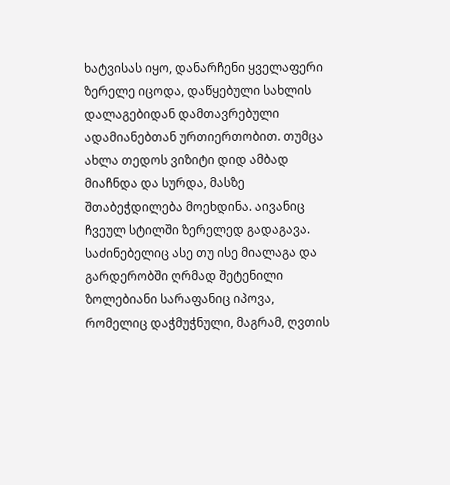ხატვისას იყო, დანარჩენი ყველაფერი ზერელე იცოდა, დაწყებული სახლის დალაგებიდან დამთავრებული ადამიანებთან ურთიერთობით. თუმცა ახლა თედოს ვიზიტი დიდ ამბად მიაჩნდა და სურდა, მასზე შთაბეჭდილება მოეხდინა. აივანიც ჩვეულ სტილში ზერელედ გადაგავა. საძინებელიც ასე თუ ისე მიალაგა და გარდერობში ღრმად შეტენილი ზოლებიანი სარაფანიც იპოვა, რომელიც დაჭმუჭნული, მაგრამ, ღვთის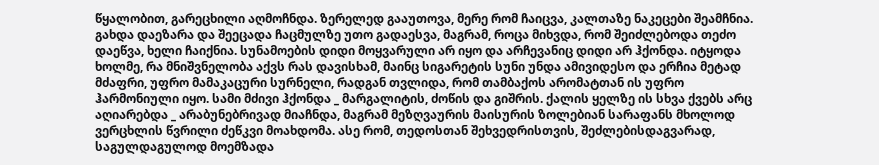წყალობით, გარეცხილი აღმოჩნდა. ზერელედ გააუთოვა, მერე რომ ჩაიცვა, კალთაზე ნაკეცები შეამჩნია. გახდა დაეზარა და შეეცადა ჩაცმულზე უთო გადაესვა, მაგრამ, როცა მიხვდა, რომ შეიძლებოდა თეძო დაეწვა, ხელი ჩაიქნია. სუნამოების დიდი მოყვარული არ იყო და არჩევანიც დიდი არ ჰქონდა. იტყოდა ხოლმე, რა მნიშვნელობა აქვს რას დავისხამ, მაინც სიგარეტის სუნი უნდა ამივიდესო და ერჩია მეტად მძაფრი, უფრო მამაკაცური სურნელი, რადგან თვლიდა, რომ თამბაქოს არომატთან ის უფრო ჰარმონიული იყო. სამი მძივი ჰქონდა _ მარგალიტის, ძოწის და გიშრის. ქალის ყელზე ის სხვა ქვებს არც აღიარებდა _ არაბუნებრივად მიაჩნდა, მაგრამ მეზღვაურის მაისურის ზოლებიან სარაფანს მხოლოდ ვერცხლის წვრილი ძეწკვი მოახდომა. ასე რომ, თედოსთან შეხვედრისთვის, შეძლებისდაგვარად, საგულდაგულოდ მოემზადა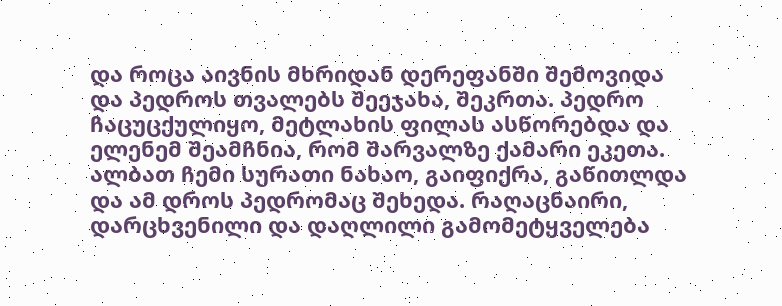და როცა აივნის მხრიდან დერეფანში შემოვიდა და პედროს თვალებს შეეჯახა, შეკრთა. პედრო ჩაცუცქულიყო, მეტლახის ფილას ასწორებდა და ელენემ შეამჩნია, რომ შარვალზე ქამარი ეკეთა. ალბათ ჩემი სურათი ნახაო, გაიფიქრა, გაწითლდა და ამ დროს პედრომაც შეხედა. რაღაცნაირი, დარცხვენილი და დაღლილი გამომეტყველება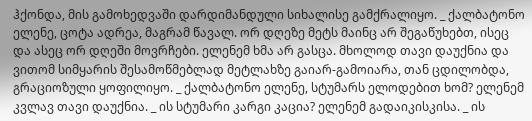ჰქონდა, მის გამოხედვაში დარდიმანდული სიხალისე გამქრალიყო. _ ქალბატონო ელენე, ცოტა ადრეა, მაგრამ წავალ. ორ დღეზე მეტს მაინც არ შეგაწუხებთ, ისეც და ასეც ორ დღეში მოვრჩები. ელენემ ხმა არ გასცა. მხოლოდ თავი დაუქნია და ვითომ სიმყარის შესამოწმებლად მეტლახზე გაიარ-გამოიარა, თან ცდილობდა, გრაციოზული ყოფილიყო. _ ქალბატონო ელენე, სტუმარს ელოდებით ხომ? ელენემ კვლავ თავი დაუქნია. _ ის სტუმარი კარგი კაცია? ელენემ გადაიკისკისა. _ ის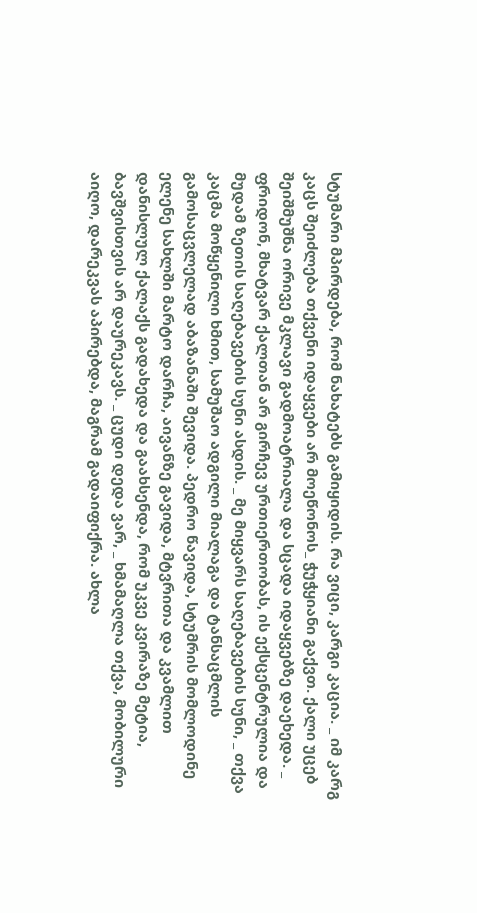სტუმარი მპირდება, რომ ნახატებს გამიყიდის. რა ვიცი, კარგი კაცია. _ იმ კარგ კაცს შეიძლება თქვენი იდაყვები არ მოეწონოს_ ჭუჭყიანი გაქვთ. ქალი უცებ შეიშმუშნა ორივე მკლავი გადმოატრიალა და სცადა იდაყვებზე დაეხედა. _ ფრიდონ, მხატვარ ქალთან არ გირჩევ ურთიერთობას, ის ექსცენტრულია და მუდამ ზეთის საღებავების სუნი ასდის. _ მე მიყვარს საღებავების სუნი, _ თქვა კაცმა მოწყენილი ხმით, სამუშაო ადგილი მიალაგა და ტანსაცმლის გამოსაცვლელად აბაზანაში შევიდა. პედრო წავიდა, სტუმრის მომლოდინე ელენე სახლში მარტო დარჩა, აივანზე გავიდა, მტვრითა და კვამლით დანისლულ ქალაქს გადახედა და გაახსენდა, რომ უკვე კვირაზე მეტია, ბავშვისთვის არ დაურეკავს. _ ცუდი დედა ვარ, _ ხმამაღლა თქვა, მობილური აიღო, დარეკვას აპირებდა, მაგრამ გადაიფიქრა. ახლა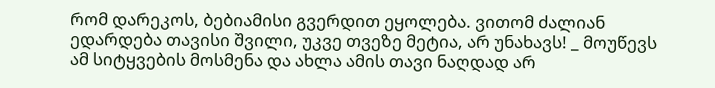რომ დარეკოს, ბებიამისი გვერდით ეყოლება. ვითომ ძალიან ედარდება თავისი შვილი, უკვე თვეზე მეტია, არ უნახავს! _ მოუწევს ამ სიტყვების მოსმენა და ახლა ამის თავი ნაღდად არ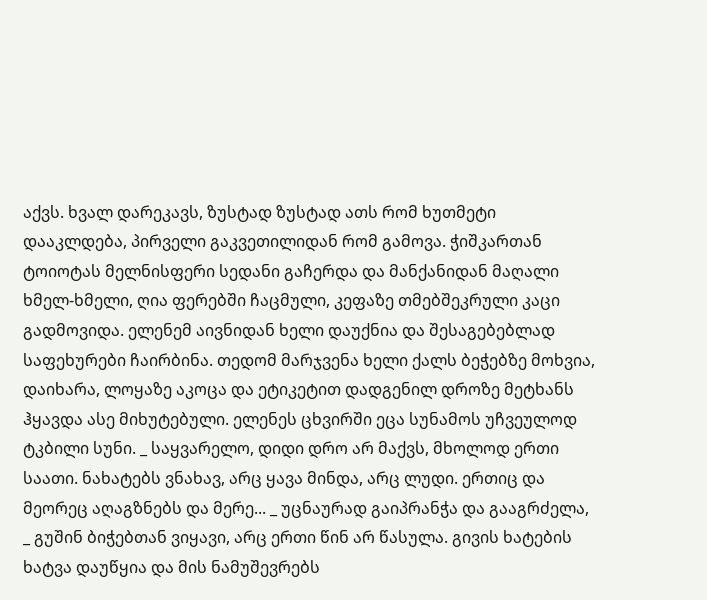აქვს. ხვალ დარეკავს, ზუსტად ზუსტად ათს რომ ხუთმეტი დააკლდება, პირველი გაკვეთილიდან რომ გამოვა. ჭიშკართან ტოიოტას მელნისფერი სედანი გაჩერდა და მანქანიდან მაღალი ხმელ-ხმელი, ღია ფერებში ჩაცმული, კეფაზე თმებშეკრული კაცი გადმოვიდა. ელენემ აივნიდან ხელი დაუქნია და შესაგებებლად საფეხურები ჩაირბინა. თედომ მარჯვენა ხელი ქალს ბეჭებზე მოხვია, დაიხარა, ლოყაზე აკოცა და ეტიკეტით დადგენილ დროზე მეტხანს ჰყავდა ასე მიხუტებული. ელენეს ცხვირში ეცა სუნამოს უჩვეულოდ ტკბილი სუნი. _ საყვარელო, დიდი დრო არ მაქვს, მხოლოდ ერთი საათი. ნახატებს ვნახავ, არც ყავა მინდა, არც ლუდი. ერთიც და მეორეც აღაგზნებს და მერე... _ უცნაურად გაიპრანჭა და გააგრძელა, _ გუშინ ბიჭებთან ვიყავი, არც ერთი წინ არ წასულა. გივის ხატების ხატვა დაუწყია და მის ნამუშევრებს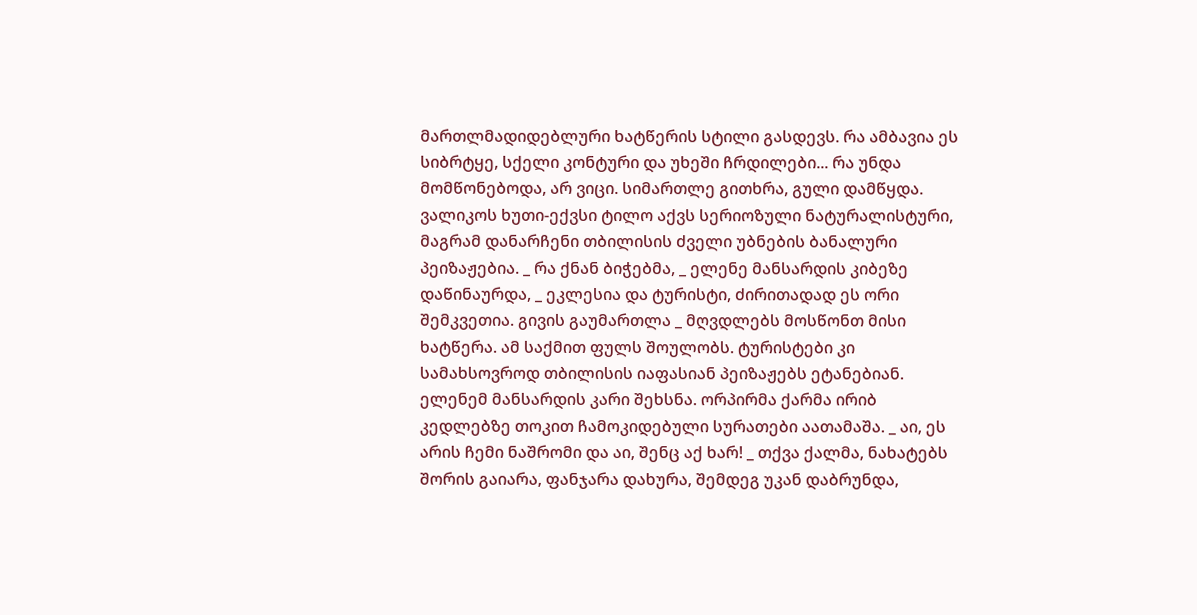მართლმადიდებლური ხატწერის სტილი გასდევს. რა ამბავია ეს სიბრტყე, სქელი კონტური და უხეში ჩრდილები... რა უნდა მომწონებოდა, არ ვიცი. სიმართლე გითხრა, გული დამწყდა. ვალიკოს ხუთი-ექვსი ტილო აქვს სერიოზული ნატურალისტური, მაგრამ დანარჩენი თბილისის ძველი უბნების ბანალური პეიზაჟებია. _ რა ქნან ბიჭებმა, _ ელენე მანსარდის კიბეზე დაწინაურდა, _ ეკლესია და ტურისტი, ძირითადად ეს ორი შემკვეთია. გივის გაუმართლა _ მღვდლებს მოსწონთ მისი ხატწერა. ამ საქმით ფულს შოულობს. ტურისტები კი სამახსოვროდ თბილისის იაფასიან პეიზაჟებს ეტანებიან. ელენემ მანსარდის კარი შეხსნა. ორპირმა ქარმა ირიბ კედლებზე თოკით ჩამოკიდებული სურათები აათამაშა. _ აი, ეს არის ჩემი ნაშრომი და აი, შენც აქ ხარ! _ თქვა ქალმა, ნახატებს შორის გაიარა, ფანჯარა დახურა, შემდეგ უკან დაბრუნდა,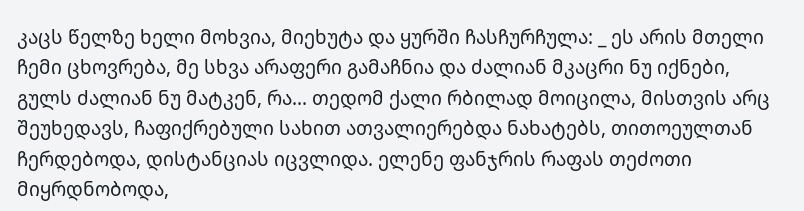კაცს წელზე ხელი მოხვია, მიეხუტა და ყურში ჩასჩურჩულა: _ ეს არის მთელი ჩემი ცხოვრება, მე სხვა არაფერი გამაჩნია და ძალიან მკაცრი ნუ იქნები, გულს ძალიან ნუ მატკენ, რა... თედომ ქალი რბილად მოიცილა, მისთვის არც შეუხედავს, ჩაფიქრებული სახით ათვალიერებდა ნახატებს, თითოეულთან ჩერდებოდა, დისტანციას იცვლიდა. ელენე ფანჯრის რაფას თეძოთი მიყრდნობოდა,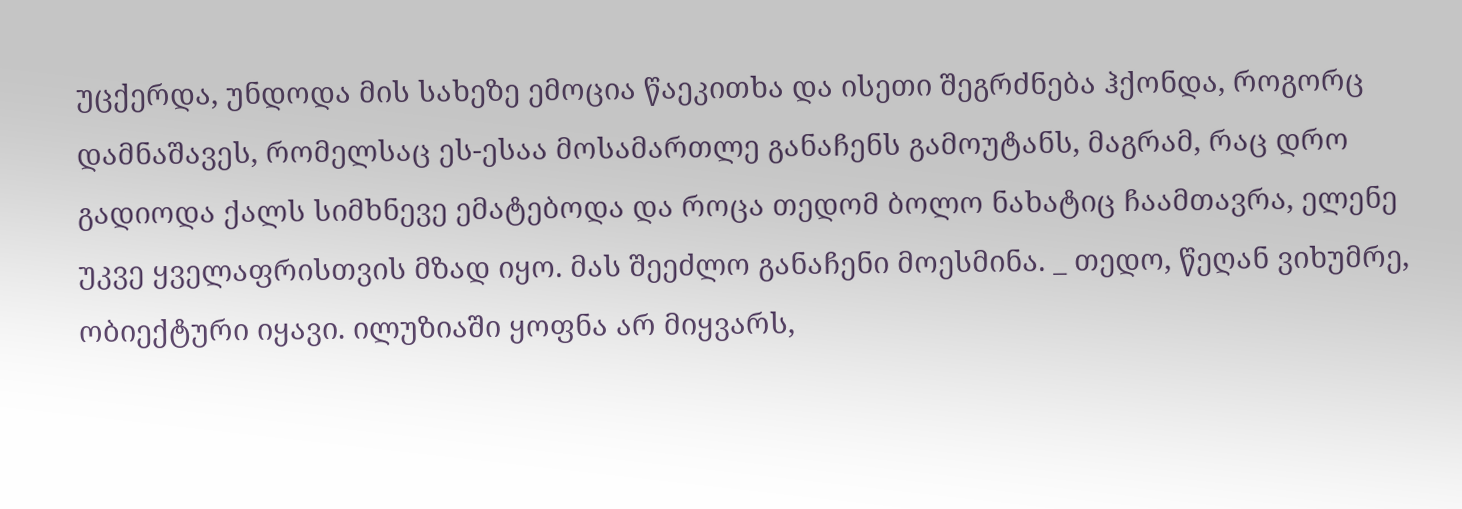უცქერდა, უნდოდა მის სახეზე ემოცია წაეკითხა და ისეთი შეგრძნება ჰქონდა, როგორც დამნაშავეს, რომელსაც ეს-ესაა მოსამართლე განაჩენს გამოუტანს, მაგრამ, რაც დრო გადიოდა ქალს სიმხნევე ემატებოდა და როცა თედომ ბოლო ნახატიც ჩაამთავრა, ელენე უკვე ყველაფრისთვის მზად იყო. მას შეეძლო განაჩენი მოესმინა. _ თედო, წეღან ვიხუმრე, ობიექტური იყავი. ილუზიაში ყოფნა არ მიყვარს,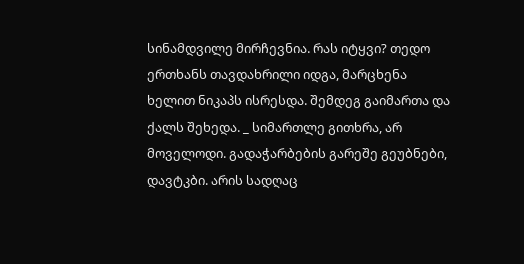სინამდვილე მირჩევნია. რას იტყვი? თედო ერთხანს თავდახრილი იდგა, მარცხენა ხელით ნიკაპს ისრესდა. შემდეგ გაიმართა და ქალს შეხედა. _ სიმართლე გითხრა, არ მოველოდი. გადაჭარბების გარეშე გეუბნები, დავტკბი. არის სადღაც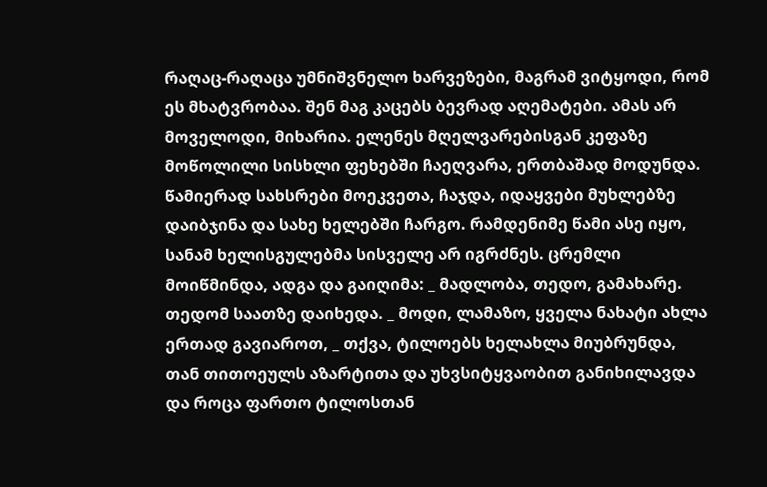რაღაც-რაღაცა უმნიშვნელო ხარვეზები, მაგრამ ვიტყოდი, რომ ეს მხატვრობაა. შენ მაგ კაცებს ბევრად აღემატები. ამას არ მოველოდი, მიხარია. ელენეს მღელვარებისგან კეფაზე მოწოლილი სისხლი ფეხებში ჩაეღვარა, ერთბაშად მოდუნდა. წამიერად სახსრები მოეკვეთა, ჩაჯდა, იდაყვები მუხლებზე დაიბჯინა და სახე ხელებში ჩარგო. რამდენიმე წამი ასე იყო, სანამ ხელისგულებმა სისველე არ იგრძნეს. ცრემლი მოიწმინდა, ადგა და გაიღიმა: _ მადლობა, თედო, გამახარე. თედომ საათზე დაიხედა. _ მოდი, ლამაზო, ყველა ნახატი ახლა ერთად გავიაროთ, _ თქვა, ტილოებს ხელახლა მიუბრუნდა, თან თითოეულს აზარტითა და უხვსიტყვაობით განიხილავდა და როცა ფართო ტილოსთან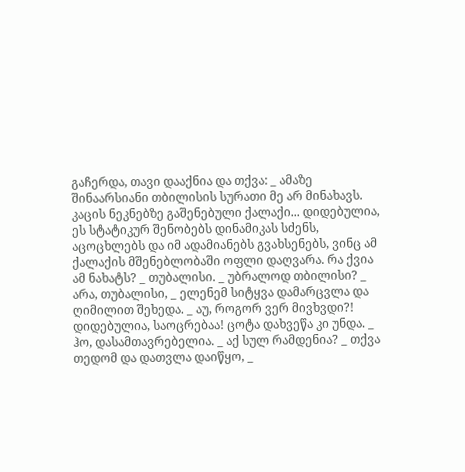გაჩერდა, თავი დააქნია და თქვა: _ ამაზე შინაარსიანი თბილისის სურათი მე არ მინახავს. კაცის ნეკნებზე გაშენებული ქალაქი... დიდებულია, ეს სტატიკურ შენობებს დინამიკას სძენს, აცოცხლებს და იმ ადამიანებს გვახსენებს, ვინც ამ ქალაქის მშენებლობაში ოფლი დაღვარა. რა ქვია ამ ნახატს? _ თუბალისი. _ უბრალოდ თბილისი? _ არა, თუბალისი, _ ელენემ სიტყვა დამარცვლა და ღიმილით შეხედა. _ აუ, როგორ ვერ მივხვდი?! დიდებულია, საოცრებაა! ცოტა დახვეწა კი უნდა. _ ჰო, დასამთავრებელია. _ აქ სულ რამდენია? _ თქვა თედომ და დათვლა დაიწყო, _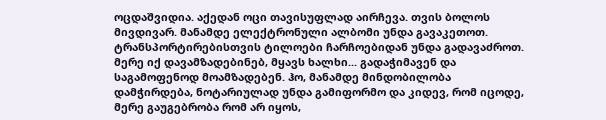ოცდაშვიდია. აქედან ოცი თავისუფლად აირჩევა. თვის ბოლოს მივდივარ. მანამდე ელექტრონული ალბომი უნდა გავაკეთოთ. ტრანსპორტირებისთვის ტილოები ჩარჩოებიდან უნდა გადავაძროთ. მერე იქ დავამზადებინებ, მყავს ხალხი... გადაჭიმავენ და საგამოფენოდ მოამზადებენ. ჰო, მანამდე მინდობილობა დამჭირდება, ნოტარიულად უნდა გამიფორმო და კიდევ, რომ იცოდე, მერე გაუგებრობა რომ არ იყოს,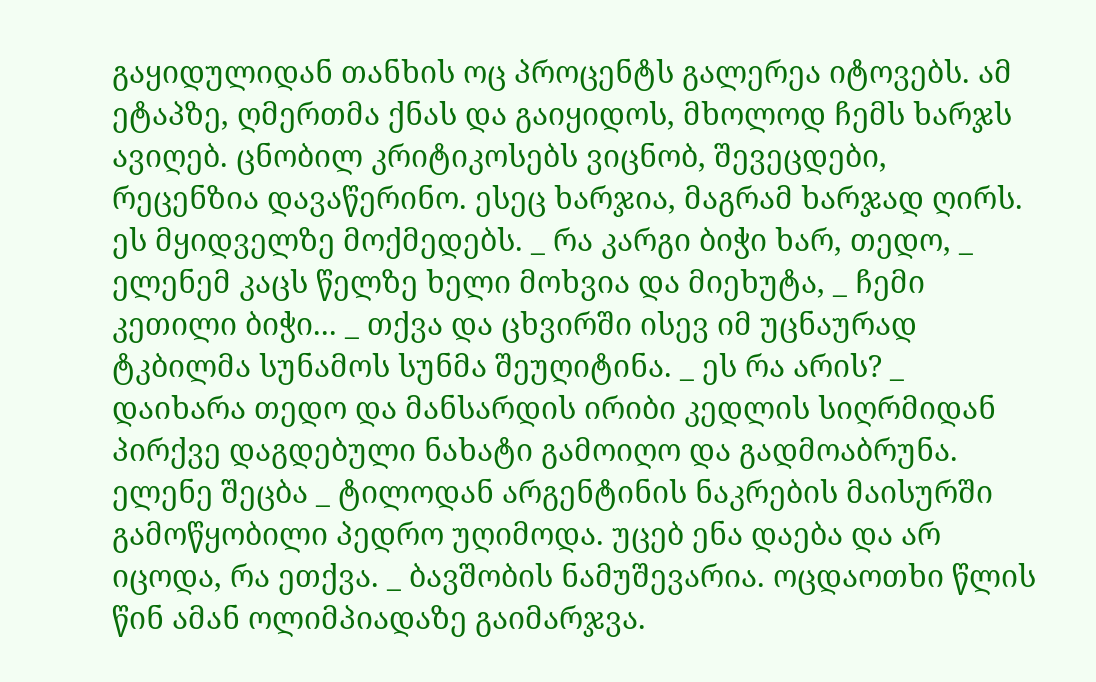გაყიდულიდან თანხის ოც პროცენტს გალერეა იტოვებს. ამ ეტაპზე, ღმერთმა ქნას და გაიყიდოს, მხოლოდ ჩემს ხარჯს ავიღებ. ცნობილ კრიტიკოსებს ვიცნობ, შევეცდები, რეცენზია დავაწერინო. ესეც ხარჯია, მაგრამ ხარჯად ღირს. ეს მყიდველზე მოქმედებს. _ რა კარგი ბიჭი ხარ, თედო, _ ელენემ კაცს წელზე ხელი მოხვია და მიეხუტა, _ ჩემი კეთილი ბიჭი... _ თქვა და ცხვირში ისევ იმ უცნაურად ტკბილმა სუნამოს სუნმა შეუღიტინა. _ ეს რა არის? _ დაიხარა თედო და მანსარდის ირიბი კედლის სიღრმიდან პირქვე დაგდებული ნახატი გამოიღო და გადმოაბრუნა. ელენე შეცბა _ ტილოდან არგენტინის ნაკრების მაისურში გამოწყობილი პედრო უღიმოდა. უცებ ენა დაება და არ იცოდა, რა ეთქვა. _ ბავშობის ნამუშევარია. ოცდაოთხი წლის წინ ამან ოლიმპიადაზე გაიმარჯვა.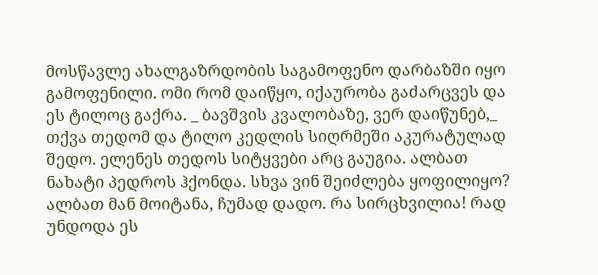მოსწავლე ახალგაზრდობის საგამოფენო დარბაზში იყო გამოფენილი. ომი რომ დაიწყო, იქაურობა გაძარცვეს და ეს ტილოც გაქრა. _ ბავშვის კვალობაზე, ვერ დაიწუნებ,_ თქვა თედომ და ტილო კედლის სიღრმეში აკურატულად შედო. ელენეს თედოს სიტყვები არც გაუგია. ალბათ ნახატი პედროს ჰქონდა. სხვა ვინ შეიძლება ყოფილიყო? ალბათ მან მოიტანა, ჩუმად დადო. რა სირცხვილია! რად უნდოდა ეს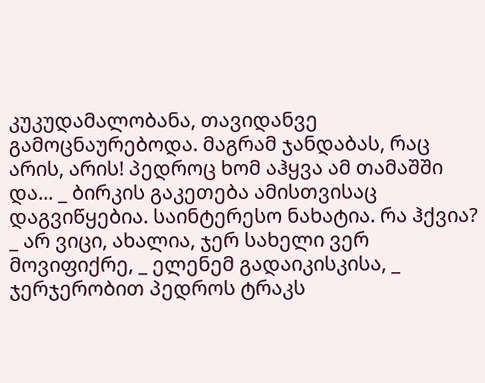კუკუდამალობანა, თავიდანვე გამოცნაურებოდა. მაგრამ ჯანდაბას, რაც არის, არის! პედროც ხომ აჰყვა ამ თამაშში და... _ ბირკის გაკეთება ამისთვისაც დაგვიწყებია. საინტერესო ნახატია. რა ჰქვია? _ არ ვიცი, ახალია, ჯერ სახელი ვერ მოვიფიქრე, _ ელენემ გადაიკისკისა, _ ჯერჯერობით პედროს ტრაკს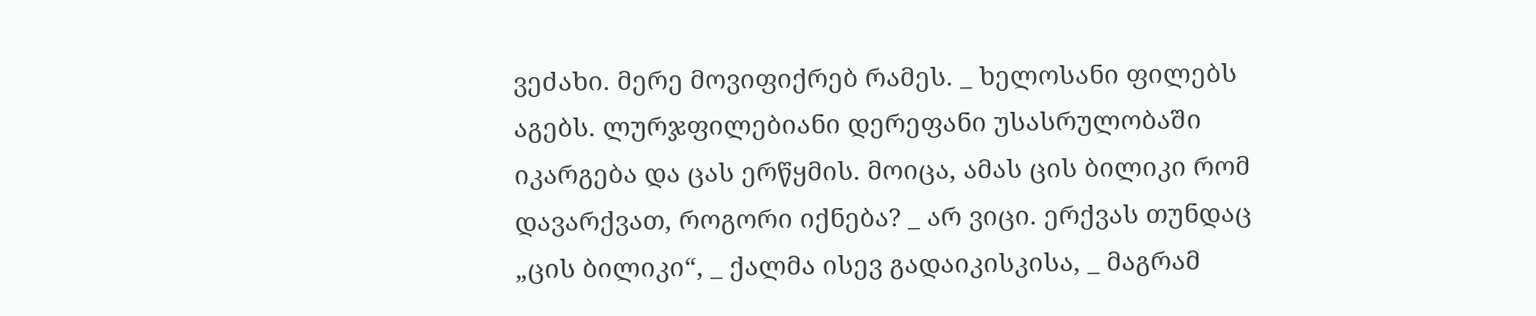ვეძახი. მერე მოვიფიქრებ რამეს. _ ხელოსანი ფილებს აგებს. ლურჯფილებიანი დერეფანი უსასრულობაში იკარგება და ცას ერწყმის. მოიცა, ამას ცის ბილიკი რომ დავარქვათ, როგორი იქნება? _ არ ვიცი. ერქვას თუნდაც „ცის ბილიკი“, _ ქალმა ისევ გადაიკისკისა, _ მაგრამ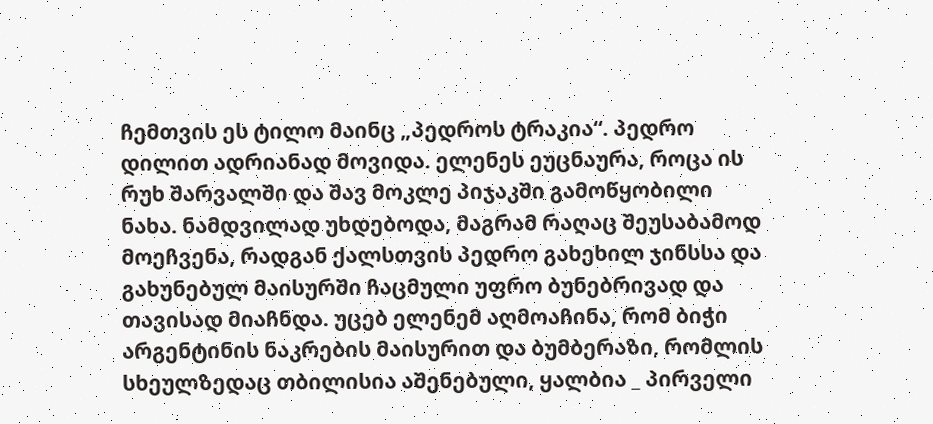ჩემთვის ეს ტილო მაინც „პედროს ტრაკია“. პედრო დილით ადრიანად მოვიდა. ელენეს ეუცნაურა, როცა ის რუხ შარვალში და შავ მოკლე პიჯაკში გამოწყობილი ნახა. ნამდვილად უხდებოდა, მაგრამ რაღაც შეუსაბამოდ მოეჩვენა, რადგან ქალსთვის პედრო გახეხილ ჯინსსა და გახუნებულ მაისურში ჩაცმული უფრო ბუნებრივად და თავისად მიაჩნდა. უცებ ელენემ აღმოაჩინა, რომ ბიჭი არგენტინის ნაკრების მაისურით და ბუმბერაზი, რომლის სხეულზედაც თბილისია აშენებული, ყალბია _ პირველი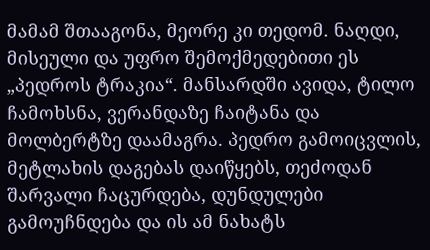მამამ შთააგონა, მეორე კი თედომ. ნაღდი, მისეული და უფრო შემოქმედებითი ეს „პედროს ტრაკია“. მანსარდში ავიდა, ტილო ჩამოხსნა, ვერანდაზე ჩაიტანა და მოლბერტზე დაამაგრა. პედრო გამოიცვლის, მეტლახის დაგებას დაიწყებს, თეძოდან შარვალი ჩაცურდება, დუნდულები გამოუჩნდება და ის ამ ნახატს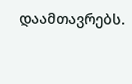დაამთავრებს.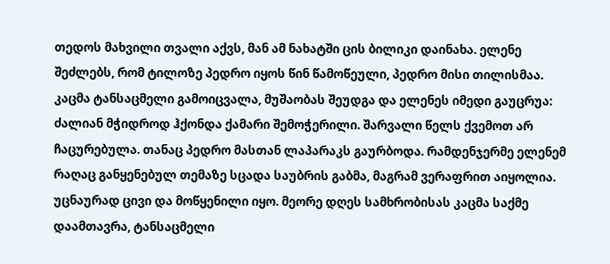თედოს მახვილი თვალი აქვს, მან ამ ნახატში ცის ბილიკი დაინახა. ელენე შეძლებს, რომ ტილოზე პედრო იყოს წინ წამოწეული, პედრო მისი თილისმაა. კაცმა ტანსაცმელი გამოიცვალა, მუშაობას შეუდგა და ელენეს იმედი გაუცრუა: ძალიან მჭიდროდ ჰქონდა ქამარი შემოჭერილი. შარვალი წელს ქვემოთ არ ჩაცურებულა. თანაც პედრო მასთან ლაპარაკს გაურბოდა. რამდენჯერმე ელენემ რაღაც განყენებულ თემაზე სცადა საუბრის გაბმა, მაგრამ ვერაფრით აიყოლია. უცნაურად ცივი და მოწყენილი იყო. მეორე დღეს სამხრობისას კაცმა საქმე დაამთავრა, ტანსაცმელი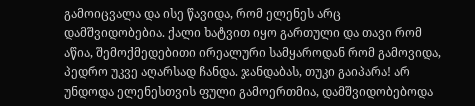გამოიცვალა და ისე წავიდა, რომ ელენეს არც დამშვიდობებია. ქალი ხატვით იყო გართული და თავი რომ აწია, შემოქმედებითი ირეალური სამყაროდან რომ გამოვიდა, პედრო უკვე აღარსად ჩანდა. ჯანდაბას, თუკი გაიპარა! არ უნდოდა ელენესთვის ფული გამოერთმია, დამშვიდობებოდა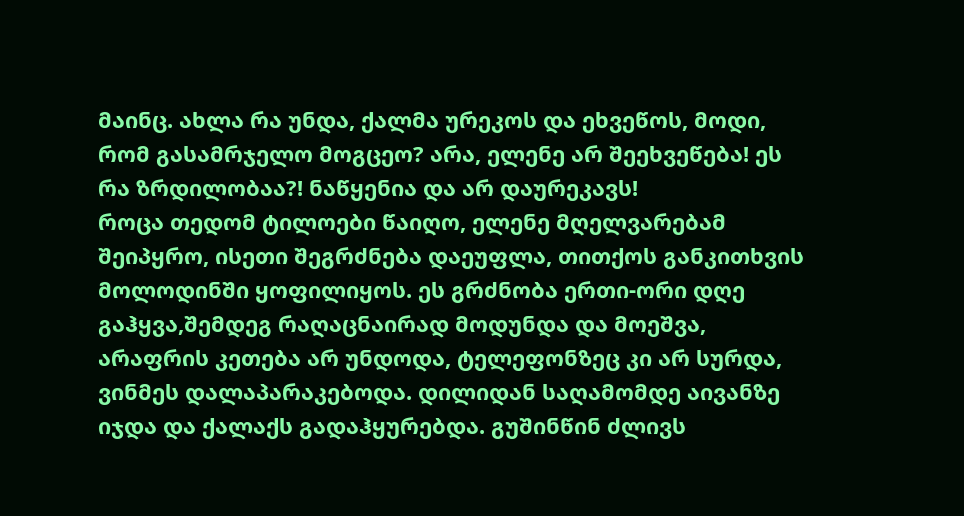მაინც. ახლა რა უნდა, ქალმა ურეკოს და ეხვეწოს, მოდი, რომ გასამრჯელო მოგცეო? არა, ელენე არ შეეხვეწება! ეს რა ზრდილობაა?! ნაწყენია და არ დაურეკავს!
როცა თედომ ტილოები წაიღო, ელენე მღელვარებამ შეიპყრო, ისეთი შეგრძნება დაეუფლა, თითქოს განკითხვის მოლოდინში ყოფილიყოს. ეს გრძნობა ერთი-ორი დღე გაჰყვა,შემდეგ რაღაცნაირად მოდუნდა და მოეშვა, არაფრის კეთება არ უნდოდა, ტელეფონზეც კი არ სურდა, ვინმეს დალაპარაკებოდა. დილიდან საღამომდე აივანზე იჯდა და ქალაქს გადაჰყურებდა. გუშინწინ ძლივს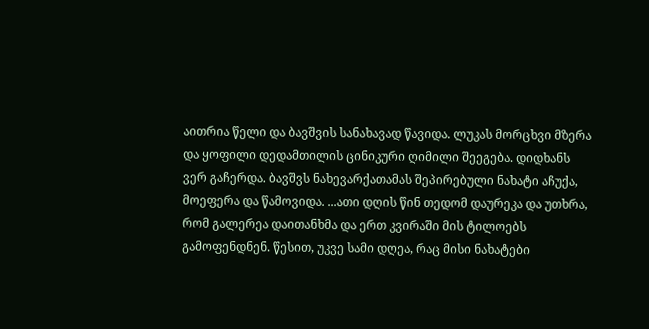აითრია წელი და ბავშვის სანახავად წავიდა. ლუკას მორცხვი მზერა და ყოფილი დედამთილის ცინიკური ღიმილი შეეგება. დიდხანს ვერ გაჩერდა. ბავშვს ნახევარქათამას შეპირებული ნახატი აჩუქა, მოეფერა და წამოვიდა. ...ათი დღის წინ თედომ დაურეკა და უთხრა, რომ გალერეა დაითანხმა და ერთ კვირაში მის ტილოებს გამოფენდნენ. წესით, უკვე სამი დღეა, რაც მისი ნახატები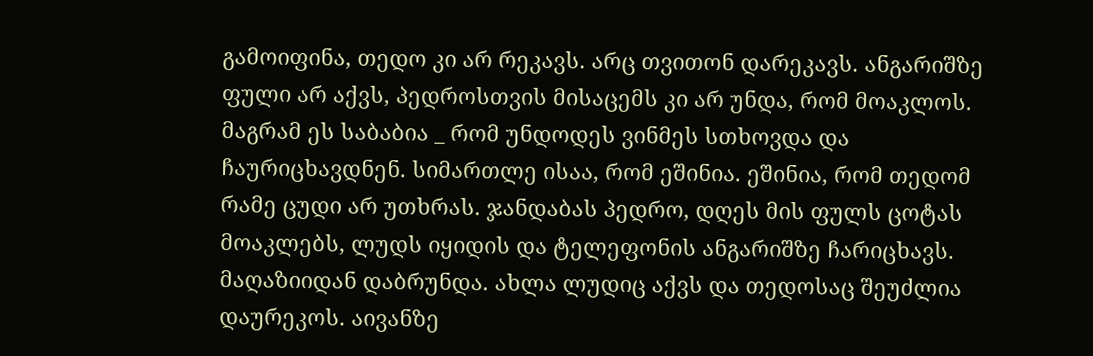გამოიფინა, თედო კი არ რეკავს. არც თვითონ დარეკავს. ანგარიშზე ფული არ აქვს, პედროსთვის მისაცემს კი არ უნდა, რომ მოაკლოს. მაგრამ ეს საბაბია _ რომ უნდოდეს ვინმეს სთხოვდა და ჩაურიცხავდნენ. სიმართლე ისაა, რომ ეშინია. ეშინია, რომ თედომ რამე ცუდი არ უთხრას. ჯანდაბას პედრო, დღეს მის ფულს ცოტას მოაკლებს, ლუდს იყიდის და ტელეფონის ანგარიშზე ჩარიცხავს. მაღაზიიდან დაბრუნდა. ახლა ლუდიც აქვს და თედოსაც შეუძლია დაურეკოს. აივანზე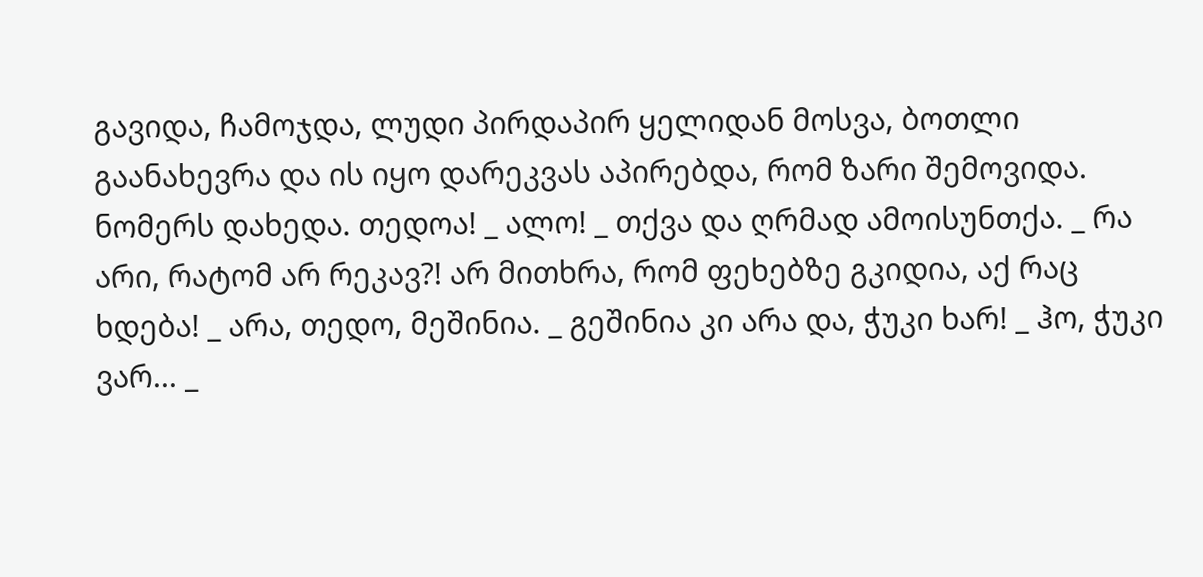გავიდა, ჩამოჯდა, ლუდი პირდაპირ ყელიდან მოსვა, ბოთლი გაანახევრა და ის იყო დარეკვას აპირებდა, რომ ზარი შემოვიდა. ნომერს დახედა. თედოა! _ ალო! _ თქვა და ღრმად ამოისუნთქა. _ რა არი, რატომ არ რეკავ?! არ მითხრა, რომ ფეხებზე გკიდია, აქ რაც ხდება! _ არა, თედო, მეშინია. _ გეშინია კი არა და, ჭუკი ხარ! _ ჰო, ჭუკი ვარ... _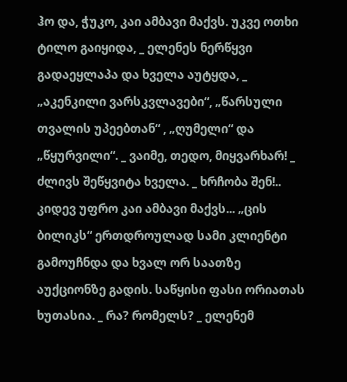ჰო და, ჭუკო, კაი ამბავი მაქვს. უკვე ოთხი ტილო გაიყიდა, _ ელენეს ნერწყვი გადაეყლაპა და ხველა აუტყდა, _ „აკენკილი ვარსკვლავები“, „წარსული თვალის უპეებთან“ , „ღუმელი“ და „წყურვილი“. _ ვაიმე, თედო, მიყვარხარ! _ ძლივს შეწყვიტა ხველა. _ ხრჩობა შენ!.. კიდევ უფრო კაი ამბავი მაქვს... „ცის ბილიკს“ ერთდროულად სამი კლიენტი გამოუჩნდა და ხვალ ორ საათზე აუქციონზე გადის. საწყისი ფასი ორიათას ხუთასია. _ რა? რომელს? _ ელენემ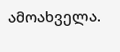ამოახველა.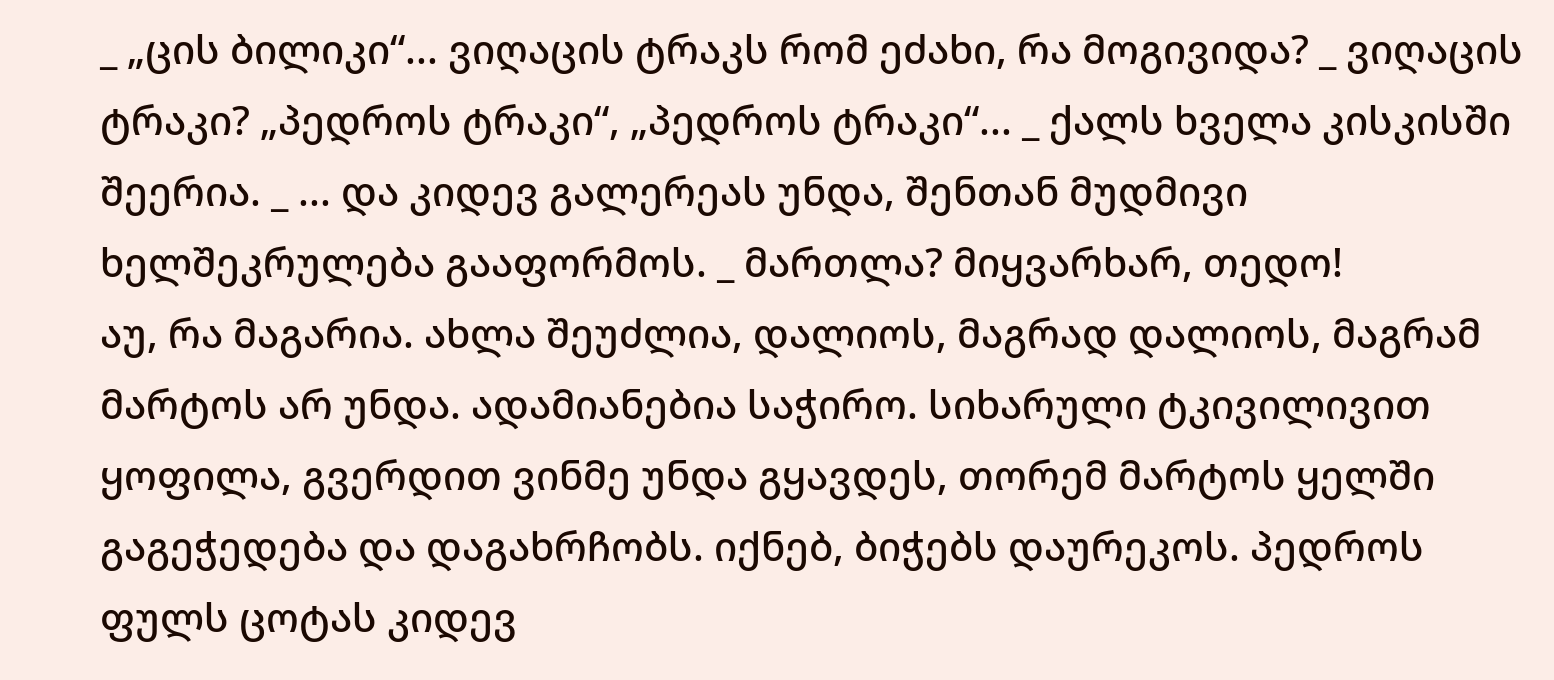_ „ცის ბილიკი“... ვიღაცის ტრაკს რომ ეძახი, რა მოგივიდა? _ ვიღაცის ტრაკი? „პედროს ტრაკი“, „პედროს ტრაკი“... _ ქალს ხველა კისკისში შეერია. _ ... და კიდევ გალერეას უნდა, შენთან მუდმივი ხელშეკრულება გააფორმოს. _ მართლა? მიყვარხარ, თედო!
აუ, რა მაგარია. ახლა შეუძლია, დალიოს, მაგრად დალიოს, მაგრამ მარტოს არ უნდა. ადამიანებია საჭირო. სიხარული ტკივილივით ყოფილა, გვერდით ვინმე უნდა გყავდეს, თორემ მარტოს ყელში გაგეჭედება და დაგახრჩობს. იქნებ, ბიჭებს დაურეკოს. პედროს ფულს ცოტას კიდევ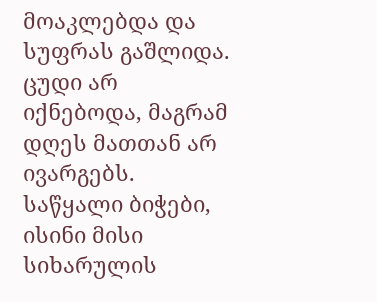მოაკლებდა და სუფრას გაშლიდა. ცუდი არ იქნებოდა, მაგრამ დღეს მათთან არ ივარგებს. საწყალი ბიჭები, ისინი მისი სიხარულის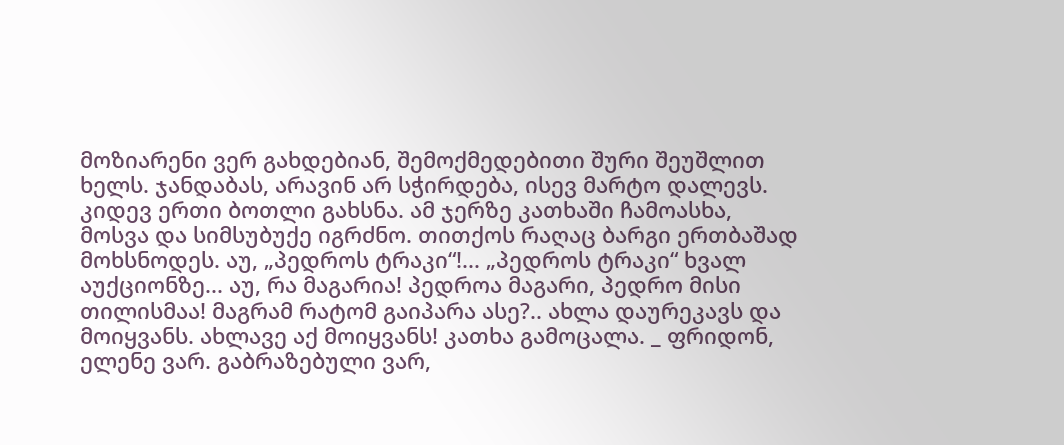მოზიარენი ვერ გახდებიან, შემოქმედებითი შური შეუშლით ხელს. ჯანდაბას, არავინ არ სჭირდება, ისევ მარტო დალევს. კიდევ ერთი ბოთლი გახსნა. ამ ჯერზე კათხაში ჩამოასხა, მოსვა და სიმსუბუქე იგრძნო. თითქოს რაღაც ბარგი ერთბაშად მოხსნოდეს. აუ, „პედროს ტრაკი“!... „პედროს ტრაკი“ ხვალ აუქციონზე... აუ, რა მაგარია! პედროა მაგარი, პედრო მისი თილისმაა! მაგრამ რატომ გაიპარა ასე?.. ახლა დაურეკავს და მოიყვანს. ახლავე აქ მოიყვანს! კათხა გამოცალა. _ ფრიდონ, ელენე ვარ. გაბრაზებული ვარ,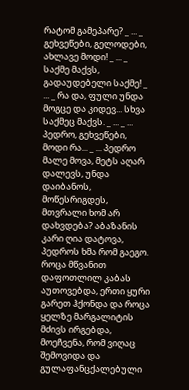რატომ გამეპარე? _ ... _ გეხვეწები, გელოდები, ახლავე მოდი! _ ... _ საქმე მაქვს, გადაუდებელი საქმე! _ ... _ რა და, ფული უნდა მოგცე და კიდევ... სხვა საქმეც მაქვს. _ ... _ ... პედრო, გეხვეწები, მოდი რა... _ ... პედრო მალე მოვა, მეტს აღარ დალევს, უნდა დაიბანოს, მოწესრიგდეს, მთვრალი ხომ არ დახვდება? აბაზანის კარი ღია დატოვა, პედროს ხმა რომ გაეგო. როცა მწვანით დაფოთლილ კაბას აუთოვებდა, ერთი ყური გარეთ ჰქონდა და როცა ყელზე მარგალიტის მძივს ირგებდა, მოეჩვენა, რომ ვიღაც შემოვიდა და გულაფანცქალებული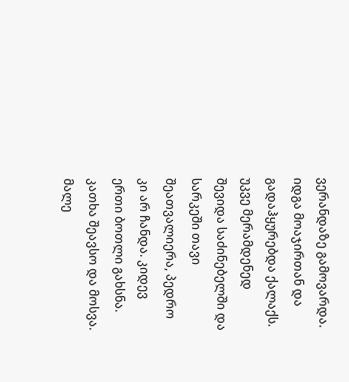ვერანდაზე გამოვარდა. იდგა მოაჯირთან და გადაჰყურებდა ქალაქს. უკვე მერამდენედ შევიდა საძინებელში და სარკეში თავი შეათვალიერა, პედრო კი არ ჩანდა. კიდევ ერთი ბოთლი გახსნა. კათხა შეავსო და მოსვა. მალე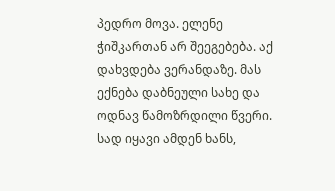პედრო მოვა. ელენე ჭიშკართან არ შეეგებება. აქ დახვდება ვერანდაზე. მას ექნება დაბნეული სახე და ოდნავ წამოზრდილი წვერი. სად იყავი ამდენ ხანს,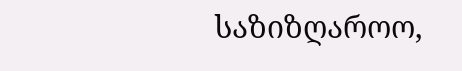საზიზღაროო,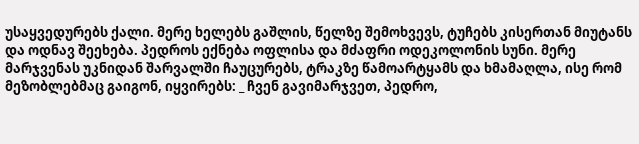უსაყვედურებს ქალი. მერე ხელებს გაშლის, წელზე შემოხვევს, ტუჩებს კისერთან მიუტანს და ოდნავ შეეხება. პედროს ექნება ოფლისა და მძაფრი ოდეკოლონის სუნი. მერე მარჯვენას უკნიდან შარვალში ჩაუცურებს, ტრაკზე წამოარტყამს და ხმამაღლა, ისე რომ მეზობლებმაც გაიგონ, იყვირებს: _ ჩვენ გავიმარჯვეთ, პედრო,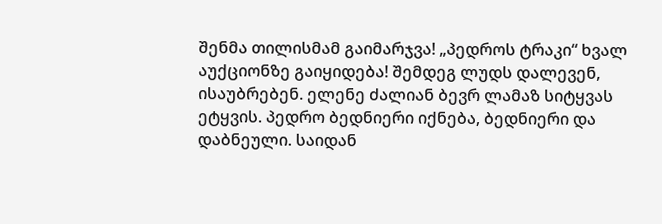შენმა თილისმამ გაიმარჯვა! „პედროს ტრაკი“ ხვალ აუქციონზე გაიყიდება! შემდეგ ლუდს დალევენ, ისაუბრებენ. ელენე ძალიან ბევრ ლამაზ სიტყვას ეტყვის. პედრო ბედნიერი იქნება, ბედნიერი და დაბნეული. საიდან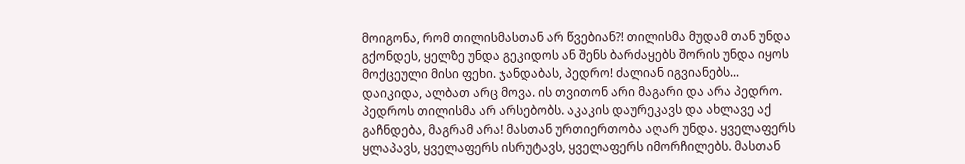მოიგონა, რომ თილისმასთან არ წვებიან?! თილისმა მუდამ თან უნდა გქონდეს, ყელზე უნდა გეკიდოს ან შენს ბარძაყებს შორის უნდა იყოს მოქცეული მისი ფეხი. ჯანდაბას, პედრო! ძალიან იგვიანებს... დაიკიდა, ალბათ არც მოვა. ის თვითონ არი მაგარი და არა პედრო. პედროს თილისმა არ არსებობს. აკაკის დაურეკავს და ახლავე აქ გაჩნდება, მაგრამ არა! მასთან ურთიერთობა აღარ უნდა. ყველაფერს ყლაპავს, ყველაფერს ისრუტავს, ყველაფერს იმორჩილებს. მასთან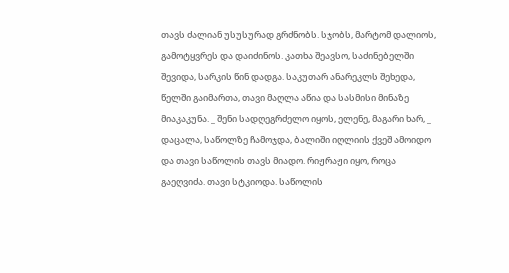თავს ძალიან უსუსურად გრძნობს. სჯობს, მარტომ დალიოს, გამოტყვრეს და დაიძინოს. კათხა შეავსო, საძინებელში შევიდა, სარკის წინ დადგა. საკუთარ ანარეკლს შეხედა, წელში გაიმართა, თავი მაღლა აწია და სასმისი მინაზე მიაკაკუნა. _ შენი სადღეგრძელო იყოს, ელენე, მაგარი ხარ, _ დაცალა, საწოლზე ჩამოჯდა, ბალიში იღლიის ქვეშ ამოიდო და თავი საწოლის თავს მიადო. რიჟრაჟი იყო, როცა გაეღვიძა. თავი სტკიოდა. საწოლის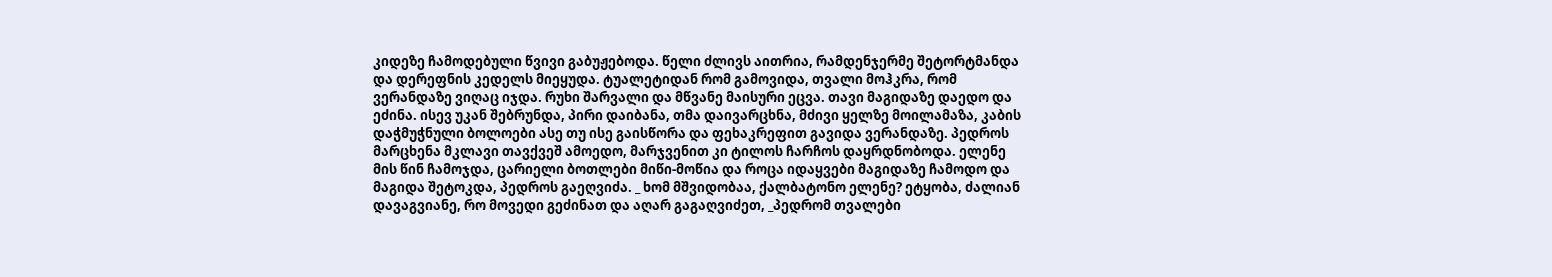კიდეზე ჩამოდებული წვივი გაბუჟებოდა. წელი ძლივს აითრია, რამდენჯერმე შეტორტმანდა და დერეფნის კედელს მიეყუდა. ტუალეტიდან რომ გამოვიდა, თვალი მოჰკრა, რომ ვერანდაზე ვიღაც იჯდა. რუხი შარვალი და მწვანე მაისური ეცვა. თავი მაგიდაზე დაედო და ეძინა. ისევ უკან შებრუნდა, პირი დაიბანა, თმა დაივარცხნა, მძივი ყელზე მოილამაზა, კაბის დაჭმუჭნული ბოლოები ასე თუ ისე გაისწორა და ფეხაკრეფით გავიდა ვერანდაზე. პედროს მარცხენა მკლავი თავქვეშ ამოედო, მარჯვენით კი ტილოს ჩარჩოს დაყრდნობოდა. ელენე მის წინ ჩამოჯდა, ცარიელი ბოთლები მიწი-მოწია და როცა იდაყვები მაგიდაზე ჩამოდო და მაგიდა შეტოკდა, პედროს გაეღვიძა. _ ხომ მშვიდობაა, ქალბატონო ელენე? ეტყობა, ძალიან დავაგვიანე, რო მოვედი გეძინათ და აღარ გაგაღვიძეთ, _პედრომ თვალები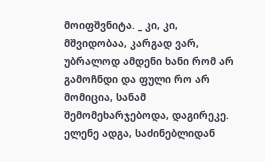მოიფშვნიტა. _ კი, კი, მშვიდობაა, კარგად ვარ, უბრალოდ ამდენი ხანი რომ არ გამოჩნდი და ფული რო არ მომიცია, სანამ შემომეხარჯებოდა, დაგირეკე. ელენე ადგა, საძინებლიდან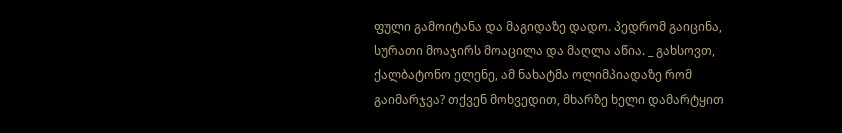ფული გამოიტანა და მაგიდაზე დადო. პედრომ გაიცინა, სურათი მოაჯირს მოაცილა და მაღლა აწია. _ გახსოვთ, ქალბატონო ელენე, ამ ნახატმა ოლიმპიადაზე რომ გაიმარჯვა? თქვენ მოხვედით, მხარზე ხელი დამარტყით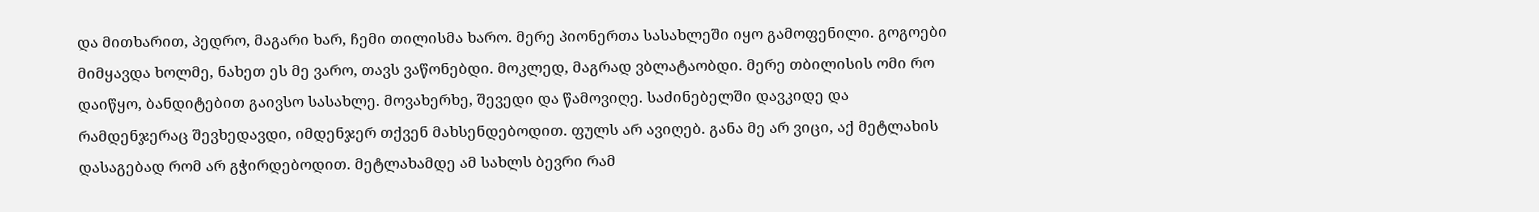და მითხარით, პედრო, მაგარი ხარ, ჩემი თილისმა ხარო. მერე პიონერთა სასახლეში იყო გამოფენილი. გოგოები მიმყავდა ხოლმე, ნახეთ ეს მე ვარო, თავს ვაწონებდი. მოკლედ, მაგრად ვბლატაობდი. მერე თბილისის ომი რო დაიწყო, ბანდიტებით გაივსო სასახლე. მოვახერხე, შევედი და წამოვიღე. საძინებელში დავკიდე და რამდენჯერაც შევხედავდი, იმდენჯერ თქვენ მახსენდებოდით. ფულს არ ავიღებ. განა მე არ ვიცი, აქ მეტლახის დასაგებად რომ არ გჭირდებოდით. მეტლახამდე ამ სახლს ბევრი რამ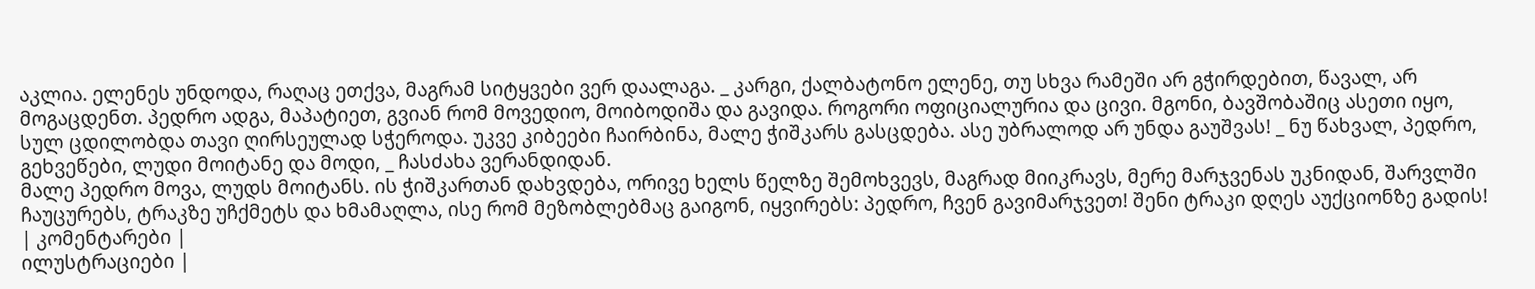აკლია. ელენეს უნდოდა, რაღაც ეთქვა, მაგრამ სიტყვები ვერ დაალაგა. _ კარგი, ქალბატონო ელენე, თუ სხვა რამეში არ გჭირდებით, წავალ, არ მოგაცდენთ. პედრო ადგა, მაპატიეთ, გვიან რომ მოვედიო, მოიბოდიშა და გავიდა. როგორი ოფიციალურია და ცივი. მგონი, ბავშობაშიც ასეთი იყო, სულ ცდილობდა თავი ღირსეულად სჭეროდა. უკვე კიბეები ჩაირბინა, მალე ჭიშკარს გასცდება. ასე უბრალოდ არ უნდა გაუშვას! _ ნუ წახვალ, პედრო, გეხვეწები, ლუდი მოიტანე და მოდი, _ ჩასძახა ვერანდიდან.
მალე პედრო მოვა, ლუდს მოიტანს. ის ჭიშკართან დახვდება, ორივე ხელს წელზე შემოხვევს, მაგრად მიიკრავს, მერე მარჯვენას უკნიდან, შარვლში ჩაუცურებს, ტრაკზე უჩქმეტს და ხმამაღლა, ისე რომ მეზობლებმაც გაიგონ, იყვირებს: პედრო, ჩვენ გავიმარჯვეთ! შენი ტრაკი დღეს აუქციონზე გადის!
| კომენტარები |
ილუსტრაციები |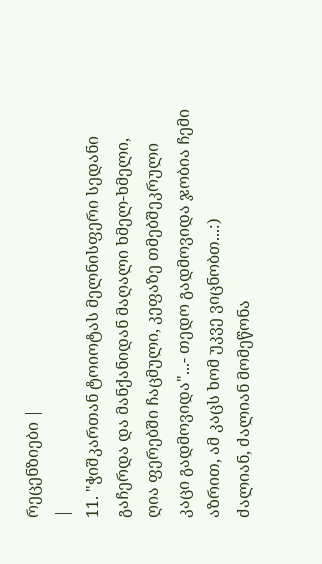რეცენზიები |
|
11. "ჭიშკართან ტოიოტას მელნისფერი სედანი გაჩერდა და მანქანიდან მაღალი ხმელ-ხმელი, ღია ფერებში ჩაცმული, კეფაზე თმებშეკრული კაცი გადმოვიდა"...- თედო გადმოვიდა ჯობია ჩემი აზრით, ამ კაცს ხომ უკვე ვიცნობთ...:)
ძალიან, ძალიან მომეწონა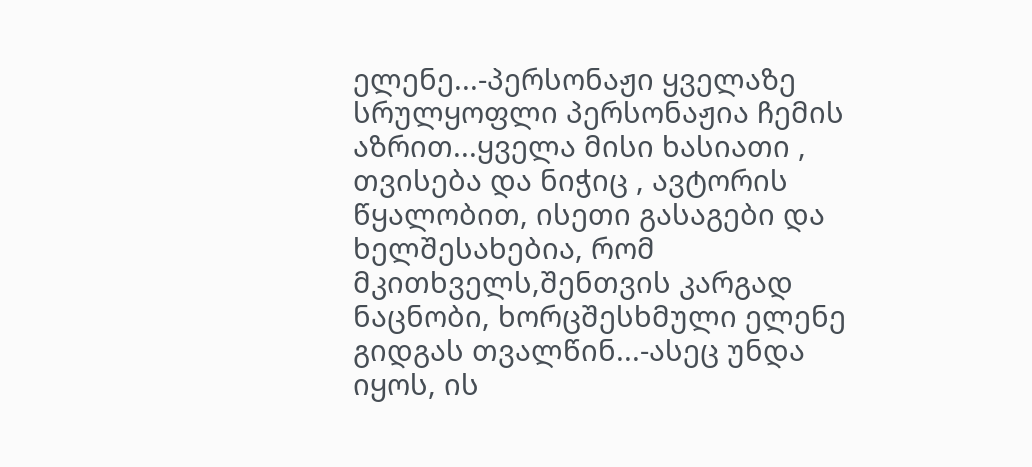ელენე...-პერსონაჟი ყველაზე სრულყოფლი პერსონაჟია ჩემის აზრით...ყველა მისი ხასიათი , თვისება და ნიჭიც , ავტორის წყალობით, ისეთი გასაგები და ხელშესახებია, რომ მკითხველს,შენთვის კარგად ნაცნობი, ხორცშესხმული ელენე გიდგას თვალწინ...-ასეც უნდა იყოს, ის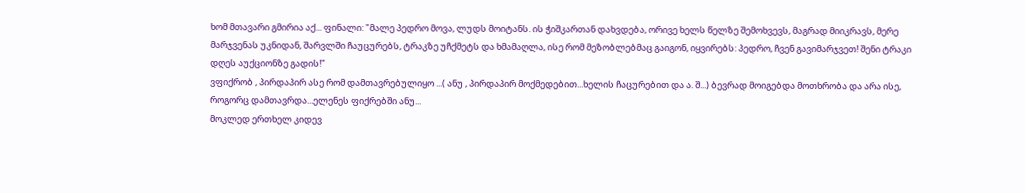ხომ მთავარი გმირია აქ... ფინალი: "მალე პედრო მოვა, ლუდს მოიტანს. ის ჭიშკართან დახვდება, ორივე ხელს წელზე შემოხვევს, მაგრად მიიკრავს, მერე მარჯვენას უკნიდან, შარვლში ჩაუცურებს, ტრაკზე უჩქმეტს და ხმამაღლა, ისე რომ მეზობლებმაც გაიგონ, იყვირებს: პედრო, ჩვენ გავიმარჯვეთ! შენი ტრაკი დღეს აუქციონზე გადის!"
ვფიქრობ , პირდაპირ ასე რომ დამთავრებულიყო ...( ანუ , პირდაპირ მოქმედებით...ხელის ჩაცურებით და ა. შ...) ბევრად მოიგებდა მოთხრობა და არა ისე, როგორც დამთავრდა...ელენეს ფიქრებში ანუ...
მოკლედ ერთხელ კიდევ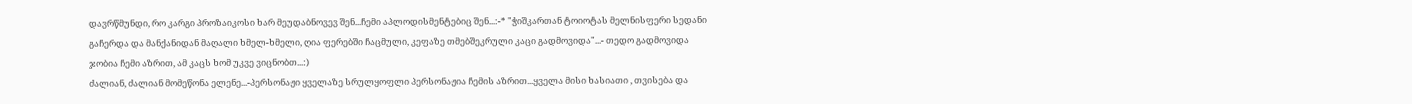დავრწმუნდი, რო კარგი პროზაიკოსი ხარ მეუდაბნოვევ შენ...ჩემი აპლოდისმენტებიც შენ...:-* "ჭიშკართან ტოიოტას მელნისფერი სედანი გაჩერდა და მანქანიდან მაღალი ხმელ-ხმელი, ღია ფერებში ჩაცმული, კეფაზე თმებშეკრული კაცი გადმოვიდა"...- თედო გადმოვიდა ჯობია ჩემი აზრით, ამ კაცს ხომ უკვე ვიცნობთ...:)
ძალიან, ძალიან მომეწონა ელენე...-პერსონაჟი ყველაზე სრულყოფლი პერსონაჟია ჩემის აზრით...ყველა მისი ხასიათი , თვისება და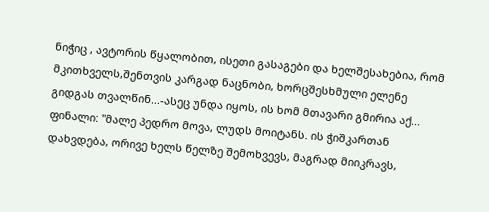ნიჭიც , ავტორის წყალობით, ისეთი გასაგები და ხელშესახებია, რომ მკითხველს,შენთვის კარგად ნაცნობი, ხორცშესხმული ელენე გიდგას თვალწინ...-ასეც უნდა იყოს, ის ხომ მთავარი გმირია აქ... ფინალი: "მალე პედრო მოვა, ლუდს მოიტანს. ის ჭიშკართან დახვდება, ორივე ხელს წელზე შემოხვევს, მაგრად მიიკრავს,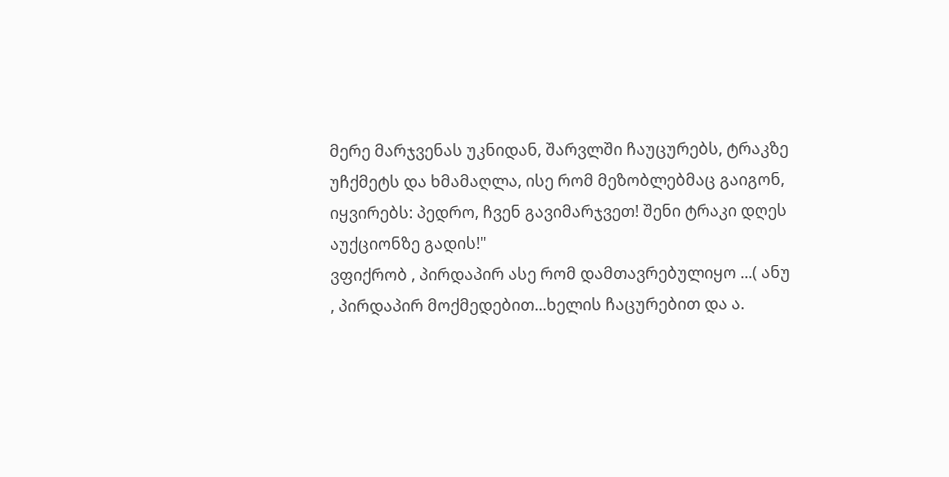მერე მარჯვენას უკნიდან, შარვლში ჩაუცურებს, ტრაკზე უჩქმეტს და ხმამაღლა, ისე რომ მეზობლებმაც გაიგონ, იყვირებს: პედრო, ჩვენ გავიმარჯვეთ! შენი ტრაკი დღეს აუქციონზე გადის!"
ვფიქრობ , პირდაპირ ასე რომ დამთავრებულიყო ...( ანუ , პირდაპირ მოქმედებით...ხელის ჩაცურებით და ა.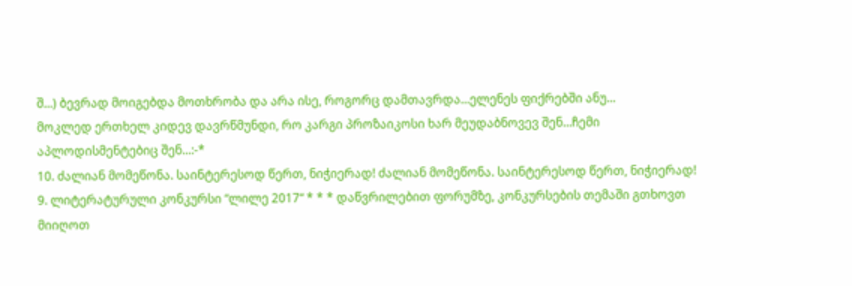შ...) ბევრად მოიგებდა მოთხრობა და არა ისე, როგორც დამთავრდა...ელენეს ფიქრებში ანუ...
მოკლედ ერთხელ კიდევ დავრწმუნდი, რო კარგი პროზაიკოსი ხარ მეუდაბნოვევ შენ...ჩემი აპლოდისმენტებიც შენ...:-*
10. ძალიან მომეწონა. საინტერესოდ წერთ, ნიჭიერად! ძალიან მომეწონა. საინტერესოდ წერთ, ნიჭიერად!
9. ლიტერატურული კონკურსი “ლილე 2017“ * * * დაწვრილებით ფორუმზე, კონკურსების თემაში გთხოვთ მიიღოთ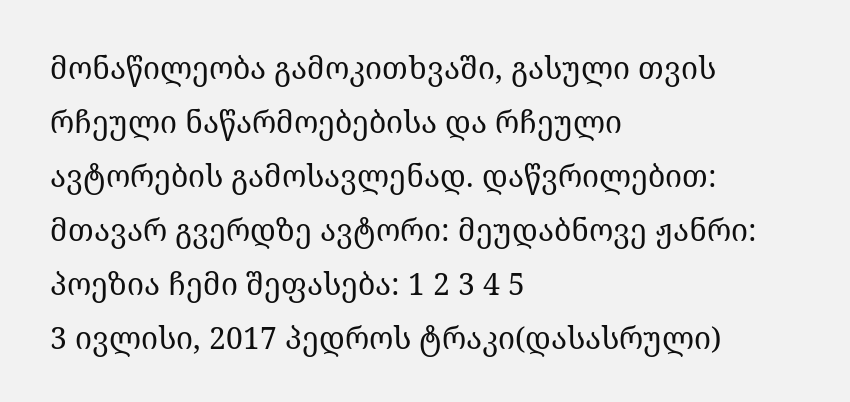მონაწილეობა გამოკითხვაში, გასული თვის რჩეული ნაწარმოებებისა და რჩეული ავტორების გამოსავლენად. დაწვრილებით: მთავარ გვერდზე ავტორი: მეუდაბნოვე ჟანრი: პოეზია ჩემი შეფასება: 1 2 3 4 5
3 ივლისი, 2017 პედროს ტრაკი(დასასრული)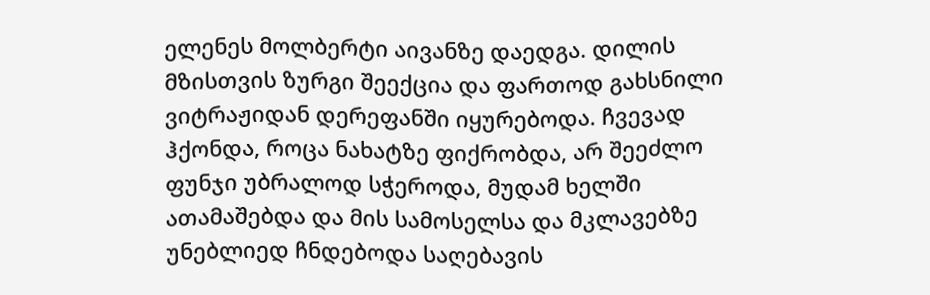ელენეს მოლბერტი აივანზე დაედგა. დილის მზისთვის ზურგი შეექცია და ფართოდ გახსნილი ვიტრაჟიდან დერეფანში იყურებოდა. ჩვევად ჰქონდა, როცა ნახატზე ფიქრობდა, არ შეეძლო ფუნჯი უბრალოდ სჭეროდა, მუდამ ხელში ათამაშებდა და მის სამოსელსა და მკლავებზე უნებლიედ ჩნდებოდა საღებავის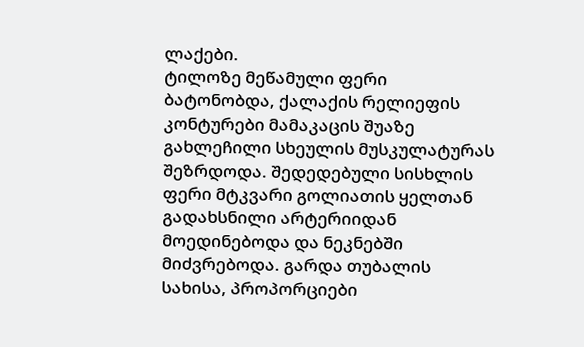ლაქები.
ტილოზე მეწამული ფერი ბატონობდა, ქალაქის რელიეფის კონტურები მამაკაცის შუაზე გახლეჩილი სხეულის მუსკულატურას შეზრდოდა. შედედებული სისხლის ფერი მტკვარი გოლიათის ყელთან გადახსნილი არტერიიდან მოედინებოდა და ნეკნებში მიძვრებოდა. გარდა თუბალის სახისა, პროპორციები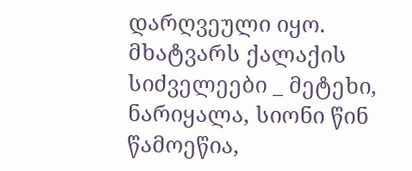დარღვეული იყო. მხატვარს ქალაქის სიძველეები _ მეტეხი, ნარიყალა, სიონი წინ წამოეწია,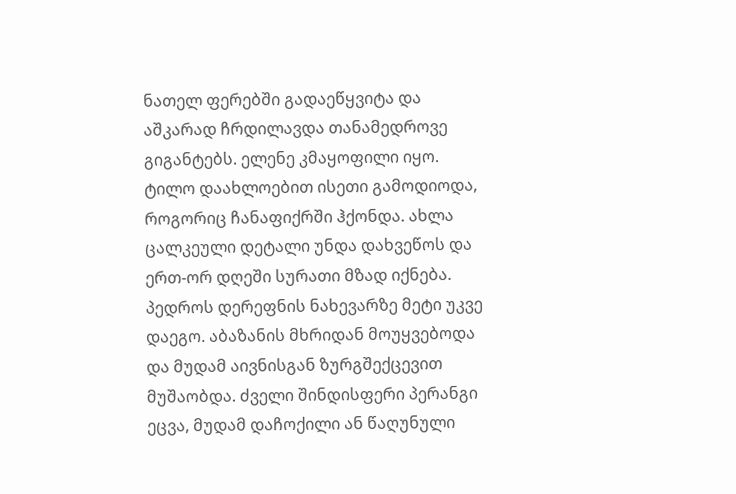ნათელ ფერებში გადაეწყვიტა და აშკარად ჩრდილავდა თანამედროვე გიგანტებს. ელენე კმაყოფილი იყო. ტილო დაახლოებით ისეთი გამოდიოდა, როგორიც ჩანაფიქრში ჰქონდა. ახლა ცალკეული დეტალი უნდა დახვეწოს და ერთ-ორ დღეში სურათი მზად იქნება.
პედროს დერეფნის ნახევარზე მეტი უკვე დაეგო. აბაზანის მხრიდან მოუყვებოდა და მუდამ აივნისგან ზურგშექცევით მუშაობდა. ძველი შინდისფერი პერანგი ეცვა, მუდამ დაჩოქილი ან წაღუნული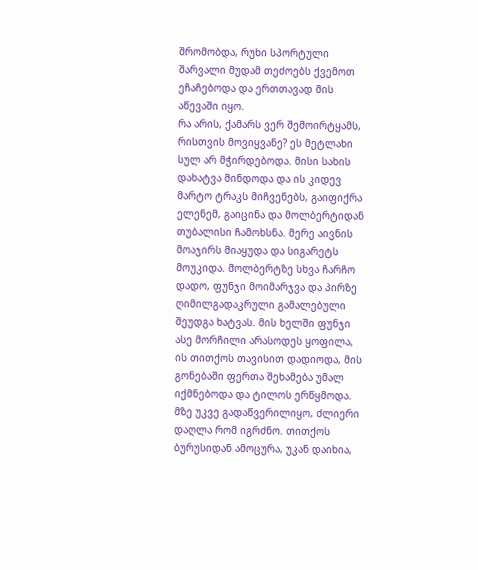შრომობდა, რუხი სპორტული შარვალი მუდამ თეძოებს ქვემოთ ეჩაჩებოდა და ერთთავად მის აწევაში იყო.
რა არის, ქამარს ვერ შემოირტყამს, რისთვის მოვიყვანე? ეს მეტლახი სულ არ მჭირდებოდა. მისი სახის დახატვა მინდოდა და ის კიდევ მარტო ტრაკს მიჩვენებს, გაიფიქრა ელენემ, გაიცინა და მოლბერტიდან თუბალისი ჩამოხსნა. მერე აივნის მოაჯირს მიაყუდა და სიგარეტს მოუკიდა. მოლბერტზე სხვა ჩარჩო დადო, ფუნჯი მოიმარჯვა და პირზე ღიმილგადაკრული გამალებული შეუდგა ხატვას. მის ხელში ფუნჯი ასე მორჩილი არასოდეს ყოფილა, ის თითქოს თავისით დადიოდა, მის გონებაში ფერთა შეხამება უმალ იქმნებოდა და ტილოს ერწყმოდა. მზე უკვე გადაწვერილიყო, ძლიერი დაღლა რომ იგრძნო. თითქოს ბურუსიდან ამოცურა, უკან დაიხია,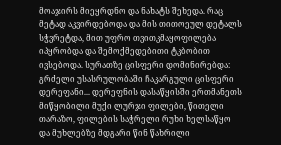მოაჯირს მიეყრდნო და ნახატს შეხედა. რაც მეტად აკვირდებოდა და მის თითოეულ დეტალს სჭვრეტდა, მით უფრო თვითკმაყოფილება იპყრობდა და შემოქმედებითი ტკბობით ივსებოდა. სურათზე ცისფერი დომინირებდა: გრძელი უსასრულობაში ჩაკარგული ცისფერი დერეფანი... დერეფნის დასაწყისში ერთმანეთს მიწყობილი მუქი ლურჯი ფილები, წითელი თარაზო, ფილების საჭრელი რუხი ხელსაწყო და მუხლებზე მდგარი წინ წახრილი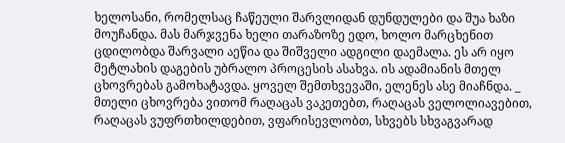ხელოსანი, რომელსაც ჩაწეული შარვლიდან დუნდულები და შუა ხაზი მოუჩანდა. მას მარჯვენა ხელი თარაზოზე ედო, ხოლო მარცხენით ცდილობდა შარვალი აეწია და შიშველი ადგილი დაემალა. ეს არ იყო მეტლახის დაგების უბრალო პროცესის ასახვა. ის ადამიანის მთელ ცხოვრებას გამოხატავდა. ყოველ შემთხვევაში, ელენეს ასე მიაჩნდა. _ მთელი ცხოვრება ვითომ რაღაცას ვაკეთებთ, რაღაცას ველოლიავებით, რაღაცას ვუფრთხილდებით, ვფარისევლობთ, სხვებს სხვაგვარად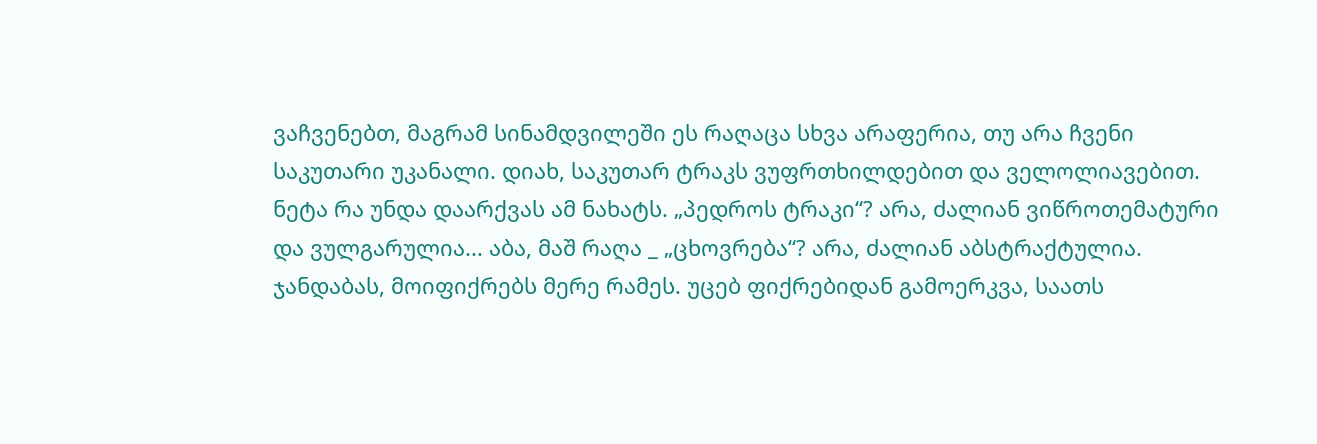ვაჩვენებთ, მაგრამ სინამდვილეში ეს რაღაცა სხვა არაფერია, თუ არა ჩვენი საკუთარი უკანალი. დიახ, საკუთარ ტრაკს ვუფრთხილდებით და ველოლიავებით. ნეტა რა უნდა დაარქვას ამ ნახატს. „პედროს ტრაკი“? არა, ძალიან ვიწროთემატური და ვულგარულია... აბა, მაშ რაღა _ „ცხოვრება“? არა, ძალიან აბსტრაქტულია. ჯანდაბას, მოიფიქრებს მერე რამეს. უცებ ფიქრებიდან გამოერკვა, საათს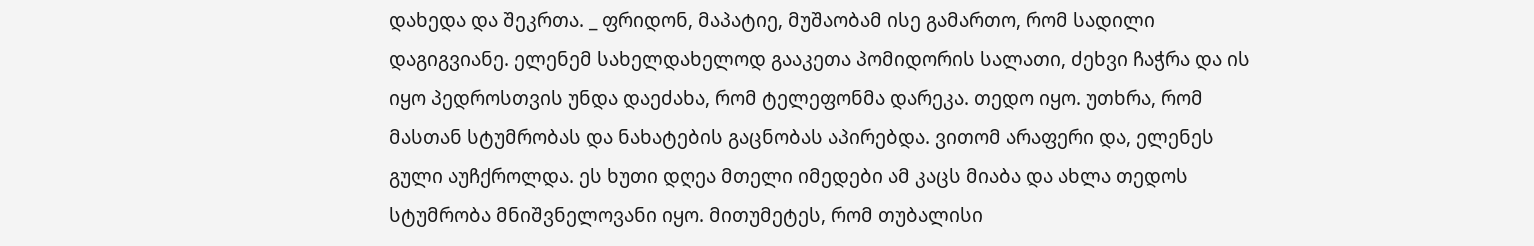დახედა და შეკრთა. _ ფრიდონ, მაპატიე, მუშაობამ ისე გამართო, რომ სადილი დაგიგვიანე. ელენემ სახელდახელოდ გააკეთა პომიდორის სალათი, ძეხვი ჩაჭრა და ის იყო პედროსთვის უნდა დაეძახა, რომ ტელეფონმა დარეკა. თედო იყო. უთხრა, რომ მასთან სტუმრობას და ნახატების გაცნობას აპირებდა. ვითომ არაფერი და, ელენეს გული აუჩქროლდა. ეს ხუთი დღეა მთელი იმედები ამ კაცს მიაბა და ახლა თედოს სტუმრობა მნიშვნელოვანი იყო. მითუმეტეს, რომ თუბალისი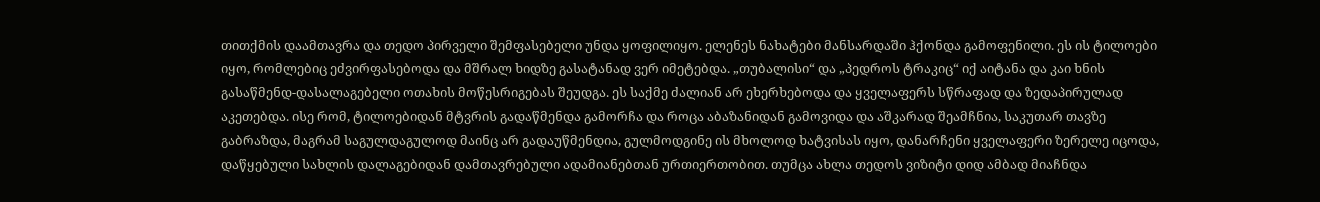თითქმის დაამთავრა და თედო პირველი შემფასებელი უნდა ყოფილიყო. ელენეს ნახატები მანსარდაში ჰქონდა გამოფენილი. ეს ის ტილოები იყო, რომლებიც ეძვირფასებოდა და მშრალ ხიდზე გასატანად ვერ იმეტებდა. „თუბალისი“ და „პედროს ტრაკიც“ იქ აიტანა და კაი ხნის გასაწმენდ-დასალაგებელი ოთახის მოწესრიგებას შეუდგა. ეს საქმე ძალიან არ ეხერხებოდა და ყველაფერს სწრაფად და ზედაპირულად აკეთებდა. ისე რომ, ტილოებიდან მტვრის გადაწმენდა გამორჩა და როცა აბაზანიდან გამოვიდა და აშკარად შეამჩნია, საკუთარ თავზე გაბრაზდა, მაგრამ საგულდაგულოდ მაინც არ გადაუწმენდია, გულმოდგინე ის მხოლოდ ხატვისას იყო, დანარჩენი ყველაფერი ზერელე იცოდა, დაწყებული სახლის დალაგებიდან დამთავრებული ადამიანებთან ურთიერთობით. თუმცა ახლა თედოს ვიზიტი დიდ ამბად მიაჩნდა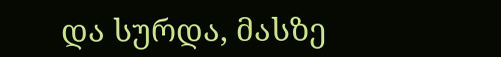და სურდა, მასზე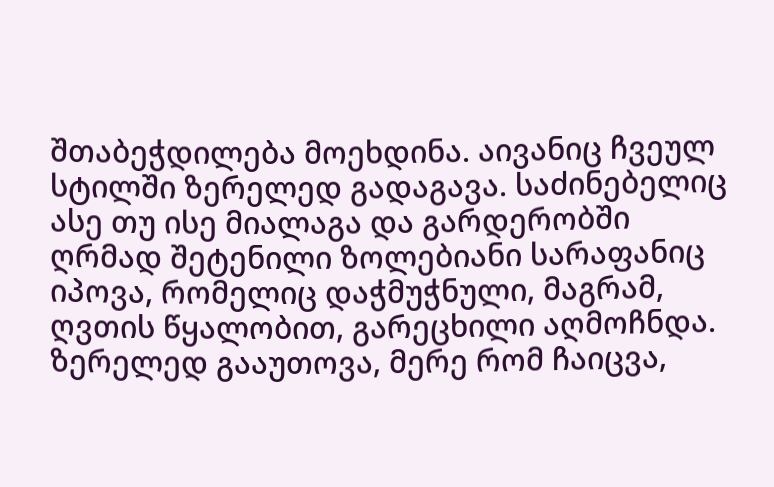შთაბეჭდილება მოეხდინა. აივანიც ჩვეულ სტილში ზერელედ გადაგავა. საძინებელიც ასე თუ ისე მიალაგა და გარდერობში ღრმად შეტენილი ზოლებიანი სარაფანიც იპოვა, რომელიც დაჭმუჭნული, მაგრამ, ღვთის წყალობით, გარეცხილი აღმოჩნდა. ზერელედ გააუთოვა, მერე რომ ჩაიცვა,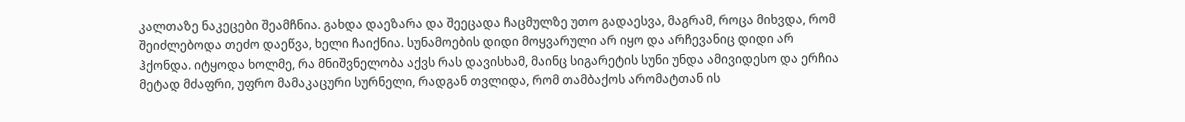კალთაზე ნაკეცები შეამჩნია. გახდა დაეზარა და შეეცადა ჩაცმულზე უთო გადაესვა, მაგრამ, როცა მიხვდა, რომ შეიძლებოდა თეძო დაეწვა, ხელი ჩაიქნია. სუნამოების დიდი მოყვარული არ იყო და არჩევანიც დიდი არ ჰქონდა. იტყოდა ხოლმე, რა მნიშვნელობა აქვს რას დავისხამ, მაინც სიგარეტის სუნი უნდა ამივიდესო და ერჩია მეტად მძაფრი, უფრო მამაკაცური სურნელი, რადგან თვლიდა, რომ თამბაქოს არომატთან ის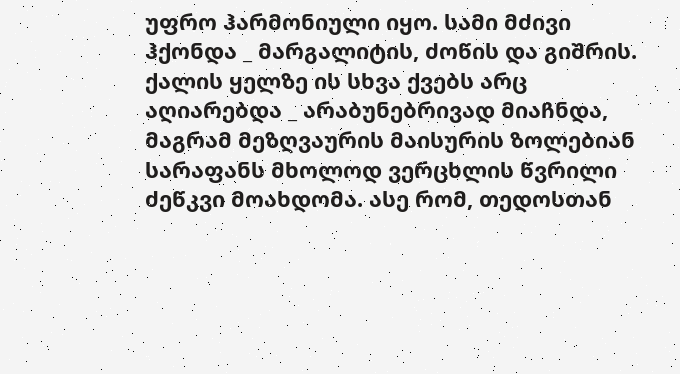უფრო ჰარმონიული იყო. სამი მძივი ჰქონდა _ მარგალიტის, ძოწის და გიშრის. ქალის ყელზე ის სხვა ქვებს არც აღიარებდა _ არაბუნებრივად მიაჩნდა, მაგრამ მეზღვაურის მაისურის ზოლებიან სარაფანს მხოლოდ ვერცხლის წვრილი ძეწკვი მოახდომა. ასე რომ, თედოსთან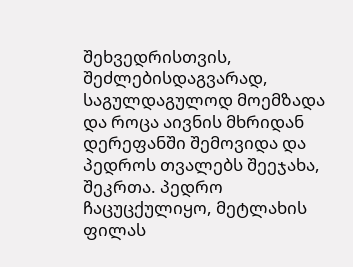შეხვედრისთვის, შეძლებისდაგვარად, საგულდაგულოდ მოემზადა და როცა აივნის მხრიდან დერეფანში შემოვიდა და პედროს თვალებს შეეჯახა, შეკრთა. პედრო ჩაცუცქულიყო, მეტლახის ფილას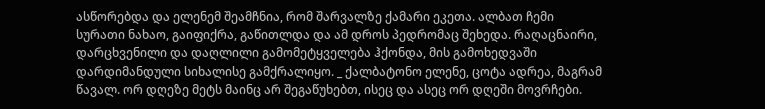ასწორებდა და ელენემ შეამჩნია, რომ შარვალზე ქამარი ეკეთა. ალბათ ჩემი სურათი ნახაო, გაიფიქრა, გაწითლდა და ამ დროს პედრომაც შეხედა. რაღაცნაირი, დარცხვენილი და დაღლილი გამომეტყველება ჰქონდა, მის გამოხედვაში დარდიმანდული სიხალისე გამქრალიყო. _ ქალბატონო ელენე, ცოტა ადრეა, მაგრამ წავალ. ორ დღეზე მეტს მაინც არ შეგაწუხებთ, ისეც და ასეც ორ დღეში მოვრჩები.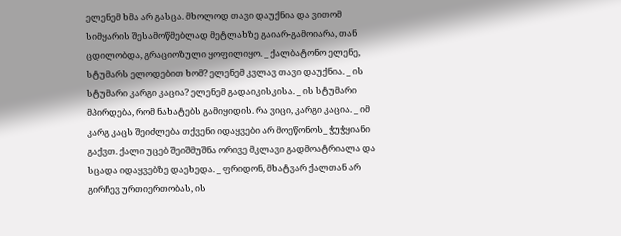ელენემ ხმა არ გასცა. მხოლოდ თავი დაუქნია და ვითომ სიმყარის შესამოწმებლად მეტლახზე გაიარ-გამოიარა, თან ცდილობდა, გრაციოზული ყოფილიყო. _ ქალბატონო ელენე, სტუმარს ელოდებით ხომ? ელენემ კვლავ თავი დაუქნია. _ ის სტუმარი კარგი კაცია? ელენემ გადაიკისკისა. _ ის სტუმარი მპირდება, რომ ნახატებს გამიყიდის. რა ვიცი, კარგი კაცია. _ იმ კარგ კაცს შეიძლება თქვენი იდაყვები არ მოეწონოს_ ჭუჭყიანი გაქვთ. ქალი უცებ შეიშმუშნა ორივე მკლავი გადმოატრიალა და სცადა იდაყვებზე დაეხედა. _ ფრიდონ, მხატვარ ქალთან არ გირჩევ ურთიერთობას, ის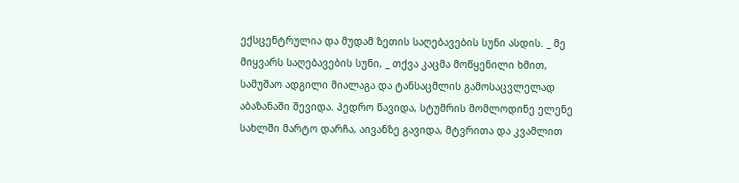ექსცენტრულია და მუდამ ზეთის საღებავების სუნი ასდის. _ მე მიყვარს საღებავების სუნი, _ თქვა კაცმა მოწყენილი ხმით, სამუშაო ადგილი მიალაგა და ტანსაცმლის გამოსაცვლელად აბაზანაში შევიდა. პედრო წავიდა, სტუმრის მომლოდინე ელენე სახლში მარტო დარჩა, აივანზე გავიდა, მტვრითა და კვამლით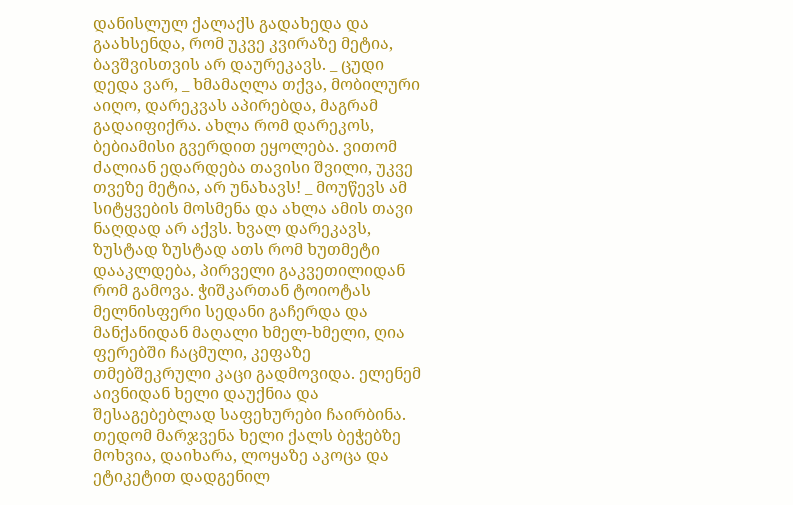დანისლულ ქალაქს გადახედა და გაახსენდა, რომ უკვე კვირაზე მეტია, ბავშვისთვის არ დაურეკავს. _ ცუდი დედა ვარ, _ ხმამაღლა თქვა, მობილური აიღო, დარეკვას აპირებდა, მაგრამ გადაიფიქრა. ახლა რომ დარეკოს, ბებიამისი გვერდით ეყოლება. ვითომ ძალიან ედარდება თავისი შვილი, უკვე თვეზე მეტია, არ უნახავს! _ მოუწევს ამ სიტყვების მოსმენა და ახლა ამის თავი ნაღდად არ აქვს. ხვალ დარეკავს, ზუსტად ზუსტად ათს რომ ხუთმეტი დააკლდება, პირველი გაკვეთილიდან რომ გამოვა. ჭიშკართან ტოიოტას მელნისფერი სედანი გაჩერდა და მანქანიდან მაღალი ხმელ-ხმელი, ღია ფერებში ჩაცმული, კეფაზე თმებშეკრული კაცი გადმოვიდა. ელენემ აივნიდან ხელი დაუქნია და შესაგებებლად საფეხურები ჩაირბინა. თედომ მარჯვენა ხელი ქალს ბეჭებზე მოხვია, დაიხარა, ლოყაზე აკოცა და ეტიკეტით დადგენილ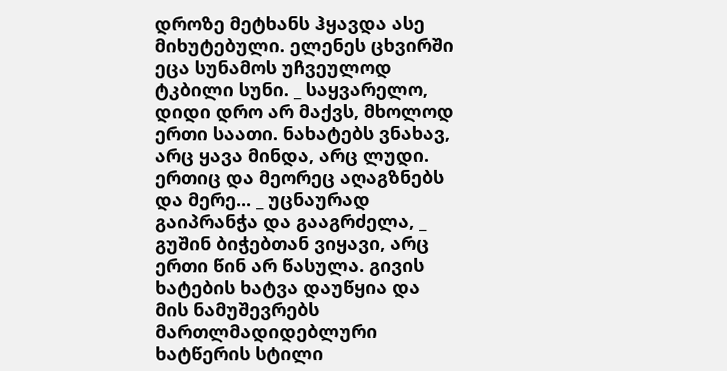დროზე მეტხანს ჰყავდა ასე მიხუტებული. ელენეს ცხვირში ეცა სუნამოს უჩვეულოდ ტკბილი სუნი. _ საყვარელო, დიდი დრო არ მაქვს, მხოლოდ ერთი საათი. ნახატებს ვნახავ, არც ყავა მინდა, არც ლუდი. ერთიც და მეორეც აღაგზნებს და მერე... _ უცნაურად გაიპრანჭა და გააგრძელა, _ გუშინ ბიჭებთან ვიყავი, არც ერთი წინ არ წასულა. გივის ხატების ხატვა დაუწყია და მის ნამუშევრებს მართლმადიდებლური ხატწერის სტილი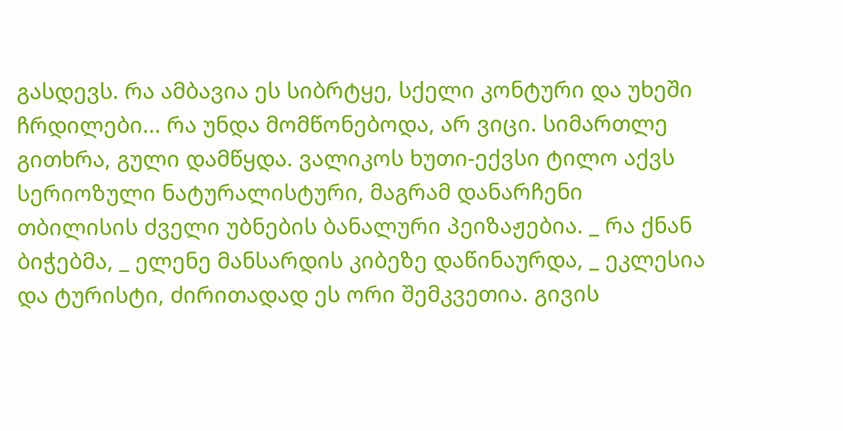გასდევს. რა ამბავია ეს სიბრტყე, სქელი კონტური და უხეში ჩრდილები... რა უნდა მომწონებოდა, არ ვიცი. სიმართლე გითხრა, გული დამწყდა. ვალიკოს ხუთი-ექვსი ტილო აქვს სერიოზული ნატურალისტური, მაგრამ დანარჩენი თბილისის ძველი უბნების ბანალური პეიზაჟებია. _ რა ქნან ბიჭებმა, _ ელენე მანსარდის კიბეზე დაწინაურდა, _ ეკლესია და ტურისტი, ძირითადად ეს ორი შემკვეთია. გივის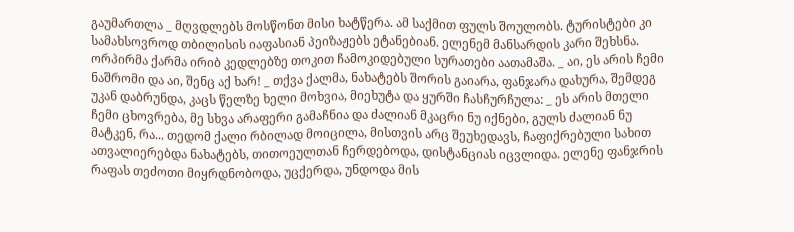გაუმართლა _ მღვდლებს მოსწონთ მისი ხატწერა. ამ საქმით ფულს შოულობს. ტურისტები კი სამახსოვროდ თბილისის იაფასიან პეიზაჟებს ეტანებიან. ელენემ მანსარდის კარი შეხსნა. ორპირმა ქარმა ირიბ კედლებზე თოკით ჩამოკიდებული სურათები აათამაშა. _ აი, ეს არის ჩემი ნაშრომი და აი, შენც აქ ხარ! _ თქვა ქალმა, ნახატებს შორის გაიარა, ფანჯარა დახურა, შემდეგ უკან დაბრუნდა, კაცს წელზე ხელი მოხვია, მიეხუტა და ყურში ჩასჩურჩულა: _ ეს არის მთელი ჩემი ცხოვრება, მე სხვა არაფერი გამაჩნია და ძალიან მკაცრი ნუ იქნები, გულს ძალიან ნუ მატკენ, რა... თედომ ქალი რბილად მოიცილა, მისთვის არც შეუხედავს, ჩაფიქრებული სახით ათვალიერებდა ნახატებს, თითოეულთან ჩერდებოდა, დისტანციას იცვლიდა. ელენე ფანჯრის რაფას თეძოთი მიყრდნობოდა, უცქერდა, უნდოდა მის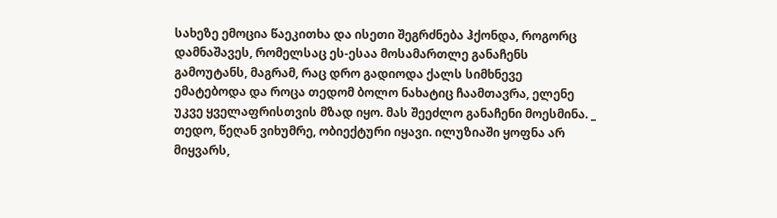სახეზე ემოცია წაეკითხა და ისეთი შეგრძნება ჰქონდა, როგორც დამნაშავეს, რომელსაც ეს-ესაა მოსამართლე განაჩენს გამოუტანს, მაგრამ, რაც დრო გადიოდა ქალს სიმხნევე ემატებოდა და როცა თედომ ბოლო ნახატიც ჩაამთავრა, ელენე უკვე ყველაფრისთვის მზად იყო. მას შეეძლო განაჩენი მოესმინა. _ თედო, წეღან ვიხუმრე, ობიექტური იყავი. ილუზიაში ყოფნა არ მიყვარს,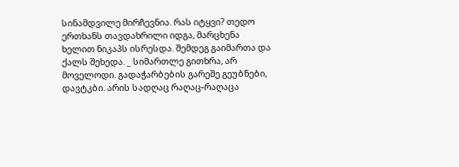სინამდვილე მირჩევნია. რას იტყვი? თედო ერთხანს თავდახრილი იდგა, მარცხენა ხელით ნიკაპს ისრესდა. შემდეგ გაიმართა და ქალს შეხედა. _ სიმართლე გითხრა, არ მოველოდი. გადაჭარბების გარეშე გეუბნები, დავტკბი. არის სადღაც რაღაც-რაღაცა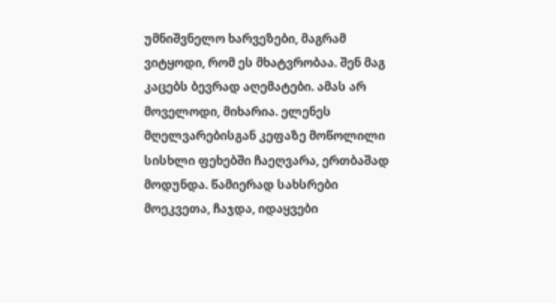უმნიშვნელო ხარვეზები, მაგრამ ვიტყოდი, რომ ეს მხატვრობაა. შენ მაგ კაცებს ბევრად აღემატები. ამას არ მოველოდი, მიხარია. ელენეს მღელვარებისგან კეფაზე მოწოლილი სისხლი ფეხებში ჩაეღვარა, ერთბაშად მოდუნდა. წამიერად სახსრები მოეკვეთა, ჩაჯდა, იდაყვები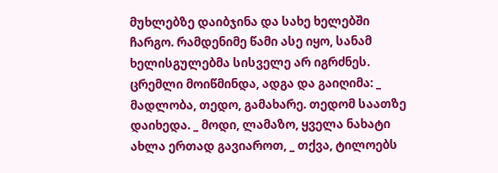მუხლებზე დაიბჯინა და სახე ხელებში ჩარგო. რამდენიმე წამი ასე იყო, სანამ ხელისგულებმა სისველე არ იგრძნეს. ცრემლი მოიწმინდა, ადგა და გაიღიმა: _ მადლობა, თედო, გამახარე. თედომ საათზე დაიხედა. _ მოდი, ლამაზო, ყველა ნახატი ახლა ერთად გავიაროთ, _ თქვა, ტილოებს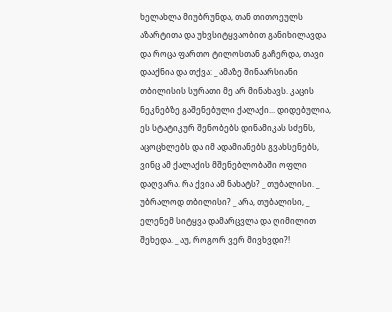ხელახლა მიუბრუნდა, თან თითოეულს აზარტითა და უხვსიტყვაობით განიხილავდა და როცა ფართო ტილოსთან გაჩერდა, თავი დააქნია და თქვა: _ ამაზე შინაარსიანი თბილისის სურათი მე არ მინახავს. კაცის ნეკნებზე გაშენებული ქალაქი... დიდებულია, ეს სტატიკურ შენობებს დინამიკას სძენს, აცოცხლებს და იმ ადამიანებს გვახსენებს, ვინც ამ ქალაქის მშენებლობაში ოფლი დაღვარა. რა ქვია ამ ნახატს? _ თუბალისი. _ უბრალოდ თბილისი? _ არა, თუბალისი, _ ელენემ სიტყვა დამარცვლა და ღიმილით შეხედა. _ აუ, როგორ ვერ მივხვდი?!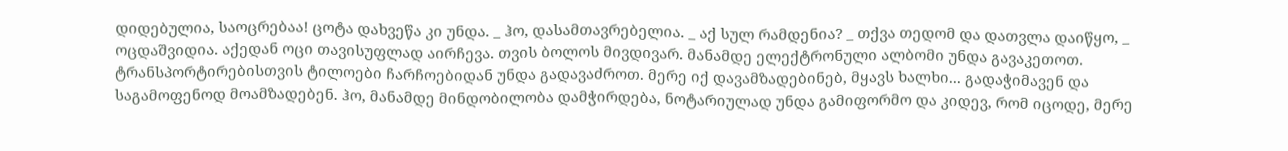დიდებულია, საოცრებაა! ცოტა დახვეწა კი უნდა. _ ჰო, დასამთავრებელია. _ აქ სულ რამდენია? _ თქვა თედომ და დათვლა დაიწყო, _ ოცდაშვიდია. აქედან ოცი თავისუფლად აირჩევა. თვის ბოლოს მივდივარ. მანამდე ელექტრონული ალბომი უნდა გავაკეთოთ. ტრანსპორტირებისთვის ტილოები ჩარჩოებიდან უნდა გადავაძროთ. მერე იქ დავამზადებინებ, მყავს ხალხი... გადაჭიმავენ და საგამოფენოდ მოამზადებენ. ჰო, მანამდე მინდობილობა დამჭირდება, ნოტარიულად უნდა გამიფორმო და კიდევ, რომ იცოდე, მერე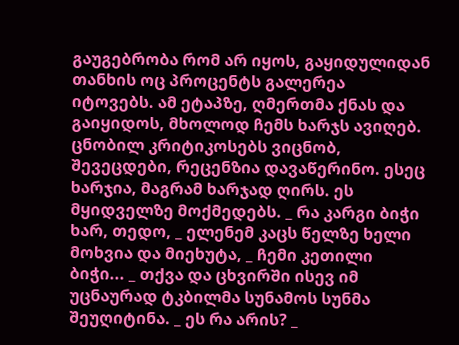გაუგებრობა რომ არ იყოს, გაყიდულიდან თანხის ოც პროცენტს გალერეა იტოვებს. ამ ეტაპზე, ღმერთმა ქნას და გაიყიდოს, მხოლოდ ჩემს ხარჯს ავიღებ. ცნობილ კრიტიკოსებს ვიცნობ, შევეცდები, რეცენზია დავაწერინო. ესეც ხარჯია, მაგრამ ხარჯად ღირს. ეს მყიდველზე მოქმედებს. _ რა კარგი ბიჭი ხარ, თედო, _ ელენემ კაცს წელზე ხელი მოხვია და მიეხუტა, _ ჩემი კეთილი ბიჭი... _ თქვა და ცხვირში ისევ იმ უცნაურად ტკბილმა სუნამოს სუნმა შეუღიტინა. _ ეს რა არის? _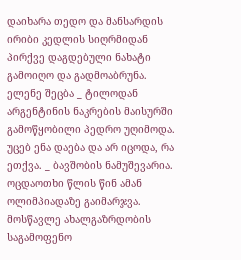დაიხარა თედო და მანსარდის ირიბი კედლის სიღრმიდან პირქვე დაგდებული ნახატი გამოიღო და გადმოაბრუნა. ელენე შეცბა _ ტილოდან არგენტინის ნაკრების მაისურში გამოწყობილი პედრო უღიმოდა. უცებ ენა დაება და არ იცოდა, რა ეთქვა. _ ბავშობის ნამუშევარია. ოცდაოთხი წლის წინ ამან ოლიმპიადაზე გაიმარჯვა. მოსწავლე ახალგაზრდობის საგამოფენო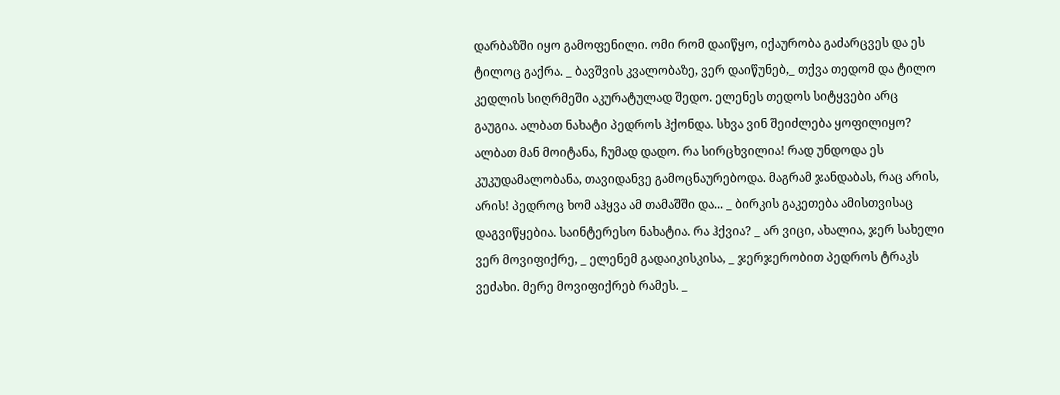დარბაზში იყო გამოფენილი. ომი რომ დაიწყო, იქაურობა გაძარცვეს და ეს ტილოც გაქრა. _ ბავშვის კვალობაზე, ვერ დაიწუნებ,_ თქვა თედომ და ტილო კედლის სიღრმეში აკურატულად შედო. ელენეს თედოს სიტყვები არც გაუგია. ალბათ ნახატი პედროს ჰქონდა. სხვა ვინ შეიძლება ყოფილიყო? ალბათ მან მოიტანა, ჩუმად დადო. რა სირცხვილია! რად უნდოდა ეს კუკუდამალობანა, თავიდანვე გამოცნაურებოდა. მაგრამ ჯანდაბას, რაც არის, არის! პედროც ხომ აჰყვა ამ თამაშში და... _ ბირკის გაკეთება ამისთვისაც დაგვიწყებია. საინტერესო ნახატია. რა ჰქვია? _ არ ვიცი, ახალია, ჯერ სახელი ვერ მოვიფიქრე, _ ელენემ გადაიკისკისა, _ ჯერჯერობით პედროს ტრაკს ვეძახი. მერე მოვიფიქრებ რამეს. _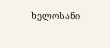ხელოსანი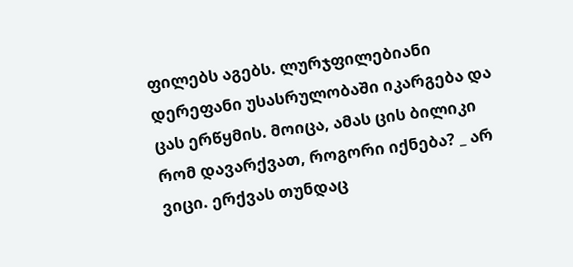ფილებს აგებს. ლურჯფილებიანი დერეფანი უსასრულობაში იკარგება და ცას ერწყმის. მოიცა, ამას ცის ბილიკი რომ დავარქვათ, როგორი იქნება? _ არ ვიცი. ერქვას თუნდაც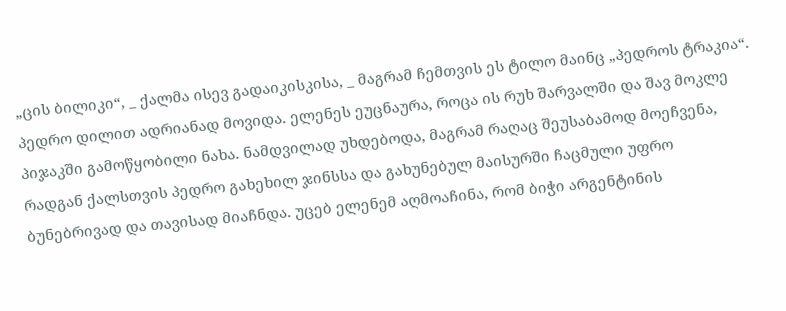„ცის ბილიკი“, _ ქალმა ისევ გადაიკისკისა, _ მაგრამ ჩემთვის ეს ტილო მაინც „პედროს ტრაკია“.
პედრო დილით ადრიანად მოვიდა. ელენეს ეუცნაურა, როცა ის რუხ შარვალში და შავ მოკლე პიჯაკში გამოწყობილი ნახა. ნამდვილად უხდებოდა, მაგრამ რაღაც შეუსაბამოდ მოეჩვენა, რადგან ქალსთვის პედრო გახეხილ ჯინსსა და გახუნებულ მაისურში ჩაცმული უფრო ბუნებრივად და თავისად მიაჩნდა. უცებ ელენემ აღმოაჩინა, რომ ბიჭი არგენტინის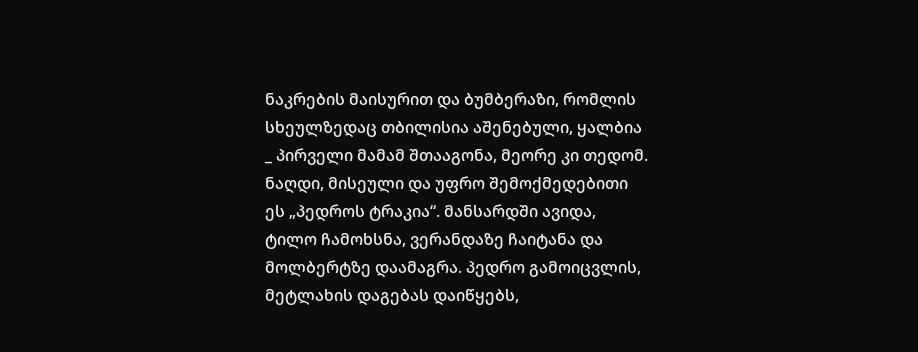ნაკრების მაისურით და ბუმბერაზი, რომლის სხეულზედაც თბილისია აშენებული, ყალბია _ პირველი მამამ შთააგონა, მეორე კი თედომ. ნაღდი, მისეული და უფრო შემოქმედებითი ეს „პედროს ტრაკია“. მანსარდში ავიდა, ტილო ჩამოხსნა, ვერანდაზე ჩაიტანა და მოლბერტზე დაამაგრა. პედრო გამოიცვლის, მეტლახის დაგებას დაიწყებს,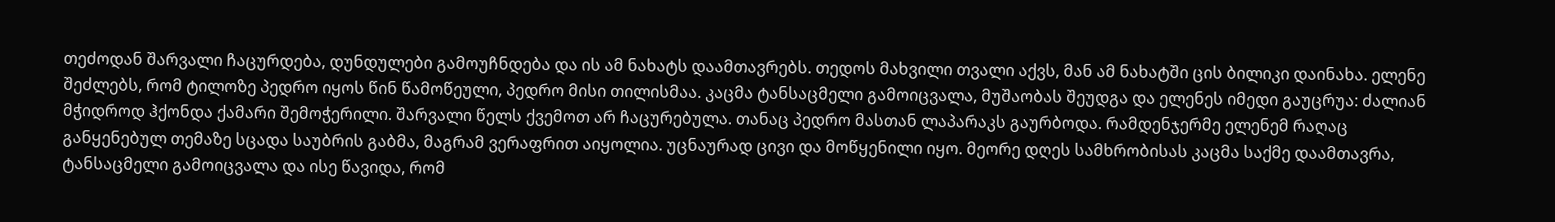თეძოდან შარვალი ჩაცურდება, დუნდულები გამოუჩნდება და ის ამ ნახატს დაამთავრებს. თედოს მახვილი თვალი აქვს, მან ამ ნახატში ცის ბილიკი დაინახა. ელენე შეძლებს, რომ ტილოზე პედრო იყოს წინ წამოწეული, პედრო მისი თილისმაა. კაცმა ტანსაცმელი გამოიცვალა, მუშაობას შეუდგა და ელენეს იმედი გაუცრუა: ძალიან მჭიდროდ ჰქონდა ქამარი შემოჭერილი. შარვალი წელს ქვემოთ არ ჩაცურებულა. თანაც პედრო მასთან ლაპარაკს გაურბოდა. რამდენჯერმე ელენემ რაღაც განყენებულ თემაზე სცადა საუბრის გაბმა, მაგრამ ვერაფრით აიყოლია. უცნაურად ცივი და მოწყენილი იყო. მეორე დღეს სამხრობისას კაცმა საქმე დაამთავრა, ტანსაცმელი გამოიცვალა და ისე წავიდა, რომ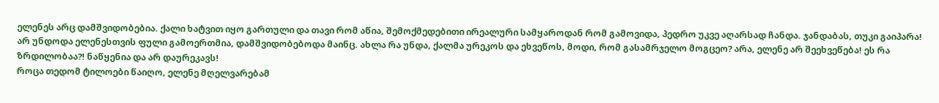ელენეს არც დამშვიდობებია. ქალი ხატვით იყო გართული და თავი რომ აწია, შემოქმედებითი ირეალური სამყაროდან რომ გამოვიდა, პედრო უკვე აღარსად ჩანდა. ჯანდაბას, თუკი გაიპარა! არ უნდოდა ელენესთვის ფული გამოერთმია, დამშვიდობებოდა მაინც. ახლა რა უნდა, ქალმა ურეკოს და ეხვეწოს, მოდი, რომ გასამრჯელო მოგცეო? არა, ელენე არ შეეხვეწება! ეს რა ზრდილობაა?! ნაწყენია და არ დაურეკავს!
როცა თედომ ტილოები წაიღო, ელენე მღელვარებამ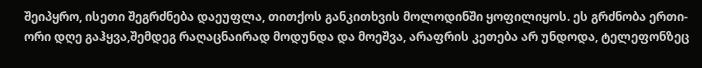შეიპყრო, ისეთი შეგრძნება დაეუფლა, თითქოს განკითხვის მოლოდინში ყოფილიყოს. ეს გრძნობა ერთი-ორი დღე გაჰყვა,შემდეგ რაღაცნაირად მოდუნდა და მოეშვა, არაფრის კეთება არ უნდოდა, ტელეფონზეც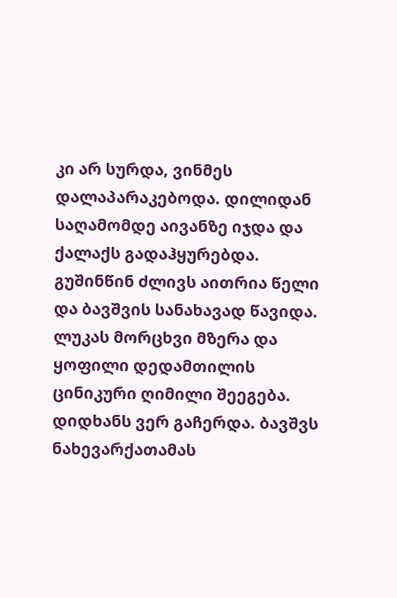კი არ სურდა, ვინმეს დალაპარაკებოდა. დილიდან საღამომდე აივანზე იჯდა და ქალაქს გადაჰყურებდა. გუშინწინ ძლივს აითრია წელი და ბავშვის სანახავად წავიდა. ლუკას მორცხვი მზერა და ყოფილი დედამთილის ცინიკური ღიმილი შეეგება. დიდხანს ვერ გაჩერდა. ბავშვს ნახევარქათამას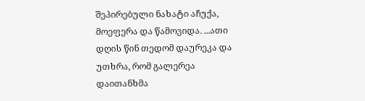შეპირებული ნახატი აჩუქა, მოეფერა და წამოვიდა. ...ათი დღის წინ თედომ დაურეკა და უთხრა, რომ გალერეა დაითანხმა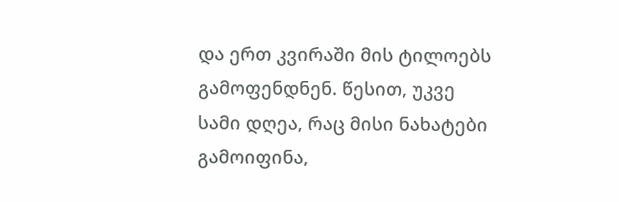და ერთ კვირაში მის ტილოებს გამოფენდნენ. წესით, უკვე სამი დღეა, რაც მისი ნახატები გამოიფინა,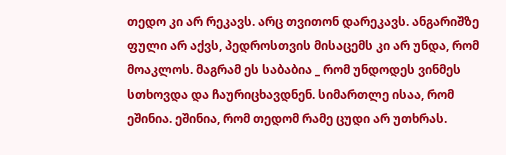თედო კი არ რეკავს. არც თვითონ დარეკავს. ანგარიშზე ფული არ აქვს, პედროსთვის მისაცემს კი არ უნდა, რომ მოაკლოს. მაგრამ ეს საბაბია _ რომ უნდოდეს ვინმეს სთხოვდა და ჩაურიცხავდნენ. სიმართლე ისაა, რომ ეშინია. ეშინია, რომ თედომ რამე ცუდი არ უთხრას.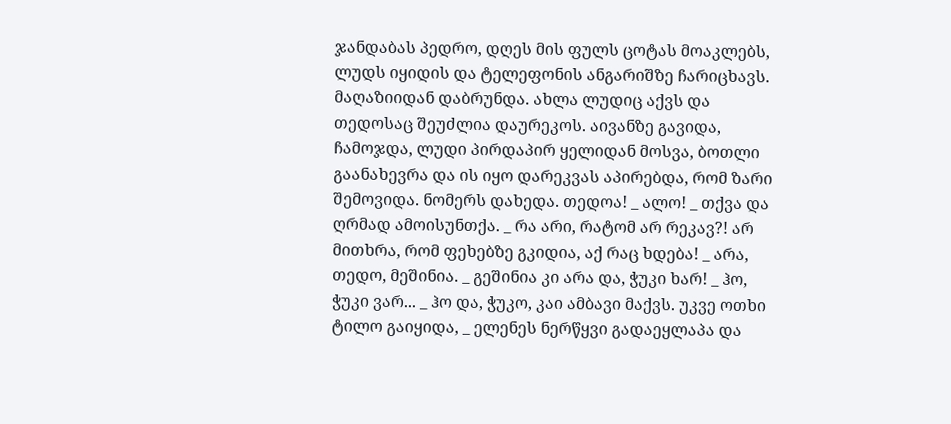ჯანდაბას პედრო, დღეს მის ფულს ცოტას მოაკლებს, ლუდს იყიდის და ტელეფონის ანგარიშზე ჩარიცხავს. მაღაზიიდან დაბრუნდა. ახლა ლუდიც აქვს და თედოსაც შეუძლია დაურეკოს. აივანზე გავიდა, ჩამოჯდა, ლუდი პირდაპირ ყელიდან მოსვა, ბოთლი გაანახევრა და ის იყო დარეკვას აპირებდა, რომ ზარი შემოვიდა. ნომერს დახედა. თედოა! _ ალო! _ თქვა და ღრმად ამოისუნთქა. _ რა არი, რატომ არ რეკავ?! არ მითხრა, რომ ფეხებზე გკიდია, აქ რაც ხდება! _ არა, თედო, მეშინია. _ გეშინია კი არა და, ჭუკი ხარ! _ ჰო, ჭუკი ვარ... _ ჰო და, ჭუკო, კაი ამბავი მაქვს. უკვე ოთხი ტილო გაიყიდა, _ ელენეს ნერწყვი გადაეყლაპა და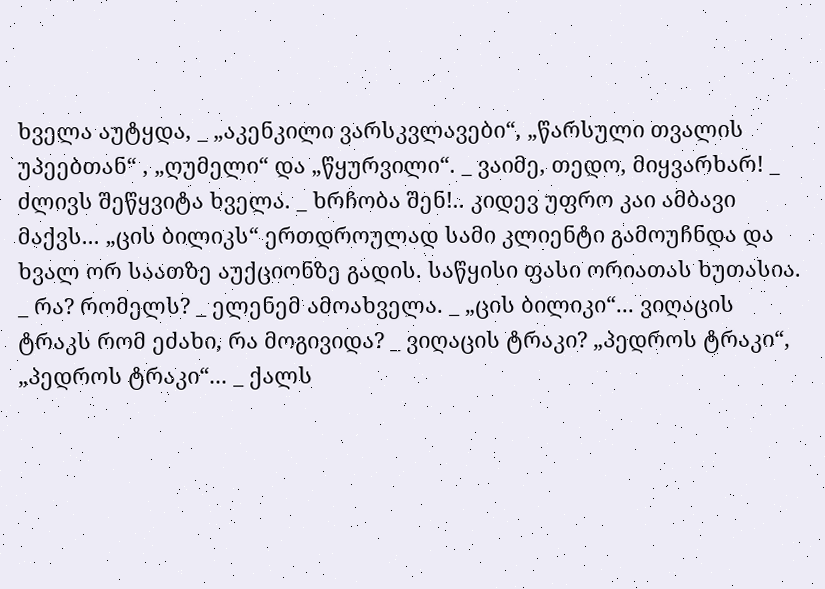ხველა აუტყდა, _ „აკენკილი ვარსკვლავები“, „წარსული თვალის უპეებთან“ , „ღუმელი“ და „წყურვილი“. _ ვაიმე, თედო, მიყვარხარ! _ ძლივს შეწყვიტა ხველა. _ ხრჩობა შენ!.. კიდევ უფრო კაი ამბავი მაქვს... „ცის ბილიკს“ ერთდროულად სამი კლიენტი გამოუჩნდა და ხვალ ორ საათზე აუქციონზე გადის. საწყისი ფასი ორიათას ხუთასია. _ რა? რომელს? _ ელენემ ამოახველა. _ „ცის ბილიკი“... ვიღაცის ტრაკს რომ ეძახი, რა მოგივიდა? _ ვიღაცის ტრაკი? „პედროს ტრაკი“, „პედროს ტრაკი“... _ ქალს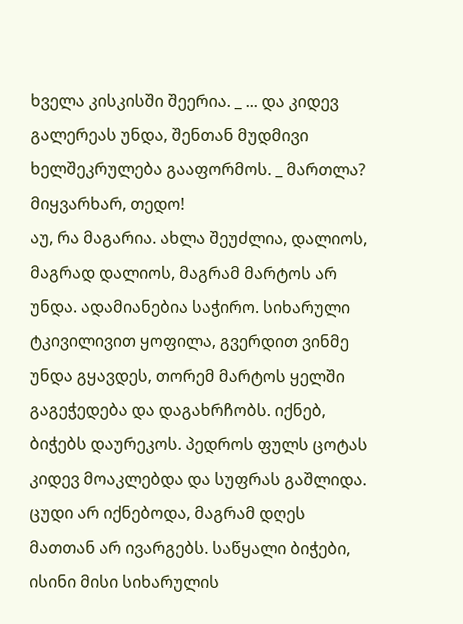ხველა კისკისში შეერია. _ ... და კიდევ გალერეას უნდა, შენთან მუდმივი ხელშეკრულება გააფორმოს. _ მართლა? მიყვარხარ, თედო!
აუ, რა მაგარია. ახლა შეუძლია, დალიოს, მაგრად დალიოს, მაგრამ მარტოს არ უნდა. ადამიანებია საჭირო. სიხარული ტკივილივით ყოფილა, გვერდით ვინმე უნდა გყავდეს, თორემ მარტოს ყელში გაგეჭედება და დაგახრჩობს. იქნებ, ბიჭებს დაურეკოს. პედროს ფულს ცოტას კიდევ მოაკლებდა და სუფრას გაშლიდა. ცუდი არ იქნებოდა, მაგრამ დღეს მათთან არ ივარგებს. საწყალი ბიჭები, ისინი მისი სიხარულის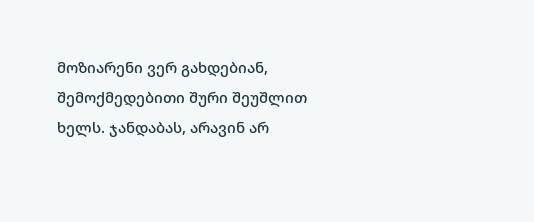მოზიარენი ვერ გახდებიან, შემოქმედებითი შური შეუშლით ხელს. ჯანდაბას, არავინ არ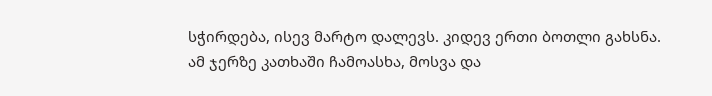სჭირდება, ისევ მარტო დალევს. კიდევ ერთი ბოთლი გახსნა. ამ ჯერზე კათხაში ჩამოასხა, მოსვა და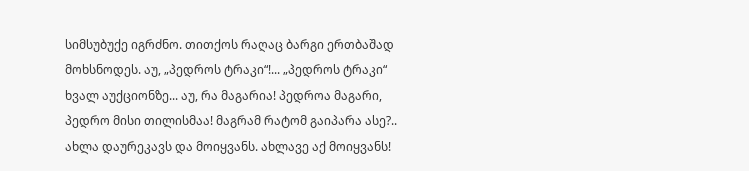სიმსუბუქე იგრძნო. თითქოს რაღაც ბარგი ერთბაშად მოხსნოდეს. აუ, „პედროს ტრაკი“!... „პედროს ტრაკი“ ხვალ აუქციონზე... აუ, რა მაგარია! პედროა მაგარი, პედრო მისი თილისმაა! მაგრამ რატომ გაიპარა ასე?.. ახლა დაურეკავს და მოიყვანს. ახლავე აქ მოიყვანს!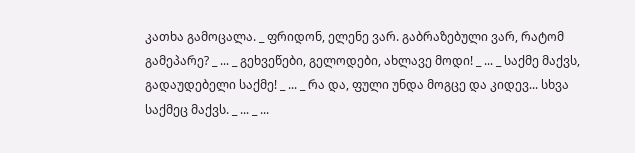კათხა გამოცალა. _ ფრიდონ, ელენე ვარ. გაბრაზებული ვარ, რატომ გამეპარე? _ ... _ გეხვეწები, გელოდები, ახლავე მოდი! _ ... _ საქმე მაქვს, გადაუდებელი საქმე! _ ... _ რა და, ფული უნდა მოგცე და კიდევ... სხვა საქმეც მაქვს. _ ... _ ...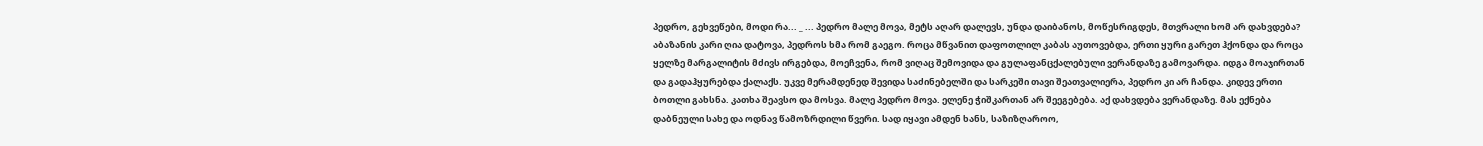პედრო, გეხვეწები, მოდი რა... _ ... პედრო მალე მოვა, მეტს აღარ დალევს, უნდა დაიბანოს, მოწესრიგდეს, მთვრალი ხომ არ დახვდება? აბაზანის კარი ღია დატოვა, პედროს ხმა რომ გაეგო. როცა მწვანით დაფოთლილ კაბას აუთოვებდა, ერთი ყური გარეთ ჰქონდა და როცა ყელზე მარგალიტის მძივს ირგებდა, მოეჩვენა, რომ ვიღაც შემოვიდა და გულაფანცქალებული ვერანდაზე გამოვარდა. იდგა მოაჯირთან და გადაჰყურებდა ქალაქს. უკვე მერამდენედ შევიდა საძინებელში და სარკეში თავი შეათვალიერა, პედრო კი არ ჩანდა. კიდევ ერთი ბოთლი გახსნა. კათხა შეავსო და მოსვა. მალე პედრო მოვა. ელენე ჭიშკართან არ შეეგებება. აქ დახვდება ვერანდაზე. მას ექნება დაბნეული სახე და ოდნავ წამოზრდილი წვერი. სად იყავი ამდენ ხანს, საზიზღაროო,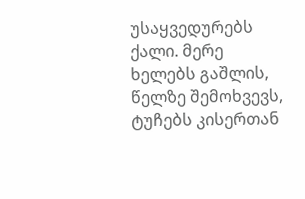უსაყვედურებს ქალი. მერე ხელებს გაშლის, წელზე შემოხვევს, ტუჩებს კისერთან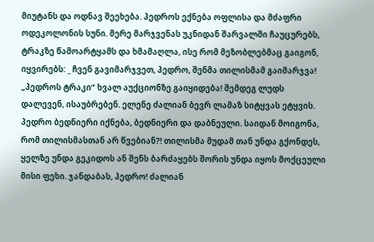მიუტანს და ოდნავ შეეხება. პედროს ექნება ოფლისა და მძაფრი ოდეკოლონის სუნი. მერე მარჯვენას უკნიდან შარვალში ჩაუცურებს, ტრაკზე წამოარტყამს და ხმამაღლა, ისე რომ მეზობლებმაც გაიგონ, იყვირებს: _ ჩვენ გავიმარჯვეთ, პედრო, შენმა თილისმამ გაიმარჯვა! „პედროს ტრაკი“ ხვალ აუქციონზე გაიყიდება! შემდეგ ლუდს დალევენ, ისაუბრებენ. ელენე ძალიან ბევრ ლამაზ სიტყვას ეტყვის. პედრო ბედნიერი იქნება, ბედნიერი და დაბნეული. საიდან მოიგონა, რომ თილისმასთან არ წვებიან?! თილისმა მუდამ თან უნდა გქონდეს, ყელზე უნდა გეკიდოს ან შენს ბარძაყებს შორის უნდა იყოს მოქცეული მისი ფეხი. ჯანდაბას, პედრო! ძალიან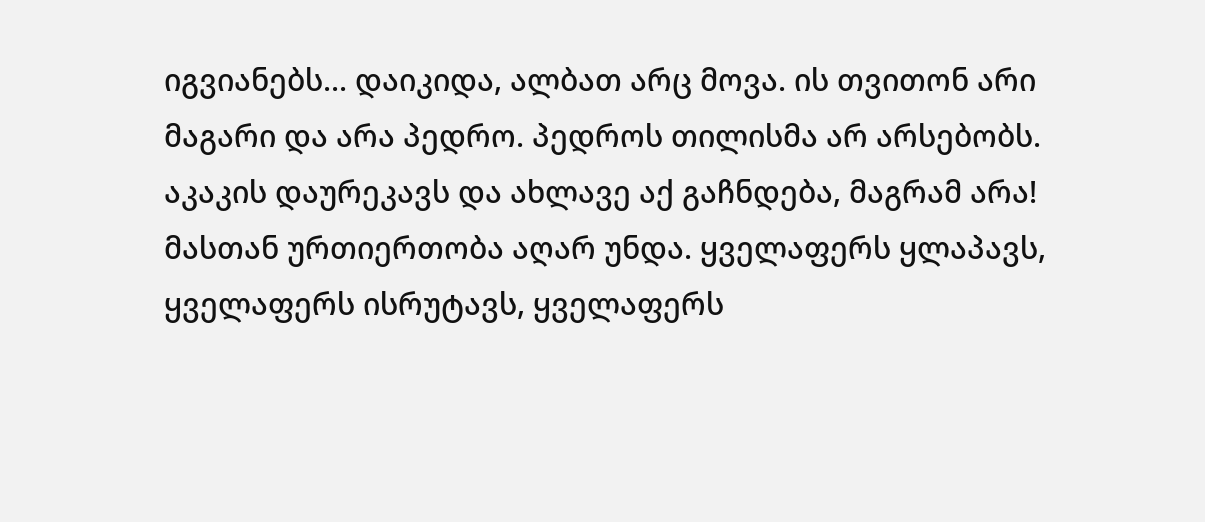იგვიანებს... დაიკიდა, ალბათ არც მოვა. ის თვითონ არი მაგარი და არა პედრო. პედროს თილისმა არ არსებობს. აკაკის დაურეკავს და ახლავე აქ გაჩნდება, მაგრამ არა! მასთან ურთიერთობა აღარ უნდა. ყველაფერს ყლაპავს, ყველაფერს ისრუტავს, ყველაფერს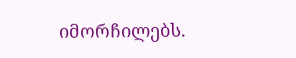იმორჩილებს.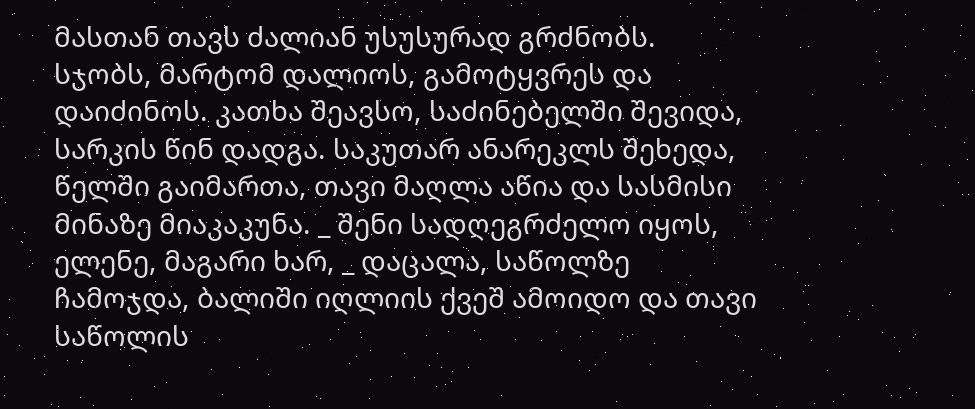მასთან თავს ძალიან უსუსურად გრძნობს. სჯობს, მარტომ დალიოს, გამოტყვრეს და დაიძინოს. კათხა შეავსო, საძინებელში შევიდა, სარკის წინ დადგა. საკუთარ ანარეკლს შეხედა, წელში გაიმართა, თავი მაღლა აწია და სასმისი მინაზე მიაკაკუნა. _ შენი სადღეგრძელო იყოს, ელენე, მაგარი ხარ, _ დაცალა, საწოლზე ჩამოჯდა, ბალიში იღლიის ქვეშ ამოიდო და თავი საწოლის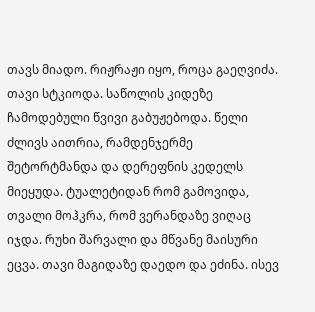თავს მიადო. რიჟრაჟი იყო, როცა გაეღვიძა. თავი სტკიოდა. საწოლის კიდეზე ჩამოდებული წვივი გაბუჟებოდა. წელი ძლივს აითრია, რამდენჯერმე შეტორტმანდა და დერეფნის კედელს მიეყუდა. ტუალეტიდან რომ გამოვიდა, თვალი მოჰკრა, რომ ვერანდაზე ვიღაც იჯდა. რუხი შარვალი და მწვანე მაისური ეცვა. თავი მაგიდაზე დაედო და ეძინა. ისევ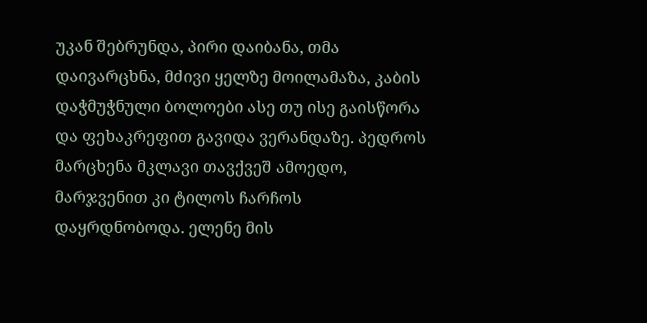უკან შებრუნდა, პირი დაიბანა, თმა დაივარცხნა, მძივი ყელზე მოილამაზა, კაბის დაჭმუჭნული ბოლოები ასე თუ ისე გაისწორა და ფეხაკრეფით გავიდა ვერანდაზე. პედროს მარცხენა მკლავი თავქვეშ ამოედო, მარჯვენით კი ტილოს ჩარჩოს დაყრდნობოდა. ელენე მის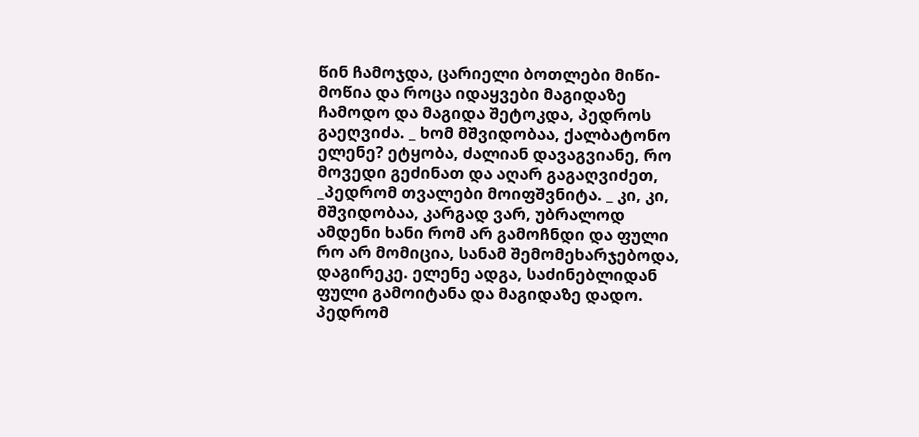წინ ჩამოჯდა, ცარიელი ბოთლები მიწი-მოწია და როცა იდაყვები მაგიდაზე ჩამოდო და მაგიდა შეტოკდა, პედროს გაეღვიძა. _ ხომ მშვიდობაა, ქალბატონო ელენე? ეტყობა, ძალიან დავაგვიანე, რო მოვედი გეძინათ და აღარ გაგაღვიძეთ, _პედრომ თვალები მოიფშვნიტა. _ კი, კი, მშვიდობაა, კარგად ვარ, უბრალოდ ამდენი ხანი რომ არ გამოჩნდი და ფული რო არ მომიცია, სანამ შემომეხარჯებოდა, დაგირეკე. ელენე ადგა, საძინებლიდან ფული გამოიტანა და მაგიდაზე დადო. პედრომ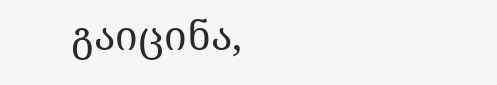გაიცინა,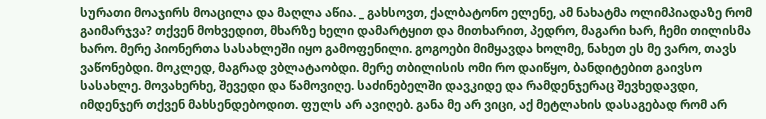სურათი მოაჯირს მოაცილა და მაღლა აწია. _ გახსოვთ, ქალბატონო ელენე, ამ ნახატმა ოლიმპიადაზე რომ გაიმარჯვა? თქვენ მოხვედით, მხარზე ხელი დამარტყით და მითხარით, პედრო, მაგარი ხარ, ჩემი თილისმა ხარო. მერე პიონერთა სასახლეში იყო გამოფენილი. გოგოები მიმყავდა ხოლმე, ნახეთ ეს მე ვარო, თავს ვაწონებდი. მოკლედ, მაგრად ვბლატაობდი. მერე თბილისის ომი რო დაიწყო, ბანდიტებით გაივსო სასახლე. მოვახერხე, შევედი და წამოვიღე. საძინებელში დავკიდე და რამდენჯერაც შევხედავდი, იმდენჯერ თქვენ მახსენდებოდით. ფულს არ ავიღებ. განა მე არ ვიცი, აქ მეტლახის დასაგებად რომ არ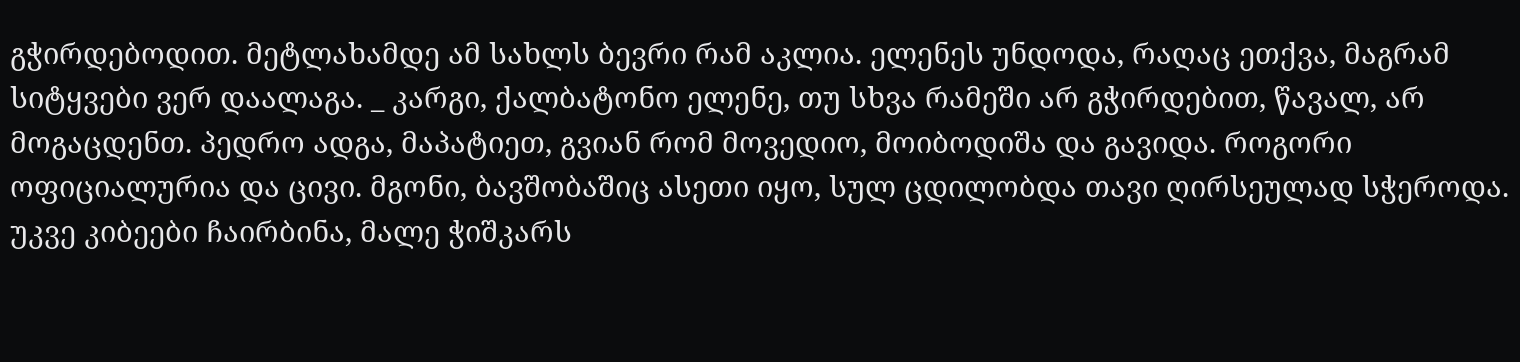გჭირდებოდით. მეტლახამდე ამ სახლს ბევრი რამ აკლია. ელენეს უნდოდა, რაღაც ეთქვა, მაგრამ სიტყვები ვერ დაალაგა. _ კარგი, ქალბატონო ელენე, თუ სხვა რამეში არ გჭირდებით, წავალ, არ მოგაცდენთ. პედრო ადგა, მაპატიეთ, გვიან რომ მოვედიო, მოიბოდიშა და გავიდა. როგორი ოფიციალურია და ცივი. მგონი, ბავშობაშიც ასეთი იყო, სულ ცდილობდა თავი ღირსეულად სჭეროდა. უკვე კიბეები ჩაირბინა, მალე ჭიშკარს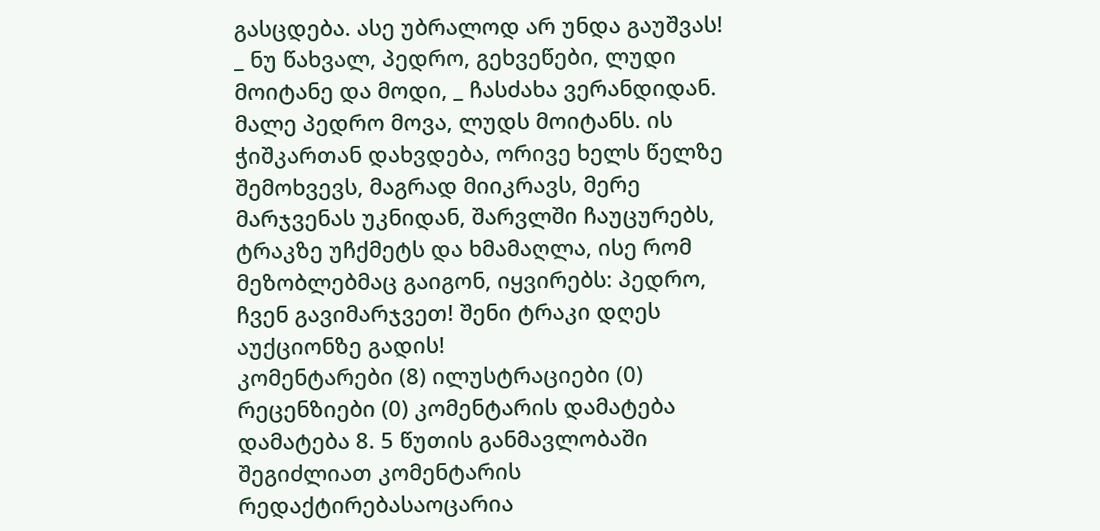გასცდება. ასე უბრალოდ არ უნდა გაუშვას! _ ნუ წახვალ, პედრო, გეხვეწები, ლუდი მოიტანე და მოდი, _ ჩასძახა ვერანდიდან.
მალე პედრო მოვა, ლუდს მოიტანს. ის ჭიშკართან დახვდება, ორივე ხელს წელზე შემოხვევს, მაგრად მიიკრავს, მერე მარჯვენას უკნიდან, შარვლში ჩაუცურებს, ტრაკზე უჩქმეტს და ხმამაღლა, ისე რომ მეზობლებმაც გაიგონ, იყვირებს: პედრო, ჩვენ გავიმარჯვეთ! შენი ტრაკი დღეს აუქციონზე გადის!
კომენტარები (8) ილუსტრაციები (0) რეცენზიები (0) კომენტარის დამატება დამატება 8. 5 წუთის განმავლობაში შეგიძლიათ კომენტარის რედაქტირებასაოცარია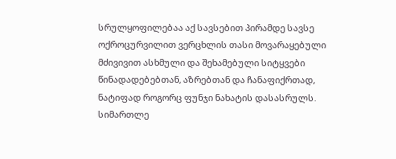სრულყოფილებაა აქ სავსებით პირამდე სავსე ოქროცურვილით ვერცხლის თასი მოვარაყებული მძივივით ასხმული და შეხამებული სიტყვები წინადადებებთან, აზრებთან და ჩანაფიქრთად, ნატიფად როგორც ფუნჯი ნახატის დასასრულს.
სიმართლე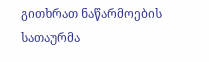გითხრათ ნაწარმოების სათაურმა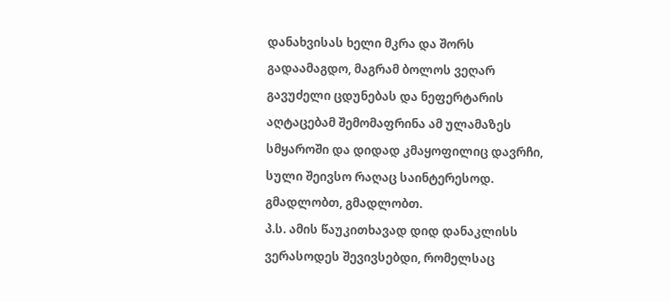დანახვისას ხელი მკრა და შორს გადაამაგდო, მაგრამ ბოლოს ვეღარ გავუძელი ცდუნებას და ნეფერტარის აღტაცებამ შემომაფრინა ამ ულამაზეს სმყაროში და დიდად კმაყოფილიც დავრჩი, სული შეივსო რაღაც საინტერესოდ.
გმადლობთ, გმადლობთ.
პ.ს. ამის წაუკითხავად დიდ დანაკლისს ვერასოდეს შევივსებდი, რომელსაც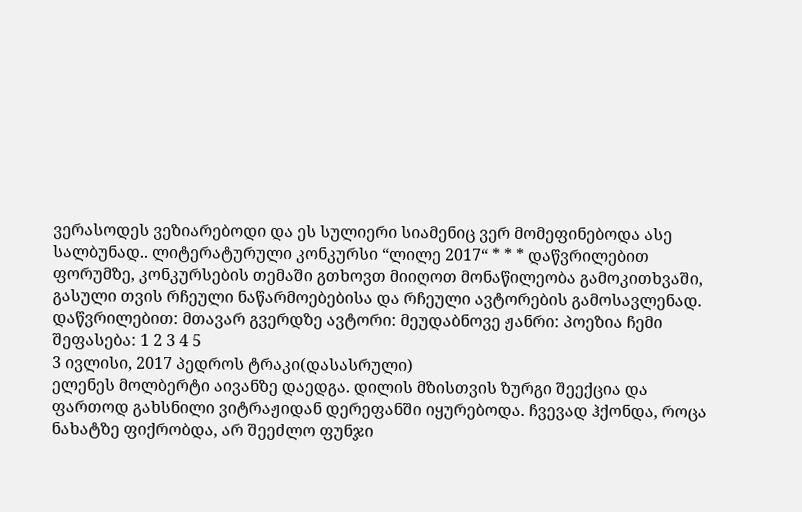ვერასოდეს ვეზიარებოდი და ეს სულიერი სიამენიც ვერ მომეფინებოდა ასე სალბუნად.. ლიტერატურული კონკურსი “ლილე 2017“ * * * დაწვრილებით ფორუმზე, კონკურსების თემაში გთხოვთ მიიღოთ მონაწილეობა გამოკითხვაში, გასული თვის რჩეული ნაწარმოებებისა და რჩეული ავტორების გამოსავლენად. დაწვრილებით: მთავარ გვერდზე ავტორი: მეუდაბნოვე ჟანრი: პოეზია ჩემი შეფასება: 1 2 3 4 5
3 ივლისი, 2017 პედროს ტრაკი(დასასრული)
ელენეს მოლბერტი აივანზე დაედგა. დილის მზისთვის ზურგი შეექცია და ფართოდ გახსნილი ვიტრაჟიდან დერეფანში იყურებოდა. ჩვევად ჰქონდა, როცა ნახატზე ფიქრობდა, არ შეეძლო ფუნჯი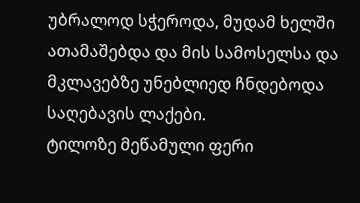უბრალოდ სჭეროდა, მუდამ ხელში ათამაშებდა და მის სამოსელსა და მკლავებზე უნებლიედ ჩნდებოდა საღებავის ლაქები.
ტილოზე მეწამული ფერი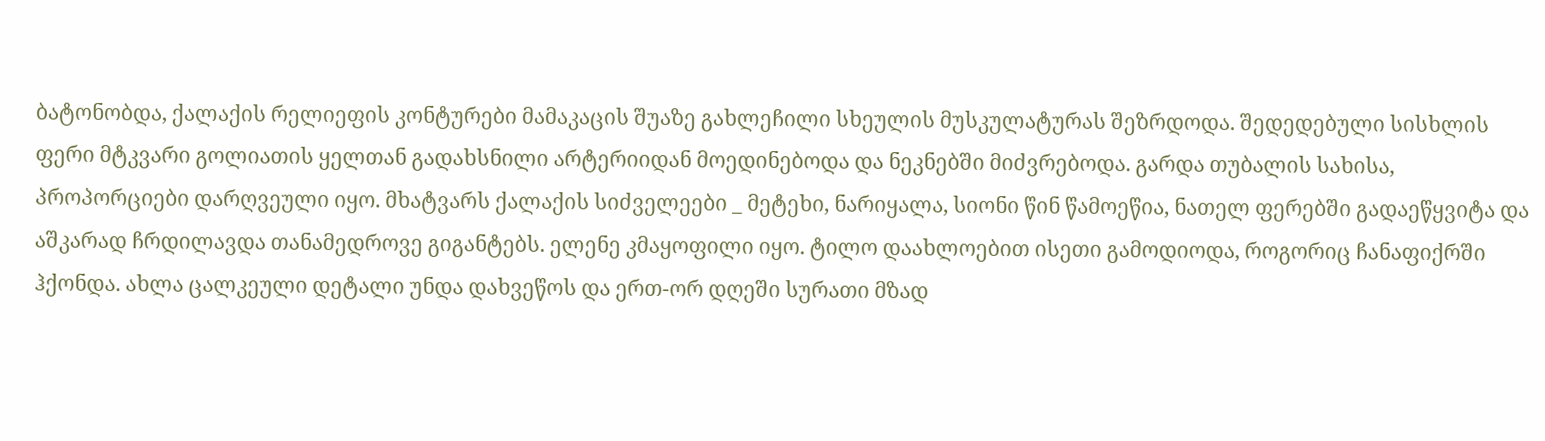ბატონობდა, ქალაქის რელიეფის კონტურები მამაკაცის შუაზე გახლეჩილი სხეულის მუსკულატურას შეზრდოდა. შედედებული სისხლის ფერი მტკვარი გოლიათის ყელთან გადახსნილი არტერიიდან მოედინებოდა და ნეკნებში მიძვრებოდა. გარდა თუბალის სახისა, პროპორციები დარღვეული იყო. მხატვარს ქალაქის სიძველეები _ მეტეხი, ნარიყალა, სიონი წინ წამოეწია, ნათელ ფერებში გადაეწყვიტა და აშკარად ჩრდილავდა თანამედროვე გიგანტებს. ელენე კმაყოფილი იყო. ტილო დაახლოებით ისეთი გამოდიოდა, როგორიც ჩანაფიქრში ჰქონდა. ახლა ცალკეული დეტალი უნდა დახვეწოს და ერთ-ორ დღეში სურათი მზად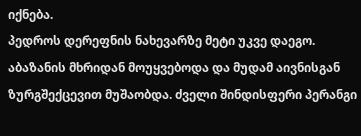იქნება.
პედროს დერეფნის ნახევარზე მეტი უკვე დაეგო. აბაზანის მხრიდან მოუყვებოდა და მუდამ აივნისგან ზურგშექცევით მუშაობდა. ძველი შინდისფერი პერანგი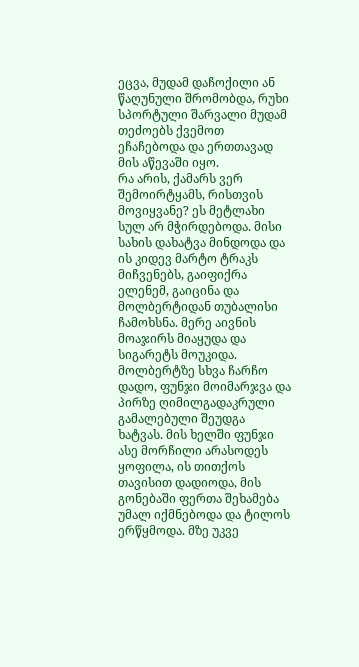ეცვა, მუდამ დაჩოქილი ან წაღუნული შრომობდა, რუხი სპორტული შარვალი მუდამ თეძოებს ქვემოთ ეჩაჩებოდა და ერთთავად მის აწევაში იყო.
რა არის, ქამარს ვერ შემოირტყამს, რისთვის მოვიყვანე? ეს მეტლახი სულ არ მჭირდებოდა. მისი სახის დახატვა მინდოდა და ის კიდევ მარტო ტრაკს მიჩვენებს, გაიფიქრა ელენემ, გაიცინა და მოლბერტიდან თუბალისი ჩამოხსნა. მერე აივნის მოაჯირს მიაყუდა და სიგარეტს მოუკიდა. მოლბერტზე სხვა ჩარჩო დადო, ფუნჯი მოიმარჯვა და პირზე ღიმილგადაკრული გამალებული შეუდგა ხატვას. მის ხელში ფუნჯი ასე მორჩილი არასოდეს ყოფილა, ის თითქოს თავისით დადიოდა, მის გონებაში ფერთა შეხამება უმალ იქმნებოდა და ტილოს ერწყმოდა. მზე უკვე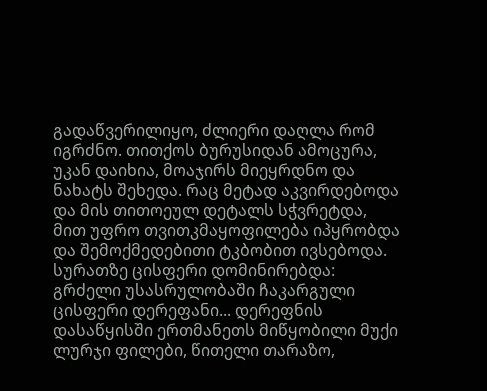გადაწვერილიყო, ძლიერი დაღლა რომ იგრძნო. თითქოს ბურუსიდან ამოცურა, უკან დაიხია, მოაჯირს მიეყრდნო და ნახატს შეხედა. რაც მეტად აკვირდებოდა და მის თითოეულ დეტალს სჭვრეტდა, მით უფრო თვითკმაყოფილება იპყრობდა და შემოქმედებითი ტკბობით ივსებოდა. სურათზე ცისფერი დომინირებდა: გრძელი უსასრულობაში ჩაკარგული ცისფერი დერეფანი... დერეფნის დასაწყისში ერთმანეთს მიწყობილი მუქი ლურჯი ფილები, წითელი თარაზო,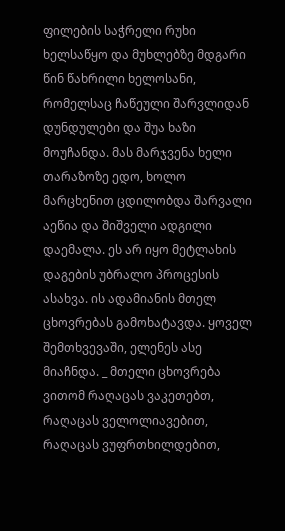ფილების საჭრელი რუხი ხელსაწყო და მუხლებზე მდგარი წინ წახრილი ხელოსანი, რომელსაც ჩაწეული შარვლიდან დუნდულები და შუა ხაზი მოუჩანდა. მას მარჯვენა ხელი თარაზოზე ედო, ხოლო მარცხენით ცდილობდა შარვალი აეწია და შიშველი ადგილი დაემალა. ეს არ იყო მეტლახის დაგების უბრალო პროცესის ასახვა. ის ადამიანის მთელ ცხოვრებას გამოხატავდა. ყოველ შემთხვევაში, ელენეს ასე მიაჩნდა. _ მთელი ცხოვრება ვითომ რაღაცას ვაკეთებთ, რაღაცას ველოლიავებით, რაღაცას ვუფრთხილდებით,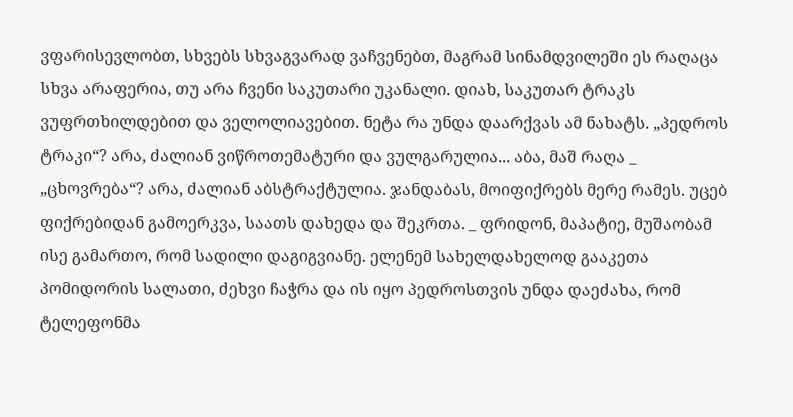ვფარისევლობთ, სხვებს სხვაგვარად ვაჩვენებთ, მაგრამ სინამდვილეში ეს რაღაცა სხვა არაფერია, თუ არა ჩვენი საკუთარი უკანალი. დიახ, საკუთარ ტრაკს ვუფრთხილდებით და ველოლიავებით. ნეტა რა უნდა დაარქვას ამ ნახატს. „პედროს ტრაკი“? არა, ძალიან ვიწროთემატური და ვულგარულია... აბა, მაშ რაღა _ „ცხოვრება“? არა, ძალიან აბსტრაქტულია. ჯანდაბას, მოიფიქრებს მერე რამეს. უცებ ფიქრებიდან გამოერკვა, საათს დახედა და შეკრთა. _ ფრიდონ, მაპატიე, მუშაობამ ისე გამართო, რომ სადილი დაგიგვიანე. ელენემ სახელდახელოდ გააკეთა პომიდორის სალათი, ძეხვი ჩაჭრა და ის იყო პედროსთვის უნდა დაეძახა, რომ ტელეფონმა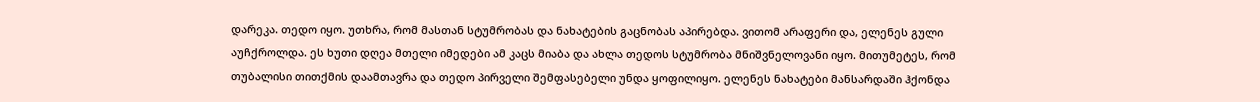დარეკა. თედო იყო. უთხრა, რომ მასთან სტუმრობას და ნახატების გაცნობას აპირებდა. ვითომ არაფერი და, ელენეს გული აუჩქროლდა. ეს ხუთი დღეა მთელი იმედები ამ კაცს მიაბა და ახლა თედოს სტუმრობა მნიშვნელოვანი იყო. მითუმეტეს, რომ თუბალისი თითქმის დაამთავრა და თედო პირველი შემფასებელი უნდა ყოფილიყო. ელენეს ნახატები მანსარდაში ჰქონდა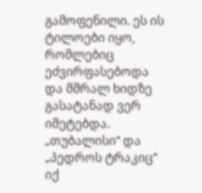გამოფენილი. ეს ის ტილოები იყო, რომლებიც ეძვირფასებოდა და მშრალ ხიდზე გასატანად ვერ იმეტებდა. „თუბალისი“ და „პედროს ტრაკიც“ იქ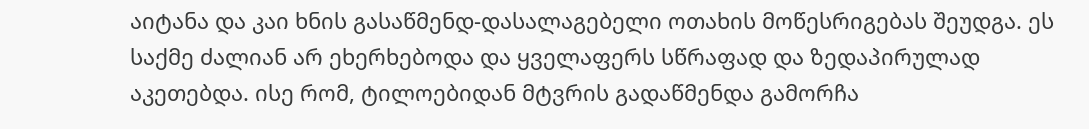აიტანა და კაი ხნის გასაწმენდ-დასალაგებელი ოთახის მოწესრიგებას შეუდგა. ეს საქმე ძალიან არ ეხერხებოდა და ყველაფერს სწრაფად და ზედაპირულად აკეთებდა. ისე რომ, ტილოებიდან მტვრის გადაწმენდა გამორჩა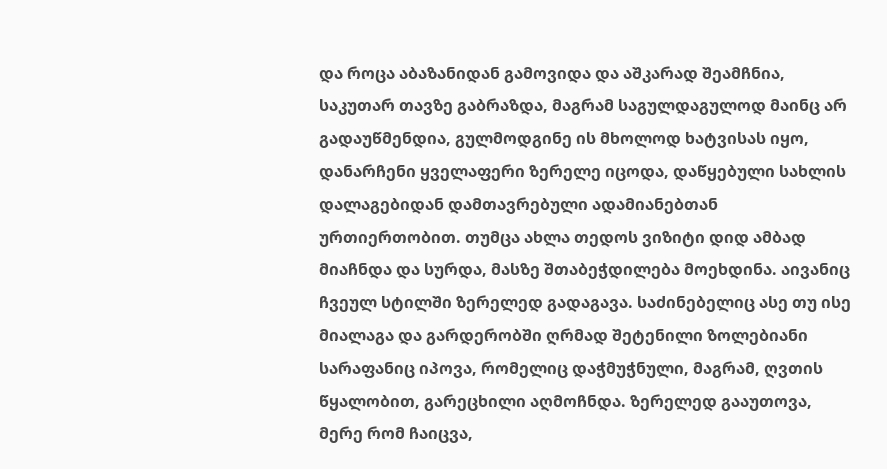და როცა აბაზანიდან გამოვიდა და აშკარად შეამჩნია, საკუთარ თავზე გაბრაზდა, მაგრამ საგულდაგულოდ მაინც არ გადაუწმენდია, გულმოდგინე ის მხოლოდ ხატვისას იყო, დანარჩენი ყველაფერი ზერელე იცოდა, დაწყებული სახლის დალაგებიდან დამთავრებული ადამიანებთან ურთიერთობით. თუმცა ახლა თედოს ვიზიტი დიდ ამბად მიაჩნდა და სურდა, მასზე შთაბეჭდილება მოეხდინა. აივანიც ჩვეულ სტილში ზერელედ გადაგავა. საძინებელიც ასე თუ ისე მიალაგა და გარდერობში ღრმად შეტენილი ზოლებიანი სარაფანიც იპოვა, რომელიც დაჭმუჭნული, მაგრამ, ღვთის წყალობით, გარეცხილი აღმოჩნდა. ზერელედ გააუთოვა, მერე რომ ჩაიცვა,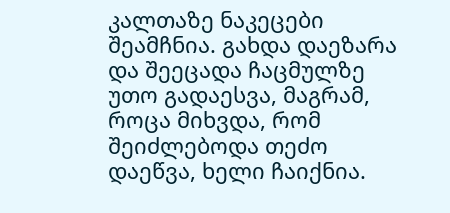კალთაზე ნაკეცები შეამჩნია. გახდა დაეზარა და შეეცადა ჩაცმულზე უთო გადაესვა, მაგრამ, როცა მიხვდა, რომ შეიძლებოდა თეძო დაეწვა, ხელი ჩაიქნია.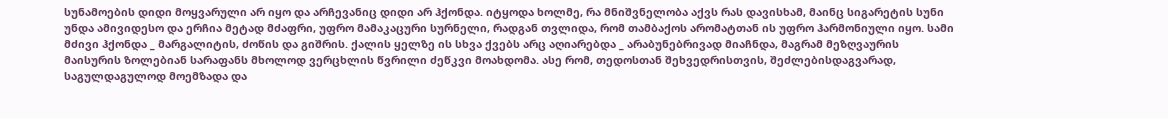სუნამოების დიდი მოყვარული არ იყო და არჩევანიც დიდი არ ჰქონდა. იტყოდა ხოლმე, რა მნიშვნელობა აქვს რას დავისხამ, მაინც სიგარეტის სუნი უნდა ამივიდესო და ერჩია მეტად მძაფრი, უფრო მამაკაცური სურნელი, რადგან თვლიდა, რომ თამბაქოს არომატთან ის უფრო ჰარმონიული იყო. სამი მძივი ჰქონდა _ მარგალიტის, ძოწის და გიშრის. ქალის ყელზე ის სხვა ქვებს არც აღიარებდა _ არაბუნებრივად მიაჩნდა, მაგრამ მეზღვაურის მაისურის ზოლებიან სარაფანს მხოლოდ ვერცხლის წვრილი ძეწკვი მოახდომა. ასე რომ, თედოსთან შეხვედრისთვის, შეძლებისდაგვარად, საგულდაგულოდ მოემზადა და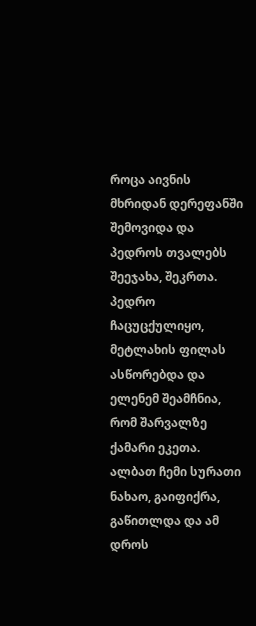როცა აივნის მხრიდან დერეფანში შემოვიდა და პედროს თვალებს შეეჯახა, შეკრთა. პედრო ჩაცუცქულიყო, მეტლახის ფილას ასწორებდა და ელენემ შეამჩნია, რომ შარვალზე ქამარი ეკეთა. ალბათ ჩემი სურათი ნახაო, გაიფიქრა, გაწითლდა და ამ დროს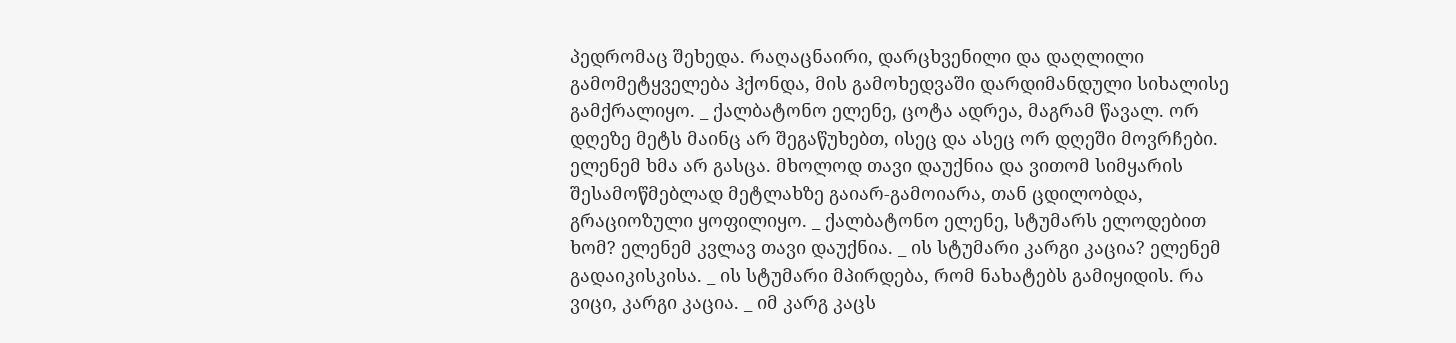პედრომაც შეხედა. რაღაცნაირი, დარცხვენილი და დაღლილი გამომეტყველება ჰქონდა, მის გამოხედვაში დარდიმანდული სიხალისე გამქრალიყო. _ ქალბატონო ელენე, ცოტა ადრეა, მაგრამ წავალ. ორ დღეზე მეტს მაინც არ შეგაწუხებთ, ისეც და ასეც ორ დღეში მოვრჩები. ელენემ ხმა არ გასცა. მხოლოდ თავი დაუქნია და ვითომ სიმყარის შესამოწმებლად მეტლახზე გაიარ-გამოიარა, თან ცდილობდა, გრაციოზული ყოფილიყო. _ ქალბატონო ელენე, სტუმარს ელოდებით ხომ? ელენემ კვლავ თავი დაუქნია. _ ის სტუმარი კარგი კაცია? ელენემ გადაიკისკისა. _ ის სტუმარი მპირდება, რომ ნახატებს გამიყიდის. რა ვიცი, კარგი კაცია. _ იმ კარგ კაცს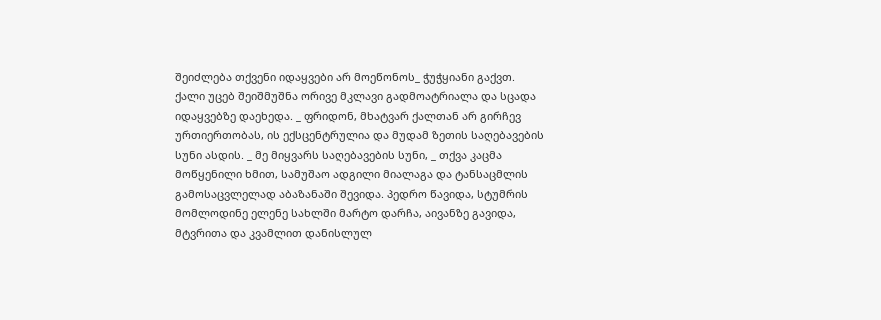შეიძლება თქვენი იდაყვები არ მოეწონოს_ ჭუჭყიანი გაქვთ. ქალი უცებ შეიშმუშნა ორივე მკლავი გადმოატრიალა და სცადა იდაყვებზე დაეხედა. _ ფრიდონ, მხატვარ ქალთან არ გირჩევ ურთიერთობას, ის ექსცენტრულია და მუდამ ზეთის საღებავების სუნი ასდის. _ მე მიყვარს საღებავების სუნი, _ თქვა კაცმა მოწყენილი ხმით, სამუშაო ადგილი მიალაგა და ტანსაცმლის გამოსაცვლელად აბაზანაში შევიდა. პედრო წავიდა, სტუმრის მომლოდინე ელენე სახლში მარტო დარჩა, აივანზე გავიდა, მტვრითა და კვამლით დანისლულ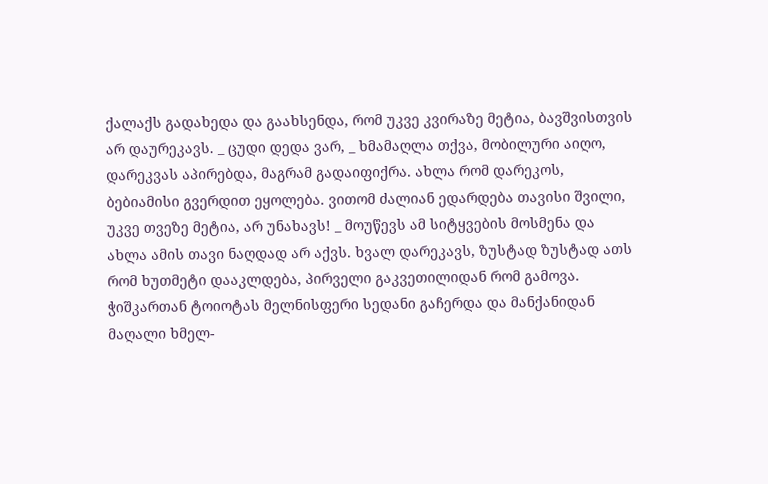ქალაქს გადახედა და გაახსენდა, რომ უკვე კვირაზე მეტია, ბავშვისთვის არ დაურეკავს. _ ცუდი დედა ვარ, _ ხმამაღლა თქვა, მობილური აიღო, დარეკვას აპირებდა, მაგრამ გადაიფიქრა. ახლა რომ დარეკოს, ბებიამისი გვერდით ეყოლება. ვითომ ძალიან ედარდება თავისი შვილი, უკვე თვეზე მეტია, არ უნახავს! _ მოუწევს ამ სიტყვების მოსმენა და ახლა ამის თავი ნაღდად არ აქვს. ხვალ დარეკავს, ზუსტად ზუსტად ათს რომ ხუთმეტი დააკლდება, პირველი გაკვეთილიდან რომ გამოვა. ჭიშკართან ტოიოტას მელნისფერი სედანი გაჩერდა და მანქანიდან მაღალი ხმელ-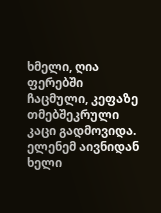ხმელი, ღია ფერებში ჩაცმული, კეფაზე თმებშეკრული კაცი გადმოვიდა. ელენემ აივნიდან ხელი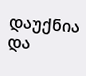დაუქნია და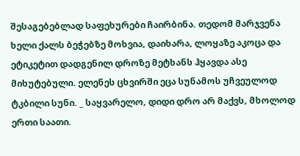შესაგებებლად საფეხურები ჩაირბინა. თედომ მარჯვენა ხელი ქალს ბეჭებზე მოხვია, დაიხარა, ლოყაზე აკოცა და ეტიკეტით დადგენილ დროზე მეტხანს ჰყავდა ასე მიხუტებული. ელენეს ცხვირში ეცა სუნამოს უჩვეულოდ ტკბილი სუნი. _ საყვარელო, დიდი დრო არ მაქვს, მხოლოდ ერთი საათი.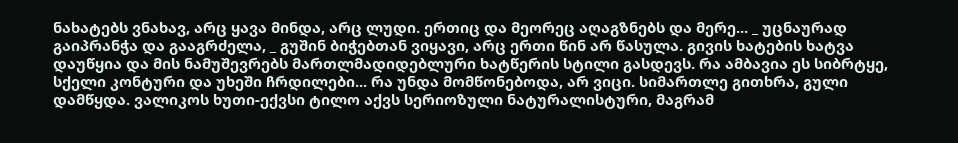ნახატებს ვნახავ, არც ყავა მინდა, არც ლუდი. ერთიც და მეორეც აღაგზნებს და მერე... _ უცნაურად გაიპრანჭა და გააგრძელა, _ გუშინ ბიჭებთან ვიყავი, არც ერთი წინ არ წასულა. გივის ხატების ხატვა დაუწყია და მის ნამუშევრებს მართლმადიდებლური ხატწერის სტილი გასდევს. რა ამბავია ეს სიბრტყე, სქელი კონტური და უხეში ჩრდილები... რა უნდა მომწონებოდა, არ ვიცი. სიმართლე გითხრა, გული დამწყდა. ვალიკოს ხუთი-ექვსი ტილო აქვს სერიოზული ნატურალისტური, მაგრამ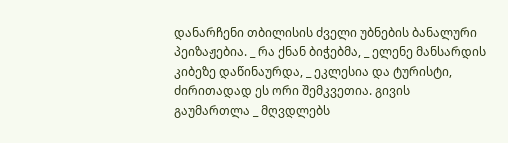დანარჩენი თბილისის ძველი უბნების ბანალური პეიზაჟებია. _ რა ქნან ბიჭებმა, _ ელენე მანსარდის კიბეზე დაწინაურდა, _ ეკლესია და ტურისტი, ძირითადად ეს ორი შემკვეთია. გივის გაუმართლა _ მღვდლებს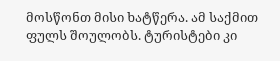მოსწონთ მისი ხატწერა. ამ საქმით ფულს შოულობს. ტურისტები კი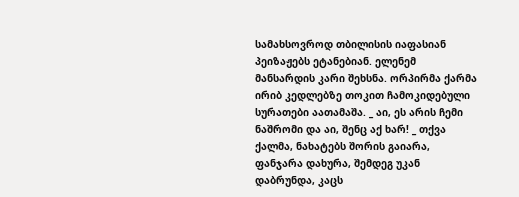სამახსოვროდ თბილისის იაფასიან პეიზაჟებს ეტანებიან. ელენემ მანსარდის კარი შეხსნა. ორპირმა ქარმა ირიბ კედლებზე თოკით ჩამოკიდებული სურათები აათამაშა. _ აი, ეს არის ჩემი ნაშრომი და აი, შენც აქ ხარ! _ თქვა ქალმა, ნახატებს შორის გაიარა, ფანჯარა დახურა, შემდეგ უკან დაბრუნდა, კაცს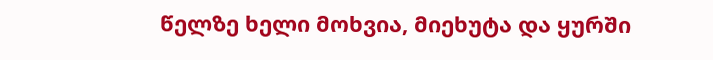წელზე ხელი მოხვია, მიეხუტა და ყურში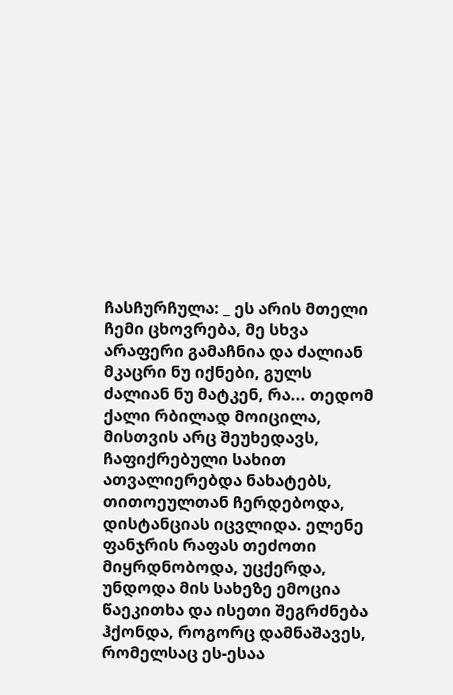ჩასჩურჩულა: _ ეს არის მთელი ჩემი ცხოვრება, მე სხვა არაფერი გამაჩნია და ძალიან მკაცრი ნუ იქნები, გულს ძალიან ნუ მატკენ, რა... თედომ ქალი რბილად მოიცილა, მისთვის არც შეუხედავს, ჩაფიქრებული სახით ათვალიერებდა ნახატებს, თითოეულთან ჩერდებოდა, დისტანციას იცვლიდა. ელენე ფანჯრის რაფას თეძოთი მიყრდნობოდა, უცქერდა, უნდოდა მის სახეზე ემოცია წაეკითხა და ისეთი შეგრძნება ჰქონდა, როგორც დამნაშავეს, რომელსაც ეს-ესაა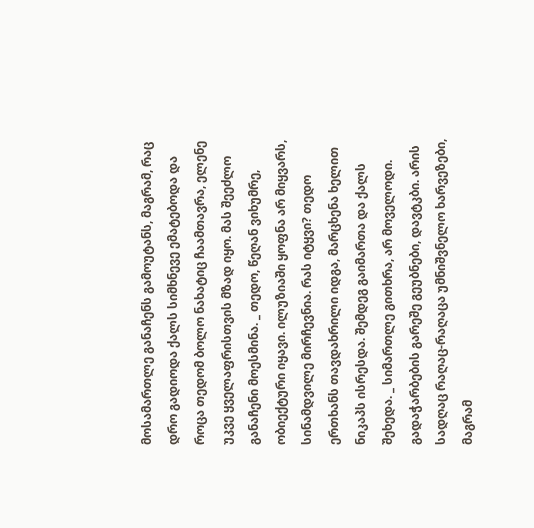მოსამართლე განაჩენს გამოუტანს, მაგრამ, რაც დრო გადიოდა ქალს სიმხნევე ემატებოდა და როცა თედომ ბოლო ნახატიც ჩაამთავრა, ელენე უკვე ყველაფრისთვის მზად იყო. მას შეეძლო განაჩენი მოესმინა. _ თედო, წეღან ვიხუმრე, ობიექტური იყავი. ილუზიაში ყოფნა არ მიყვარს, სინამდვილე მირჩევნია. რას იტყვი? თედო ერთხანს თავდახრილი იდგა, მარცხენა ხელით ნიკაპს ისრესდა. შემდეგ გაიმართა და ქალს შეხედა. _ სიმართლე გითხრა, არ მოველოდი. გადაჭარბების გარეშე გეუბნები, დავტკბი. არის სადღაც რაღაც-რაღაცა უმნიშვნელო ხარვეზები, მაგრამ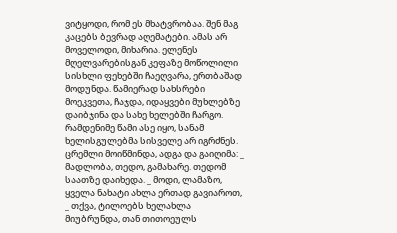ვიტყოდი, რომ ეს მხატვრობაა. შენ მაგ კაცებს ბევრად აღემატები. ამას არ მოველოდი, მიხარია. ელენეს მღელვარებისგან კეფაზე მოწოლილი სისხლი ფეხებში ჩაეღვარა, ერთბაშად მოდუნდა. წამიერად სახსრები მოეკვეთა, ჩაჯდა, იდაყვები მუხლებზე დაიბჯინა და სახე ხელებში ჩარგო. რამდენიმე წამი ასე იყო, სანამ ხელისგულებმა სისველე არ იგრძნეს. ცრემლი მოიწმინდა, ადგა და გაიღიმა: _ მადლობა, თედო, გამახარე. თედომ საათზე დაიხედა. _ მოდი, ლამაზო, ყველა ნახატი ახლა ერთად გავიაროთ, _ თქვა, ტილოებს ხელახლა მიუბრუნდა, თან თითოეულს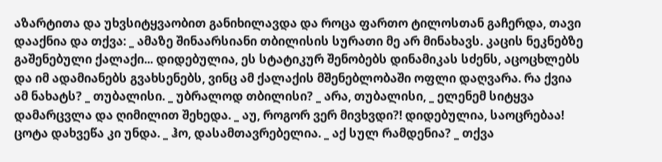აზარტითა და უხვსიტყვაობით განიხილავდა და როცა ფართო ტილოსთან გაჩერდა, თავი დააქნია და თქვა: _ ამაზე შინაარსიანი თბილისის სურათი მე არ მინახავს. კაცის ნეკნებზე გაშენებული ქალაქი... დიდებულია, ეს სტატიკურ შენობებს დინამიკას სძენს, აცოცხლებს და იმ ადამიანებს გვახსენებს, ვინც ამ ქალაქის მშენებლობაში ოფლი დაღვარა. რა ქვია ამ ნახატს? _ თუბალისი. _ უბრალოდ თბილისი? _ არა, თუბალისი, _ ელენემ სიტყვა დამარცვლა და ღიმილით შეხედა. _ აუ, როგორ ვერ მივხვდი?! დიდებულია, საოცრებაა! ცოტა დახვეწა კი უნდა. _ ჰო, დასამთავრებელია. _ აქ სულ რამდენია? _ თქვა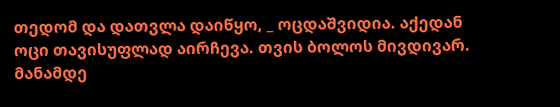თედომ და დათვლა დაიწყო, _ ოცდაშვიდია. აქედან ოცი თავისუფლად აირჩევა. თვის ბოლოს მივდივარ. მანამდე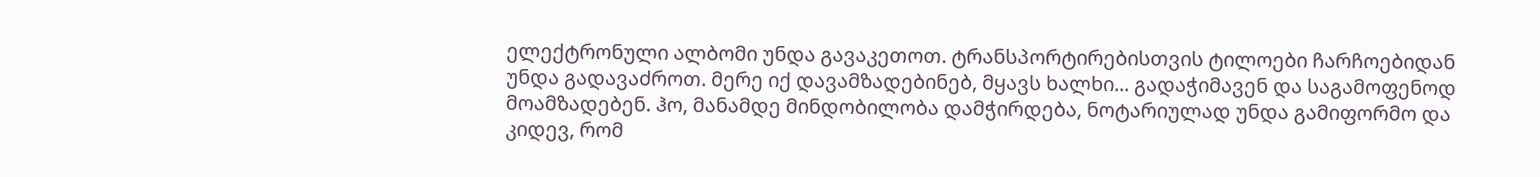ელექტრონული ალბომი უნდა გავაკეთოთ. ტრანსპორტირებისთვის ტილოები ჩარჩოებიდან უნდა გადავაძროთ. მერე იქ დავამზადებინებ, მყავს ხალხი... გადაჭიმავენ და საგამოფენოდ მოამზადებენ. ჰო, მანამდე მინდობილობა დამჭირდება, ნოტარიულად უნდა გამიფორმო და კიდევ, რომ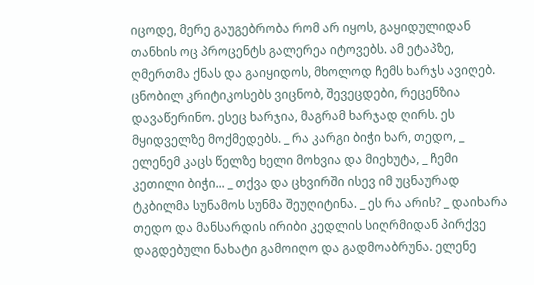იცოდე, მერე გაუგებრობა რომ არ იყოს, გაყიდულიდან თანხის ოც პროცენტს გალერეა იტოვებს. ამ ეტაპზე, ღმერთმა ქნას და გაიყიდოს, მხოლოდ ჩემს ხარჯს ავიღებ. ცნობილ კრიტიკოსებს ვიცნობ, შევეცდები, რეცენზია დავაწერინო. ესეც ხარჯია, მაგრამ ხარჯად ღირს. ეს მყიდველზე მოქმედებს. _ რა კარგი ბიჭი ხარ, თედო, _ ელენემ კაცს წელზე ხელი მოხვია და მიეხუტა, _ ჩემი კეთილი ბიჭი... _ თქვა და ცხვირში ისევ იმ უცნაურად ტკბილმა სუნამოს სუნმა შეუღიტინა. _ ეს რა არის? _ დაიხარა თედო და მანსარდის ირიბი კედლის სიღრმიდან პირქვე დაგდებული ნახატი გამოიღო და გადმოაბრუნა. ელენე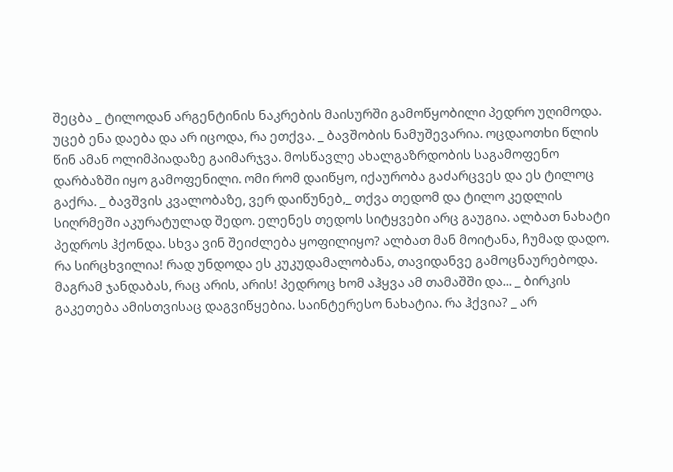შეცბა _ ტილოდან არგენტინის ნაკრების მაისურში გამოწყობილი პედრო უღიმოდა. უცებ ენა დაება და არ იცოდა, რა ეთქვა. _ ბავშობის ნამუშევარია. ოცდაოთხი წლის წინ ამან ოლიმპიადაზე გაიმარჯვა. მოსწავლე ახალგაზრდობის საგამოფენო დარბაზში იყო გამოფენილი. ომი რომ დაიწყო, იქაურობა გაძარცვეს და ეს ტილოც გაქრა. _ ბავშვის კვალობაზე, ვერ დაიწუნებ,_ თქვა თედომ და ტილო კედლის სიღრმეში აკურატულად შედო. ელენეს თედოს სიტყვები არც გაუგია. ალბათ ნახატი პედროს ჰქონდა. სხვა ვინ შეიძლება ყოფილიყო? ალბათ მან მოიტანა, ჩუმად დადო. რა სირცხვილია! რად უნდოდა ეს კუკუდამალობანა, თავიდანვე გამოცნაურებოდა. მაგრამ ჯანდაბას, რაც არის, არის! პედროც ხომ აჰყვა ამ თამაშში და... _ ბირკის გაკეთება ამისთვისაც დაგვიწყებია. საინტერესო ნახატია. რა ჰქვია? _ არ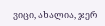ვიცი, ახალია, ჯერ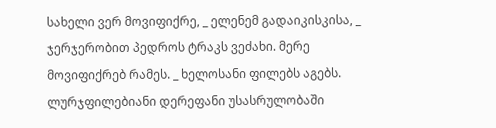სახელი ვერ მოვიფიქრე, _ ელენემ გადაიკისკისა, _ ჯერჯერობით პედროს ტრაკს ვეძახი. მერე მოვიფიქრებ რამეს. _ ხელოსანი ფილებს აგებს. ლურჯფილებიანი დერეფანი უსასრულობაში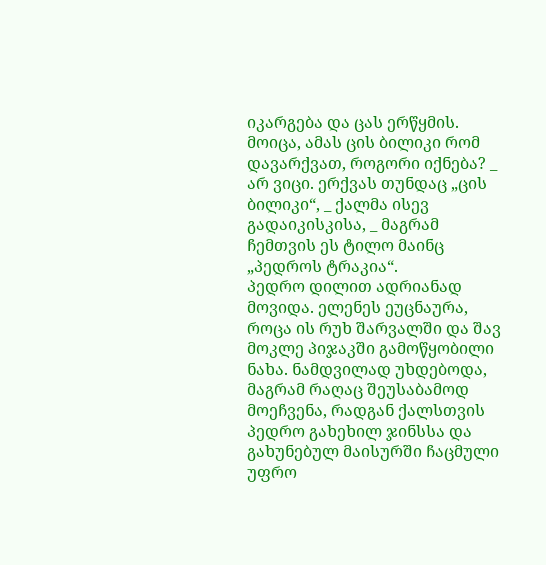იკარგება და ცას ერწყმის. მოიცა, ამას ცის ბილიკი რომ დავარქვათ, როგორი იქნება? _ არ ვიცი. ერქვას თუნდაც „ცის ბილიკი“, _ ქალმა ისევ გადაიკისკისა, _ მაგრამ ჩემთვის ეს ტილო მაინც „პედროს ტრაკია“.
პედრო დილით ადრიანად მოვიდა. ელენეს ეუცნაურა, როცა ის რუხ შარვალში და შავ მოკლე პიჯაკში გამოწყობილი ნახა. ნამდვილად უხდებოდა, მაგრამ რაღაც შეუსაბამოდ მოეჩვენა, რადგან ქალსთვის პედრო გახეხილ ჯინსსა და გახუნებულ მაისურში ჩაცმული უფრო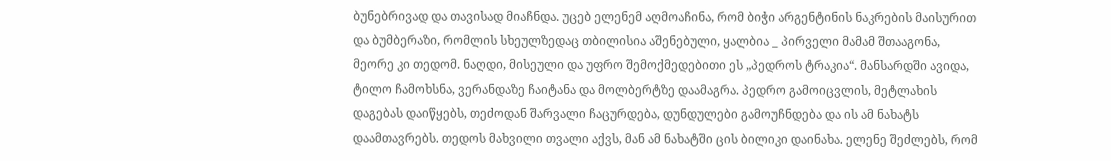ბუნებრივად და თავისად მიაჩნდა. უცებ ელენემ აღმოაჩინა, რომ ბიჭი არგენტინის ნაკრების მაისურით და ბუმბერაზი, რომლის სხეულზედაც თბილისია აშენებული, ყალბია _ პირველი მამამ შთააგონა, მეორე კი თედომ. ნაღდი, მისეული და უფრო შემოქმედებითი ეს „პედროს ტრაკია“. მანსარდში ავიდა, ტილო ჩამოხსნა, ვერანდაზე ჩაიტანა და მოლბერტზე დაამაგრა. პედრო გამოიცვლის, მეტლახის დაგებას დაიწყებს, თეძოდან შარვალი ჩაცურდება, დუნდულები გამოუჩნდება და ის ამ ნახატს დაამთავრებს. თედოს მახვილი თვალი აქვს, მან ამ ნახატში ცის ბილიკი დაინახა. ელენე შეძლებს, რომ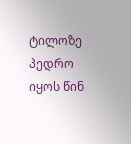ტილოზე პედრო იყოს წინ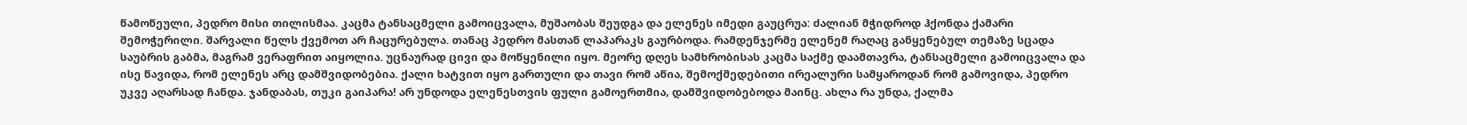წამოწეული, პედრო მისი თილისმაა. კაცმა ტანსაცმელი გამოიცვალა, მუშაობას შეუდგა და ელენეს იმედი გაუცრუა: ძალიან მჭიდროდ ჰქონდა ქამარი შემოჭერილი. შარვალი წელს ქვემოთ არ ჩაცურებულა. თანაც პედრო მასთან ლაპარაკს გაურბოდა. რამდენჯერმე ელენემ რაღაც განყენებულ თემაზე სცადა საუბრის გაბმა, მაგრამ ვერაფრით აიყოლია. უცნაურად ცივი და მოწყენილი იყო. მეორე დღეს სამხრობისას კაცმა საქმე დაამთავრა, ტანსაცმელი გამოიცვალა და ისე წავიდა, რომ ელენეს არც დამშვიდობებია. ქალი ხატვით იყო გართული და თავი რომ აწია, შემოქმედებითი ირეალური სამყაროდან რომ გამოვიდა, პედრო უკვე აღარსად ჩანდა. ჯანდაბას, თუკი გაიპარა! არ უნდოდა ელენესთვის ფული გამოერთმია, დამშვიდობებოდა მაინც. ახლა რა უნდა, ქალმა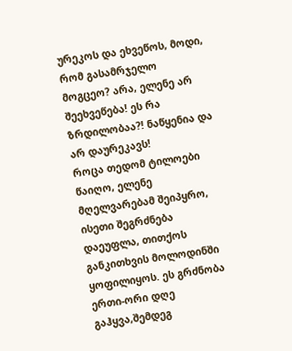ურეკოს და ეხვეწოს, მოდი, რომ გასამრჯელო მოგცეო? არა, ელენე არ შეეხვეწება! ეს რა ზრდილობაა?! ნაწყენია და არ დაურეკავს!
როცა თედომ ტილოები წაიღო, ელენე მღელვარებამ შეიპყრო, ისეთი შეგრძნება დაეუფლა, თითქოს განკითხვის მოლოდინში ყოფილიყოს. ეს გრძნობა ერთი-ორი დღე გაჰყვა,შემდეგ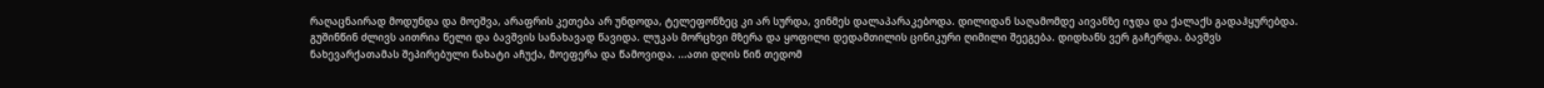რაღაცნაირად მოდუნდა და მოეშვა, არაფრის კეთება არ უნდოდა, ტელეფონზეც კი არ სურდა, ვინმეს დალაპარაკებოდა. დილიდან საღამომდე აივანზე იჯდა და ქალაქს გადაჰყურებდა. გუშინწინ ძლივს აითრია წელი და ბავშვის სანახავად წავიდა. ლუკას მორცხვი მზერა და ყოფილი დედამთილის ცინიკური ღიმილი შეეგება. დიდხანს ვერ გაჩერდა. ბავშვს ნახევარქათამას შეპირებული ნახატი აჩუქა, მოეფერა და წამოვიდა. ...ათი დღის წინ თედომ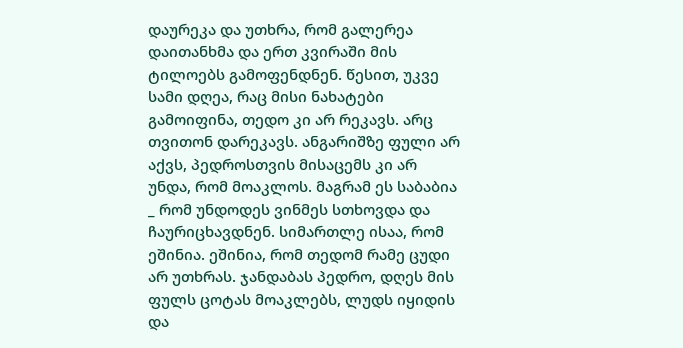დაურეკა და უთხრა, რომ გალერეა დაითანხმა და ერთ კვირაში მის ტილოებს გამოფენდნენ. წესით, უკვე სამი დღეა, რაც მისი ნახატები გამოიფინა, თედო კი არ რეკავს. არც თვითონ დარეკავს. ანგარიშზე ფული არ აქვს, პედროსთვის მისაცემს კი არ უნდა, რომ მოაკლოს. მაგრამ ეს საბაბია _ რომ უნდოდეს ვინმეს სთხოვდა და ჩაურიცხავდნენ. სიმართლე ისაა, რომ ეშინია. ეშინია, რომ თედომ რამე ცუდი არ უთხრას. ჯანდაბას პედრო, დღეს მის ფულს ცოტას მოაკლებს, ლუდს იყიდის და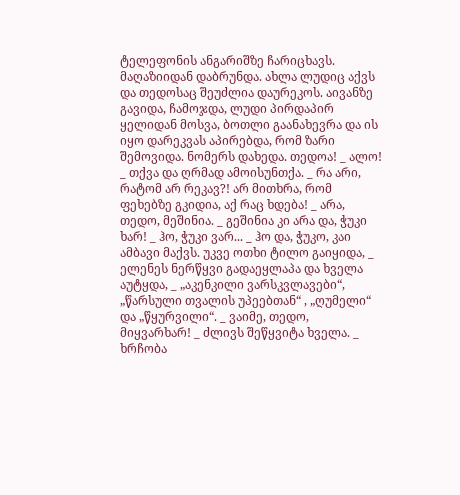ტელეფონის ანგარიშზე ჩარიცხავს. მაღაზიიდან დაბრუნდა. ახლა ლუდიც აქვს და თედოსაც შეუძლია დაურეკოს. აივანზე გავიდა, ჩამოჯდა, ლუდი პირდაპირ ყელიდან მოსვა, ბოთლი გაანახევრა და ის იყო დარეკვას აპირებდა, რომ ზარი შემოვიდა. ნომერს დახედა. თედოა! _ ალო! _ თქვა და ღრმად ამოისუნთქა. _ რა არი, რატომ არ რეკავ?! არ მითხრა, რომ ფეხებზე გკიდია, აქ რაც ხდება! _ არა, თედო, მეშინია. _ გეშინია კი არა და, ჭუკი ხარ! _ ჰო, ჭუკი ვარ... _ ჰო და, ჭუკო, კაი ამბავი მაქვს. უკვე ოთხი ტილო გაიყიდა, _ ელენეს ნერწყვი გადაეყლაპა და ხველა აუტყდა, _ „აკენკილი ვარსკვლავები“, „წარსული თვალის უპეებთან“ , „ღუმელი“ და „წყურვილი“. _ ვაიმე, თედო, მიყვარხარ! _ ძლივს შეწყვიტა ხველა. _ ხრჩობა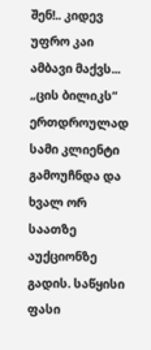შენ!.. კიდევ უფრო კაი ამბავი მაქვს... „ცის ბილიკს“ ერთდროულად სამი კლიენტი გამოუჩნდა და ხვალ ორ საათზე აუქციონზე გადის. საწყისი ფასი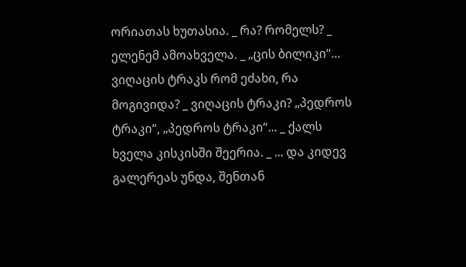ორიათას ხუთასია. _ რა? რომელს? _ ელენემ ამოახველა. _ „ცის ბილიკი“... ვიღაცის ტრაკს რომ ეძახი, რა მოგივიდა? _ ვიღაცის ტრაკი? „პედროს ტრაკი“, „პედროს ტრაკი“... _ ქალს ხველა კისკისში შეერია. _ ... და კიდევ გალერეას უნდა, შენთან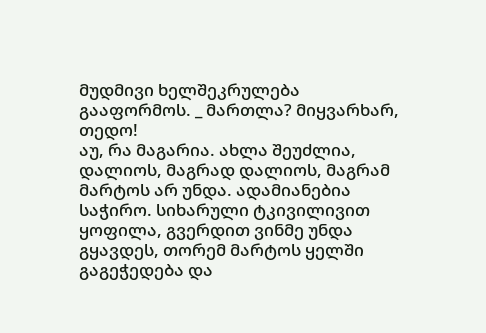მუდმივი ხელშეკრულება გააფორმოს. _ მართლა? მიყვარხარ, თედო!
აუ, რა მაგარია. ახლა შეუძლია, დალიოს, მაგრად დალიოს, მაგრამ მარტოს არ უნდა. ადამიანებია საჭირო. სიხარული ტკივილივით ყოფილა, გვერდით ვინმე უნდა გყავდეს, თორემ მარტოს ყელში გაგეჭედება და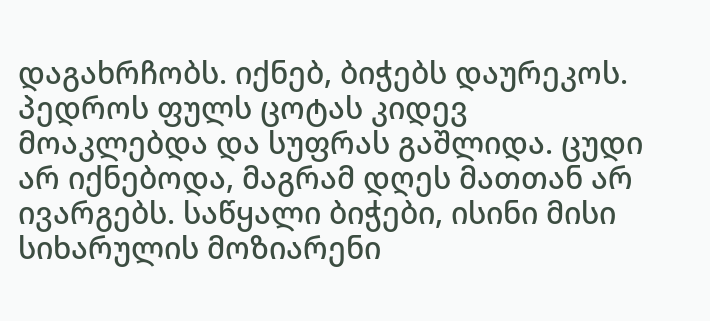დაგახრჩობს. იქნებ, ბიჭებს დაურეკოს. პედროს ფულს ცოტას კიდევ მოაკლებდა და სუფრას გაშლიდა. ცუდი არ იქნებოდა, მაგრამ დღეს მათთან არ ივარგებს. საწყალი ბიჭები, ისინი მისი სიხარულის მოზიარენი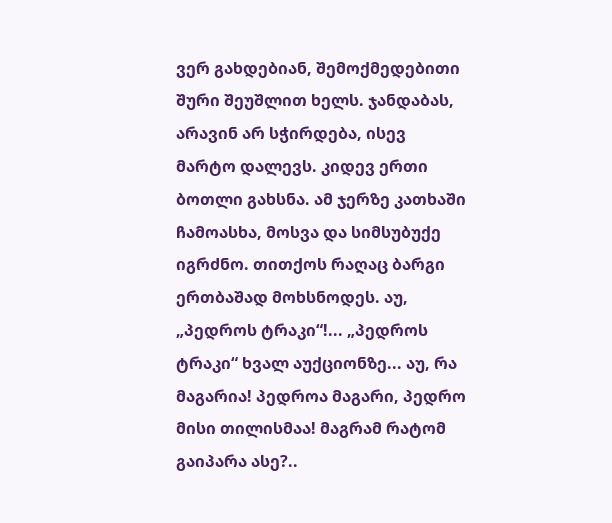ვერ გახდებიან, შემოქმედებითი შური შეუშლით ხელს. ჯანდაბას, არავინ არ სჭირდება, ისევ მარტო დალევს. კიდევ ერთი ბოთლი გახსნა. ამ ჯერზე კათხაში ჩამოასხა, მოსვა და სიმსუბუქე იგრძნო. თითქოს რაღაც ბარგი ერთბაშად მოხსნოდეს. აუ, „პედროს ტრაკი“!... „პედროს ტრაკი“ ხვალ აუქციონზე... აუ, რა მაგარია! პედროა მაგარი, პედრო მისი თილისმაა! მაგრამ რატომ გაიპარა ასე?..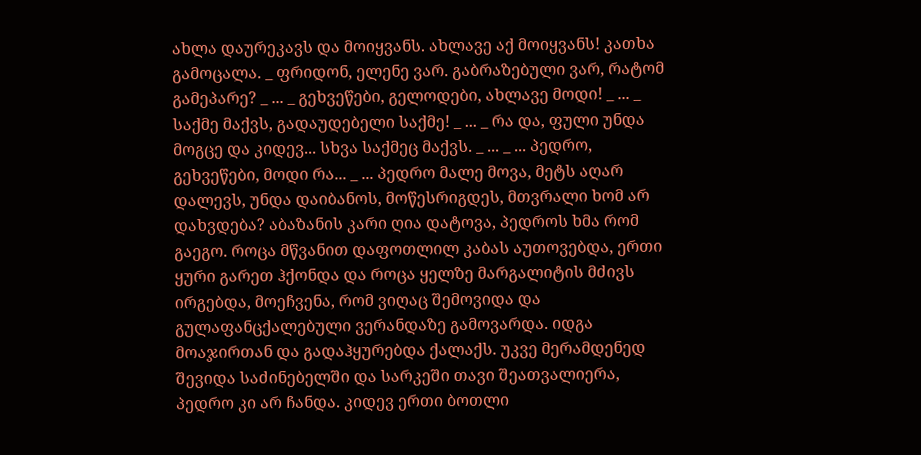ახლა დაურეკავს და მოიყვანს. ახლავე აქ მოიყვანს! კათხა გამოცალა. _ ფრიდონ, ელენე ვარ. გაბრაზებული ვარ, რატომ გამეპარე? _ ... _ გეხვეწები, გელოდები, ახლავე მოდი! _ ... _ საქმე მაქვს, გადაუდებელი საქმე! _ ... _ რა და, ფული უნდა მოგცე და კიდევ... სხვა საქმეც მაქვს. _ ... _ ... პედრო, გეხვეწები, მოდი რა... _ ... პედრო მალე მოვა, მეტს აღარ დალევს, უნდა დაიბანოს, მოწესრიგდეს, მთვრალი ხომ არ დახვდება? აბაზანის კარი ღია დატოვა, პედროს ხმა რომ გაეგო. როცა მწვანით დაფოთლილ კაბას აუთოვებდა, ერთი ყური გარეთ ჰქონდა და როცა ყელზე მარგალიტის მძივს ირგებდა, მოეჩვენა, რომ ვიღაც შემოვიდა და გულაფანცქალებული ვერანდაზე გამოვარდა. იდგა მოაჯირთან და გადაჰყურებდა ქალაქს. უკვე მერამდენედ შევიდა საძინებელში და სარკეში თავი შეათვალიერა, პედრო კი არ ჩანდა. კიდევ ერთი ბოთლი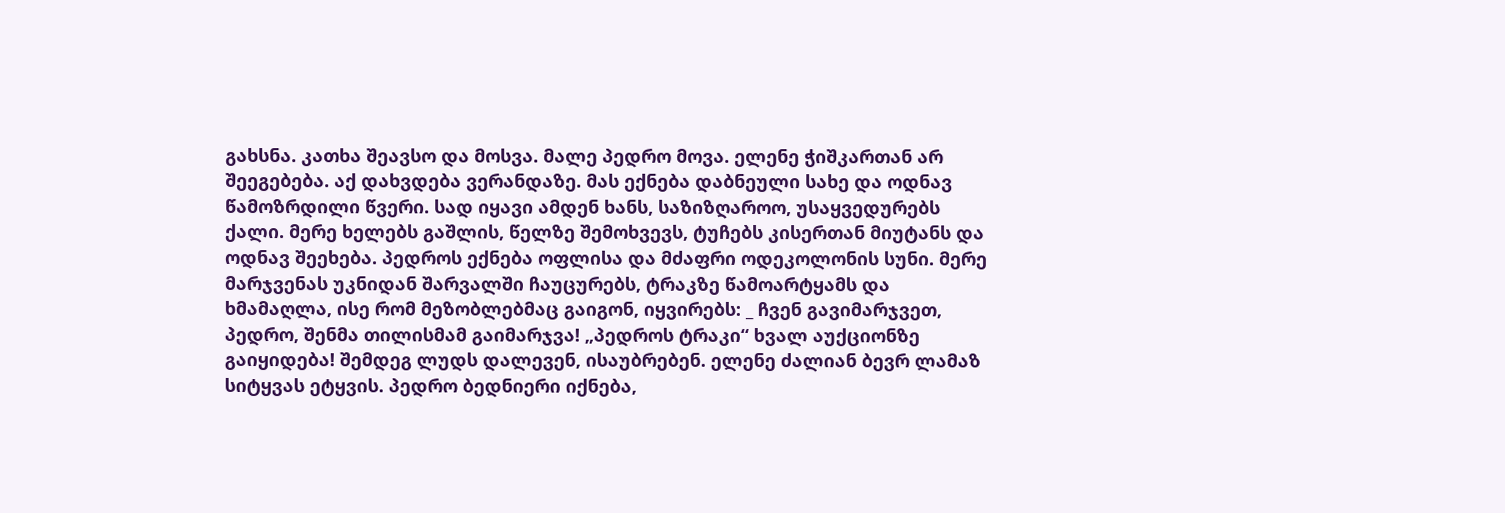გახსნა. კათხა შეავსო და მოსვა. მალე პედრო მოვა. ელენე ჭიშკართან არ შეეგებება. აქ დახვდება ვერანდაზე. მას ექნება დაბნეული სახე და ოდნავ წამოზრდილი წვერი. სად იყავი ამდენ ხანს, საზიზღაროო, უსაყვედურებს ქალი. მერე ხელებს გაშლის, წელზე შემოხვევს, ტუჩებს კისერთან მიუტანს და ოდნავ შეეხება. პედროს ექნება ოფლისა და მძაფრი ოდეკოლონის სუნი. მერე მარჯვენას უკნიდან შარვალში ჩაუცურებს, ტრაკზე წამოარტყამს და ხმამაღლა, ისე რომ მეზობლებმაც გაიგონ, იყვირებს: _ ჩვენ გავიმარჯვეთ, პედრო, შენმა თილისმამ გაიმარჯვა! „პედროს ტრაკი“ ხვალ აუქციონზე გაიყიდება! შემდეგ ლუდს დალევენ, ისაუბრებენ. ელენე ძალიან ბევრ ლამაზ სიტყვას ეტყვის. პედრო ბედნიერი იქნება,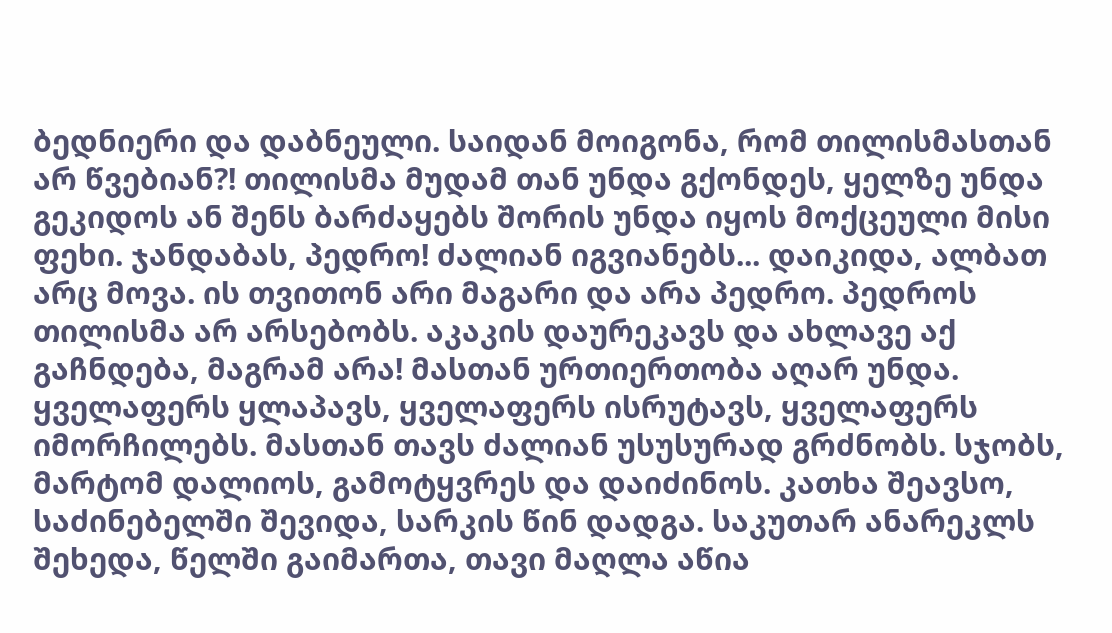ბედნიერი და დაბნეული. საიდან მოიგონა, რომ თილისმასთან არ წვებიან?! თილისმა მუდამ თან უნდა გქონდეს, ყელზე უნდა გეკიდოს ან შენს ბარძაყებს შორის უნდა იყოს მოქცეული მისი ფეხი. ჯანდაბას, პედრო! ძალიან იგვიანებს... დაიკიდა, ალბათ არც მოვა. ის თვითონ არი მაგარი და არა პედრო. პედროს თილისმა არ არსებობს. აკაკის დაურეკავს და ახლავე აქ გაჩნდება, მაგრამ არა! მასთან ურთიერთობა აღარ უნდა. ყველაფერს ყლაპავს, ყველაფერს ისრუტავს, ყველაფერს იმორჩილებს. მასთან თავს ძალიან უსუსურად გრძნობს. სჯობს, მარტომ დალიოს, გამოტყვრეს და დაიძინოს. კათხა შეავსო, საძინებელში შევიდა, სარკის წინ დადგა. საკუთარ ანარეკლს შეხედა, წელში გაიმართა, თავი მაღლა აწია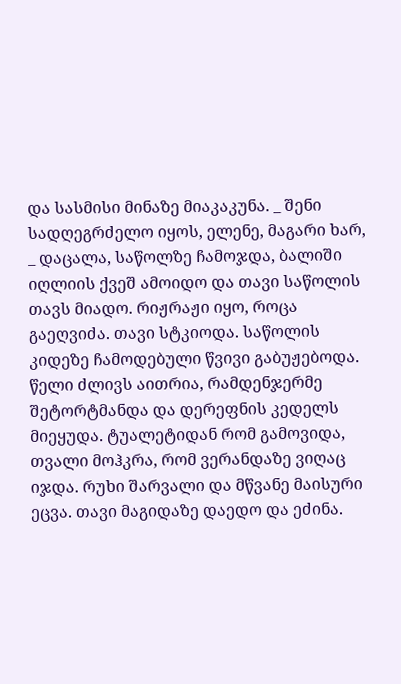და სასმისი მინაზე მიაკაკუნა. _ შენი სადღეგრძელო იყოს, ელენე, მაგარი ხარ, _ დაცალა, საწოლზე ჩამოჯდა, ბალიში იღლიის ქვეშ ამოიდო და თავი საწოლის თავს მიადო. რიჟრაჟი იყო, როცა გაეღვიძა. თავი სტკიოდა. საწოლის კიდეზე ჩამოდებული წვივი გაბუჟებოდა. წელი ძლივს აითრია, რამდენჯერმე შეტორტმანდა და დერეფნის კედელს მიეყუდა. ტუალეტიდან რომ გამოვიდა, თვალი მოჰკრა, რომ ვერანდაზე ვიღაც იჯდა. რუხი შარვალი და მწვანე მაისური ეცვა. თავი მაგიდაზე დაედო და ეძინა.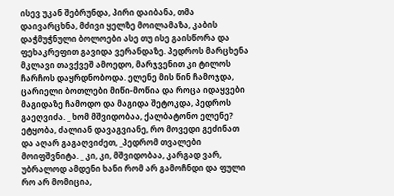ისევ უკან შებრუნდა, პირი დაიბანა, თმა დაივარცხნა, მძივი ყელზე მოილამაზა, კაბის დაჭმუჭნული ბოლოები ასე თუ ისე გაისწორა და ფეხაკრეფით გავიდა ვერანდაზე. პედროს მარცხენა მკლავი თავქვეშ ამოედო, მარჯვენით კი ტილოს ჩარჩოს დაყრდნობოდა. ელენე მის წინ ჩამოჯდა, ცარიელი ბოთლები მიწი-მოწია და როცა იდაყვები მაგიდაზე ჩამოდო და მაგიდა შეტოკდა, პედროს გაეღვიძა. _ ხომ მშვიდობაა, ქალბატონო ელენე? ეტყობა, ძალიან დავაგვიანე, რო მოვედი გეძინათ და აღარ გაგაღვიძეთ, _პედრომ თვალები მოიფშვნიტა. _ კი, კი, მშვიდობაა, კარგად ვარ, უბრალოდ ამდენი ხანი რომ არ გამოჩნდი და ფული რო არ მომიცია,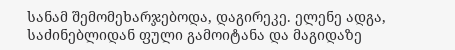სანამ შემომეხარჯებოდა, დაგირეკე. ელენე ადგა, საძინებლიდან ფული გამოიტანა და მაგიდაზე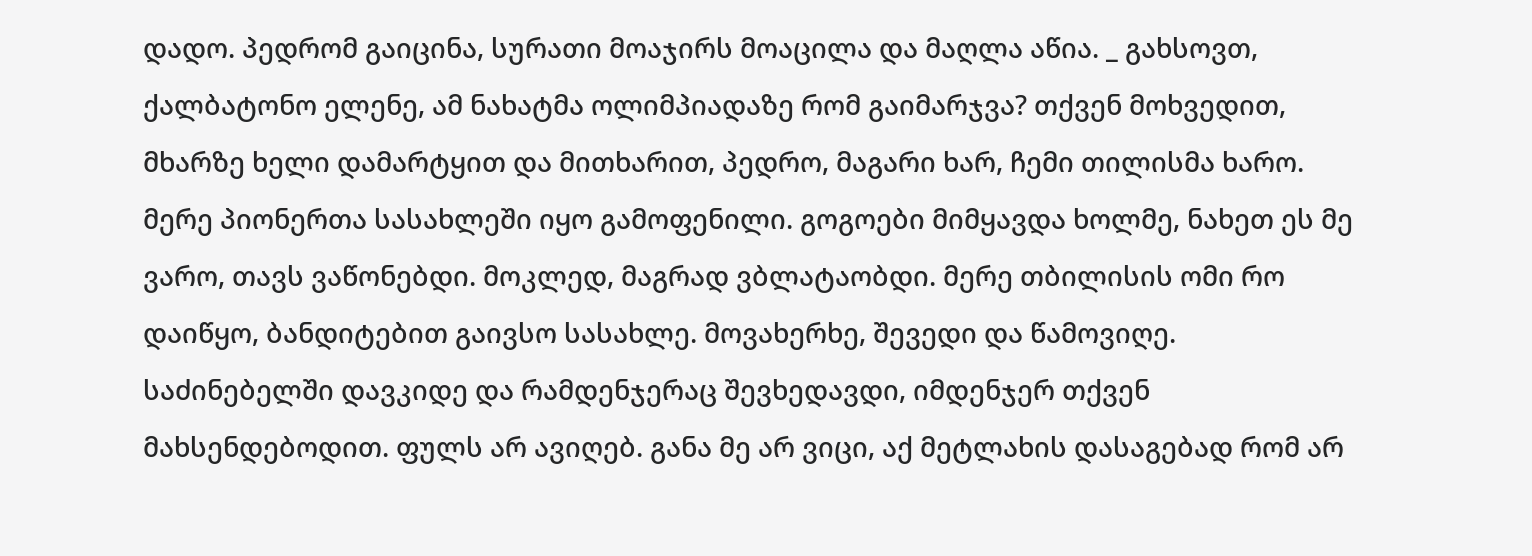დადო. პედრომ გაიცინა, სურათი მოაჯირს მოაცილა და მაღლა აწია. _ გახსოვთ, ქალბატონო ელენე, ამ ნახატმა ოლიმპიადაზე რომ გაიმარჯვა? თქვენ მოხვედით, მხარზე ხელი დამარტყით და მითხარით, პედრო, მაგარი ხარ, ჩემი თილისმა ხარო. მერე პიონერთა სასახლეში იყო გამოფენილი. გოგოები მიმყავდა ხოლმე, ნახეთ ეს მე ვარო, თავს ვაწონებდი. მოკლედ, მაგრად ვბლატაობდი. მერე თბილისის ომი რო დაიწყო, ბანდიტებით გაივსო სასახლე. მოვახერხე, შევედი და წამოვიღე. საძინებელში დავკიდე და რამდენჯერაც შევხედავდი, იმდენჯერ თქვენ მახსენდებოდით. ფულს არ ავიღებ. განა მე არ ვიცი, აქ მეტლახის დასაგებად რომ არ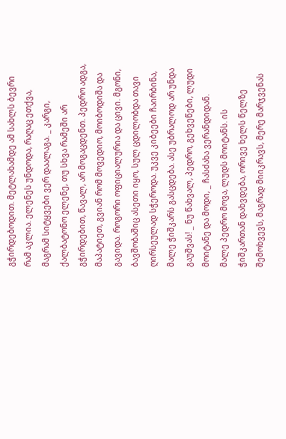გჭირდებოდით. მეტლახამდე ამ სახლს ბევრი რამ აკლია. ელენეს უნდოდა, რაღაც ეთქვა, მაგრამ სიტყვები ვერ დაალაგა. _ კარგი, ქალბატონო ელენე, თუ სხვა რამეში არ გჭირდებით, წავალ, არ მოგაცდენთ. პედრო ადგა, მაპატიეთ, გვიან რომ მოვედიო, მოიბოდიშა და გავიდა. როგორი ოფიციალურია და ცივი. მგონი, ბავშობაშიც ასეთი იყო, სულ ცდილობდა თავი ღირსეულად სჭეროდა. უკვე კიბეები ჩაირბინა, მალე ჭიშკარს გასცდება. ასე უბრალოდ არ უნდა გაუშვას! _ ნუ წახვალ, პედრო, გეხვეწები, ლუდი მოიტანე და მოდი, _ ჩასძახა ვერანდიდან.
მალე პედრო მოვა, ლუდს მოიტანს. ის ჭიშკართან დახვდება, ორივე ხელს წელზე შემოხვევს, მაგრად მიიკრავს, მერე მარჯვენას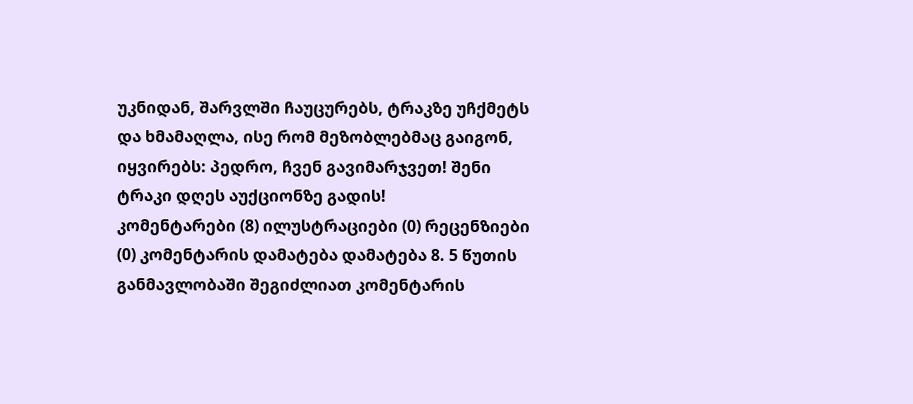უკნიდან, შარვლში ჩაუცურებს, ტრაკზე უჩქმეტს და ხმამაღლა, ისე რომ მეზობლებმაც გაიგონ, იყვირებს: პედრო, ჩვენ გავიმარჯვეთ! შენი ტრაკი დღეს აუქციონზე გადის!
კომენტარები (8) ილუსტრაციები (0) რეცენზიები (0) კომენტარის დამატება დამატება 8. 5 წუთის განმავლობაში შეგიძლიათ კომენტარის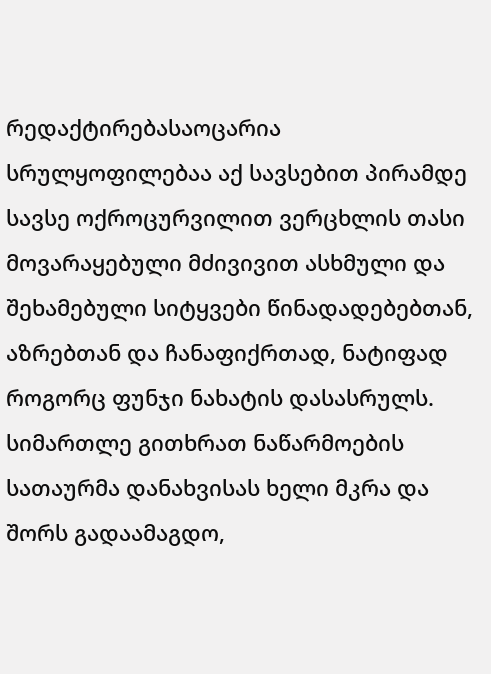რედაქტირებასაოცარია სრულყოფილებაა აქ სავსებით პირამდე სავსე ოქროცურვილით ვერცხლის თასი მოვარაყებული მძივივით ასხმული და შეხამებული სიტყვები წინადადებებთან, აზრებთან და ჩანაფიქრთად, ნატიფად როგორც ფუნჯი ნახატის დასასრულს.
სიმართლე გითხრათ ნაწარმოების სათაურმა დანახვისას ხელი მკრა და შორს გადაამაგდო,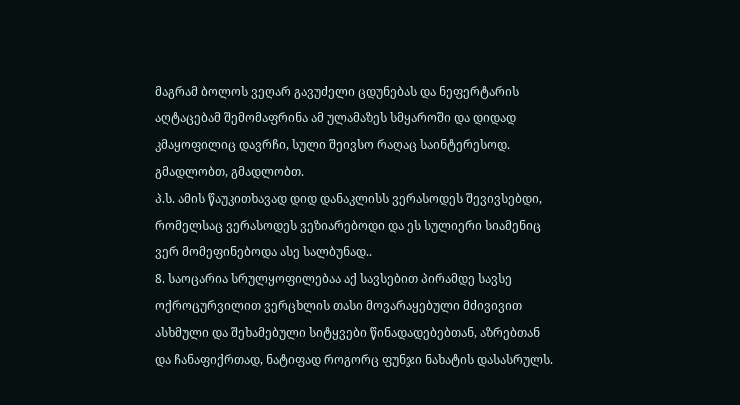მაგრამ ბოლოს ვეღარ გავუძელი ცდუნებას და ნეფერტარის აღტაცებამ შემომაფრინა ამ ულამაზეს სმყაროში და დიდად კმაყოფილიც დავრჩი, სული შეივსო რაღაც საინტერესოდ.
გმადლობთ, გმადლობთ.
პ.ს. ამის წაუკითხავად დიდ დანაკლისს ვერასოდეს შევივსებდი, რომელსაც ვერასოდეს ვეზიარებოდი და ეს სულიერი სიამენიც ვერ მომეფინებოდა ასე სალბუნად..
8. საოცარია სრულყოფილებაა აქ სავსებით პირამდე სავსე ოქროცურვილით ვერცხლის თასი მოვარაყებული მძივივით ასხმული და შეხამებული სიტყვები წინადადებებთან, აზრებთან და ჩანაფიქრთად, ნატიფად როგორც ფუნჯი ნახატის დასასრულს.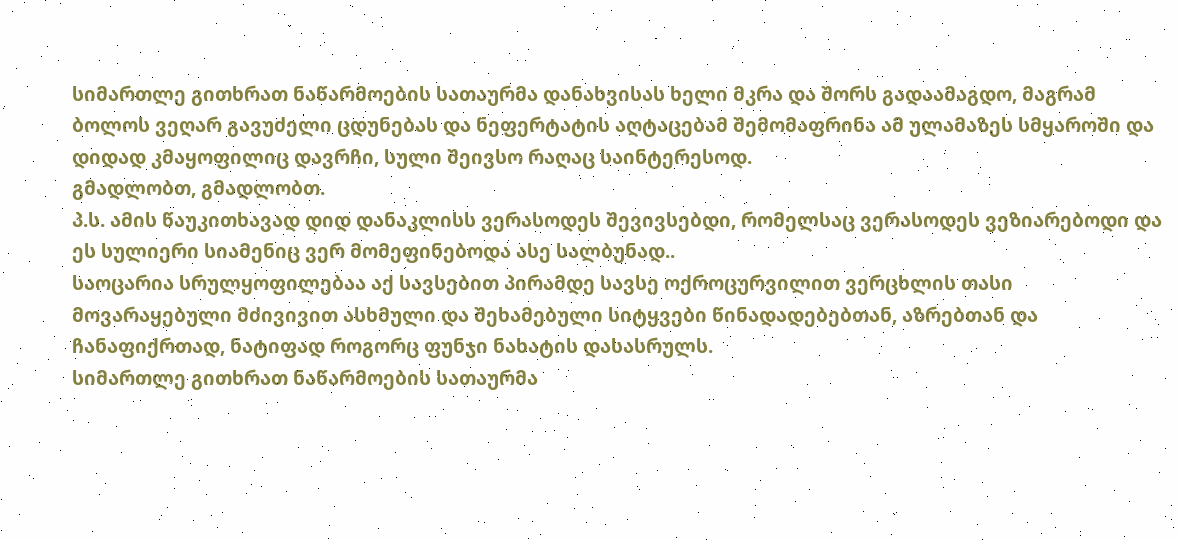სიმართლე გითხრათ ნაწარმოების სათაურმა დანახვისას ხელი მკრა და შორს გადაამაგდო, მაგრამ ბოლოს ვეღარ გავუძელი ცდუნებას და ნეფერტატის აღტაცებამ შემომაფრინა ამ ულამაზეს სმყაროში და დიდად კმაყოფილიც დავრჩი, სული შეივსო რაღაც საინტერესოდ.
გმადლობთ, გმადლობთ.
პ.ს. ამის წაუკითხავად დიდ დანაკლისს ვერასოდეს შევივსებდი, რომელსაც ვერასოდეს ვეზიარებოდი და ეს სულიერი სიამენიც ვერ მომეფინებოდა ასე სალბუნად..
საოცარია სრულყოფილებაა აქ სავსებით პირამდე სავსე ოქროცურვილით ვერცხლის თასი მოვარაყებული მძივივით ასხმული და შეხამებული სიტყვები წინადადებებთან, აზრებთან და ჩანაფიქრთად, ნატიფად როგორც ფუნჯი ნახატის დასასრულს.
სიმართლე გითხრათ ნაწარმოების სათაურმა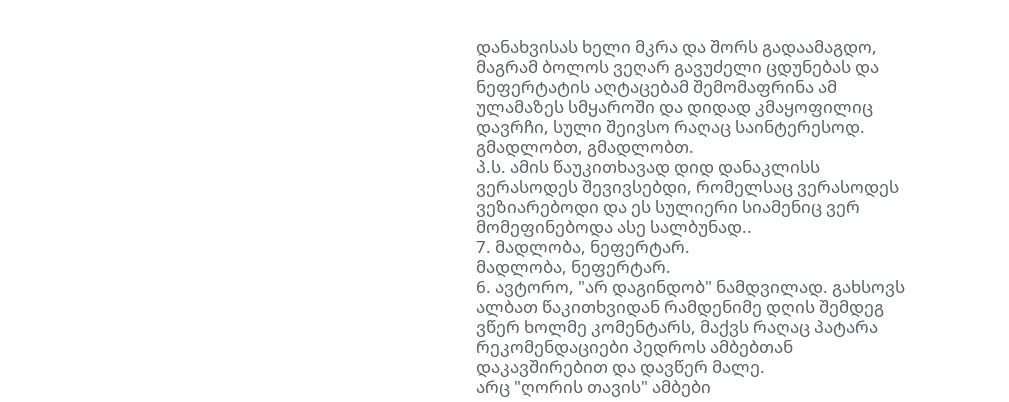დანახვისას ხელი მკრა და შორს გადაამაგდო, მაგრამ ბოლოს ვეღარ გავუძელი ცდუნებას და ნეფერტატის აღტაცებამ შემომაფრინა ამ ულამაზეს სმყაროში და დიდად კმაყოფილიც დავრჩი, სული შეივსო რაღაც საინტერესოდ.
გმადლობთ, გმადლობთ.
პ.ს. ამის წაუკითხავად დიდ დანაკლისს ვერასოდეს შევივსებდი, რომელსაც ვერასოდეს ვეზიარებოდი და ეს სულიერი სიამენიც ვერ მომეფინებოდა ასე სალბუნად..
7. მადლობა, ნეფერტარ.
მადლობა, ნეფერტარ.
6. ავტორო, "არ დაგინდობ" ნამდვილად. გახსოვს ალბათ წაკითხვიდან რამდენიმე დღის შემდეგ ვწერ ხოლმე კომენტარს, მაქვს რაღაც პატარა რეკომენდაციები პედროს ამბებთან დაკავშირებით და დავწერ მალე.
არც "ღორის თავის" ამბები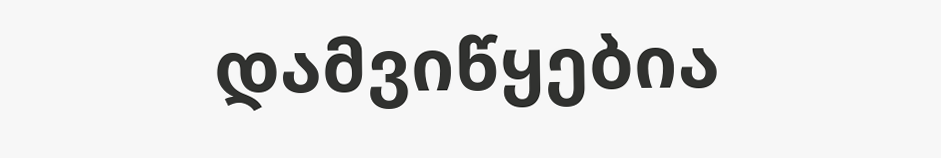დამვიწყებია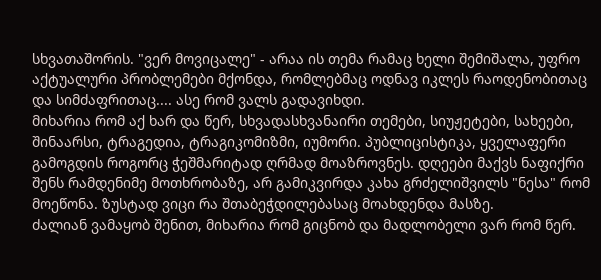სხვათაშორის. "ვერ მოვიცალე" - არაა ის თემა რამაც ხელი შემიშალა, უფრო აქტუალური პრობლემები მქონდა, რომლებმაც ოდნავ იკლეს რაოდენობითაც და სიმძაფრითაც.... ასე რომ ვალს გადავიხდი.
მიხარია რომ აქ ხარ და წერ, სხვადასხვანაირი თემები, სიუჟეტები, სახეები, შინაარსი, ტრაგედია, ტრაგიკომიზმი, იუმორი. პუბლიცისტიკა, ყველაფერი გამოგდის როგორც ჭეშმარიტად ღრმად მოაზროვნეს. დღეები მაქვს ნაფიქრი შენს რამდენიმე მოთხრობაზე, არ გამიკვირდა კახა გრძელიშვილს "ნესა" რომ მოეწონა. ზუსტად ვიცი რა შთაბეჭდილებასაც მოახდენდა მასზე.
ძალიან ვამაყობ შენით, მიხარია რომ გიცნობ და მადლობელი ვარ რომ წერ.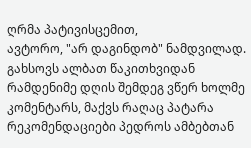ღრმა პატივისცემით,
ავტორო, "არ დაგინდობ" ნამდვილად. გახსოვს ალბათ წაკითხვიდან რამდენიმე დღის შემდეგ ვწერ ხოლმე კომენტარს, მაქვს რაღაც პატარა რეკომენდაციები პედროს ამბებთან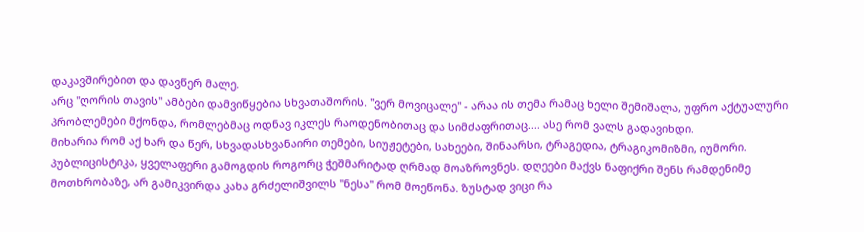დაკავშირებით და დავწერ მალე.
არც "ღორის თავის" ამბები დამვიწყებია სხვათაშორის. "ვერ მოვიცალე" - არაა ის თემა რამაც ხელი შემიშალა, უფრო აქტუალური პრობლემები მქონდა, რომლებმაც ოდნავ იკლეს რაოდენობითაც და სიმძაფრითაც.... ასე რომ ვალს გადავიხდი.
მიხარია რომ აქ ხარ და წერ, სხვადასხვანაირი თემები, სიუჟეტები, სახეები, შინაარსი, ტრაგედია, ტრაგიკომიზმი, იუმორი. პუბლიცისტიკა, ყველაფერი გამოგდის როგორც ჭეშმარიტად ღრმად მოაზროვნეს. დღეები მაქვს ნაფიქრი შენს რამდენიმე მოთხრობაზე, არ გამიკვირდა კახა გრძელიშვილს "ნესა" რომ მოეწონა. ზუსტად ვიცი რა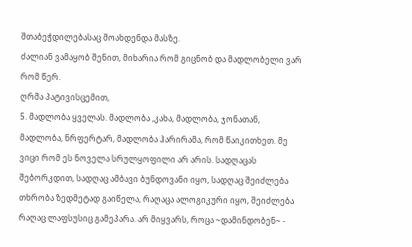შთაბეჭდილებასაც მოახდენდა მასზე.
ძალიან ვამაყობ შენით, მიხარია რომ გიცნობ და მადლობელი ვარ რომ წერ.
ღრმა პატივისცემით,
5. მადლობა ყველას. მადლობა ,კახა, მადლობა, ჯონათან, მადლობა, ნრფერტარ, მადლობა ჰარირამა, რომ წაიკითხეთ. მე ვიცი რომ ეს ნოველა სრულყოფილი არ არის. სადღაცას შებორკდით, სადღაც ამბავი ბუნდოვანი იყო, სადღაც შეიძლება თხრობა ზედმეტად გაიწელა, რაღაცა ალოგიკური იყო, შეიძლება რაღაც ლაფსუსიც გამეპარა. არ მიყვარს, როცა ~დამინდობენ~ -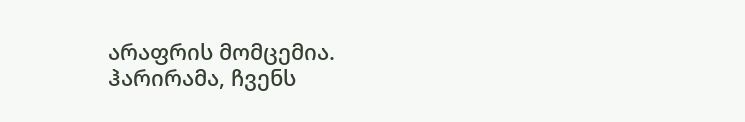არაფრის მომცემია. ჰარირამა, ჩვენს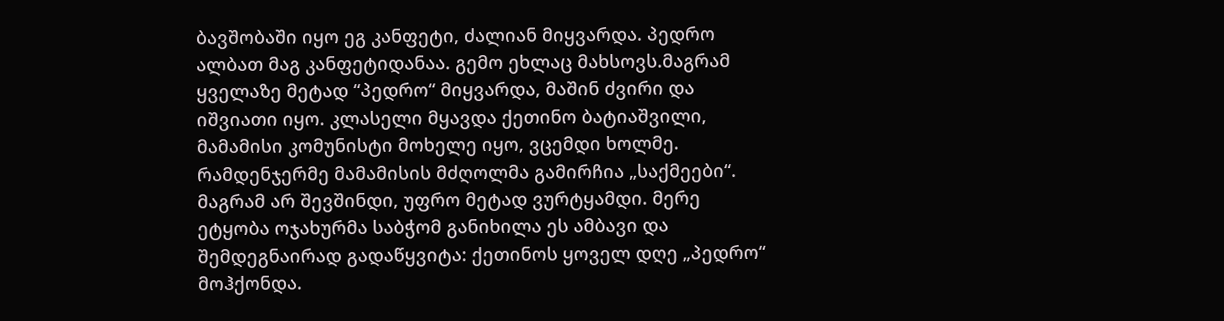ბავშობაში იყო ეგ კანფეტი, ძალიან მიყვარდა. პედრო ალბათ მაგ კანფეტიდანაა. გემო ეხლაც მახსოვს.მაგრამ ყველაზე მეტად “პედრო“ მიყვარდა, მაშინ ძვირი და იშვიათი იყო. კლასელი მყავდა ქეთინო ბატიაშვილი, მამამისი კომუნისტი მოხელე იყო, ვცემდი ხოლმე. რამდენჯერმე მამამისის მძღოლმა გამირჩია „საქმეები“. მაგრამ არ შევშინდი, უფრო მეტად ვურტყამდი. მერე ეტყობა ოჯახურმა საბჭომ განიხილა ეს ამბავი და შემდეგნაირად გადაწყვიტა: ქეთინოს ყოველ დღე „პედრო“ მოჰქონდა.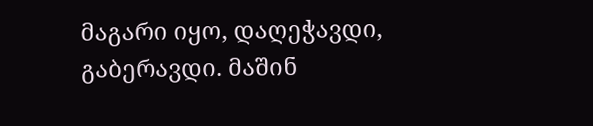მაგარი იყო, დაღეჭავდი, გაბერავდი. მაშინ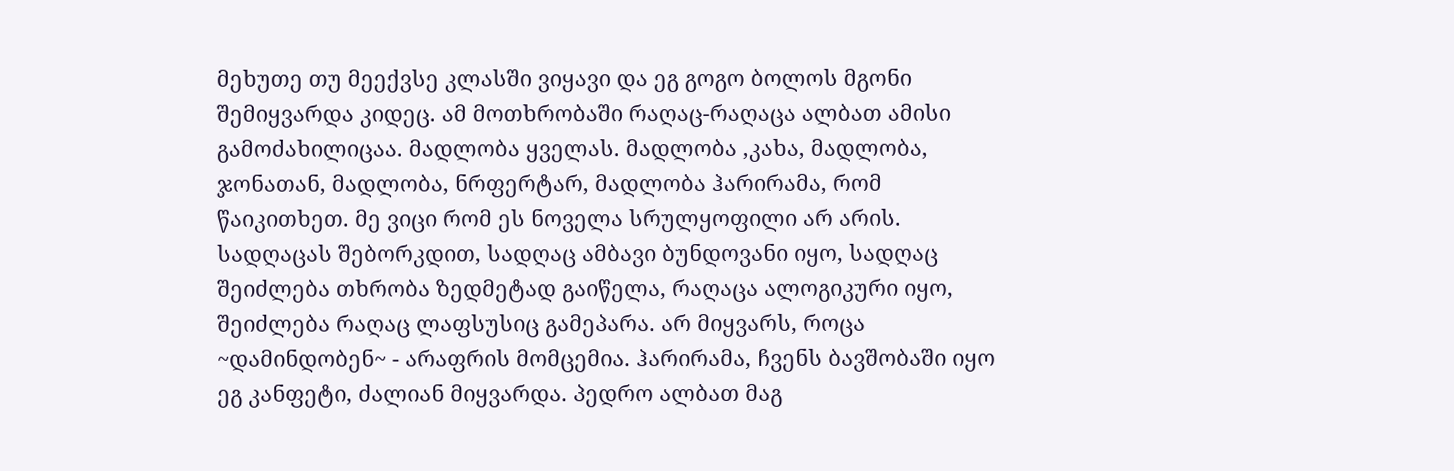მეხუთე თუ მეექვსე კლასში ვიყავი და ეგ გოგო ბოლოს მგონი შემიყვარდა კიდეც. ამ მოთხრობაში რაღაც-რაღაცა ალბათ ამისი გამოძახილიცაა. მადლობა ყველას. მადლობა ,კახა, მადლობა, ჯონათან, მადლობა, ნრფერტარ, მადლობა ჰარირამა, რომ წაიკითხეთ. მე ვიცი რომ ეს ნოველა სრულყოფილი არ არის. სადღაცას შებორკდით, სადღაც ამბავი ბუნდოვანი იყო, სადღაც შეიძლება თხრობა ზედმეტად გაიწელა, რაღაცა ალოგიკური იყო, შეიძლება რაღაც ლაფსუსიც გამეპარა. არ მიყვარს, როცა ~დამინდობენ~ - არაფრის მომცემია. ჰარირამა, ჩვენს ბავშობაში იყო ეგ კანფეტი, ძალიან მიყვარდა. პედრო ალბათ მაგ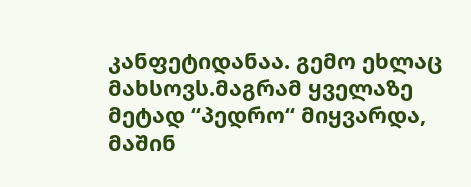კანფეტიდანაა. გემო ეხლაც მახსოვს.მაგრამ ყველაზე მეტად “პედრო“ მიყვარდა, მაშინ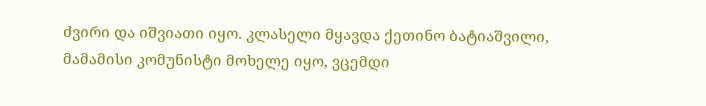ძვირი და იშვიათი იყო. კლასელი მყავდა ქეთინო ბატიაშვილი, მამამისი კომუნისტი მოხელე იყო, ვცემდი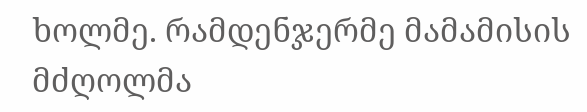ხოლმე. რამდენჯერმე მამამისის მძღოლმა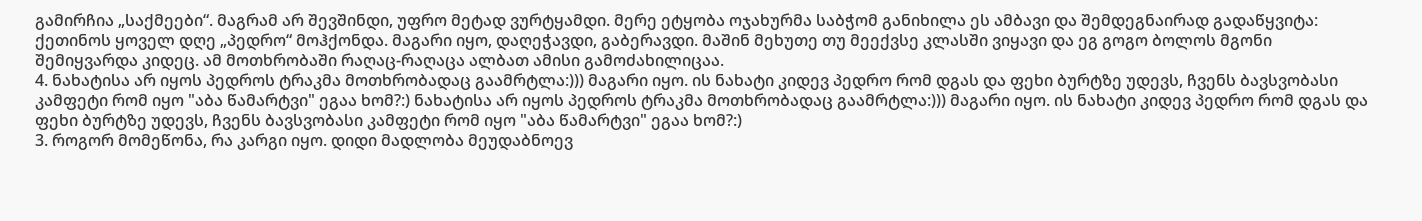გამირჩია „საქმეები“. მაგრამ არ შევშინდი, უფრო მეტად ვურტყამდი. მერე ეტყობა ოჯახურმა საბჭომ განიხილა ეს ამბავი და შემდეგნაირად გადაწყვიტა: ქეთინოს ყოველ დღე „პედრო“ მოჰქონდა. მაგარი იყო, დაღეჭავდი, გაბერავდი. მაშინ მეხუთე თუ მეექვსე კლასში ვიყავი და ეგ გოგო ბოლოს მგონი შემიყვარდა კიდეც. ამ მოთხრობაში რაღაც-რაღაცა ალბათ ამისი გამოძახილიცაა.
4. ნახატისა არ იყოს პედროს ტრაკმა მოთხრობადაც გაამრტლა:))) მაგარი იყო. ის ნახატი კიდევ პედრო რომ დგას და ფეხი ბურტზე უდევს, ჩვენს ბავსვობასი კამფეტი რომ იყო "აბა წამარტვი" ეგაა ხომ?:) ნახატისა არ იყოს პედროს ტრაკმა მოთხრობადაც გაამრტლა:))) მაგარი იყო. ის ნახატი კიდევ პედრო რომ დგას და ფეხი ბურტზე უდევს, ჩვენს ბავსვობასი კამფეტი რომ იყო "აბა წამარტვი" ეგაა ხომ?:)
3. როგორ მომეწონა, რა კარგი იყო. დიდი მადლობა მეუდაბნოევ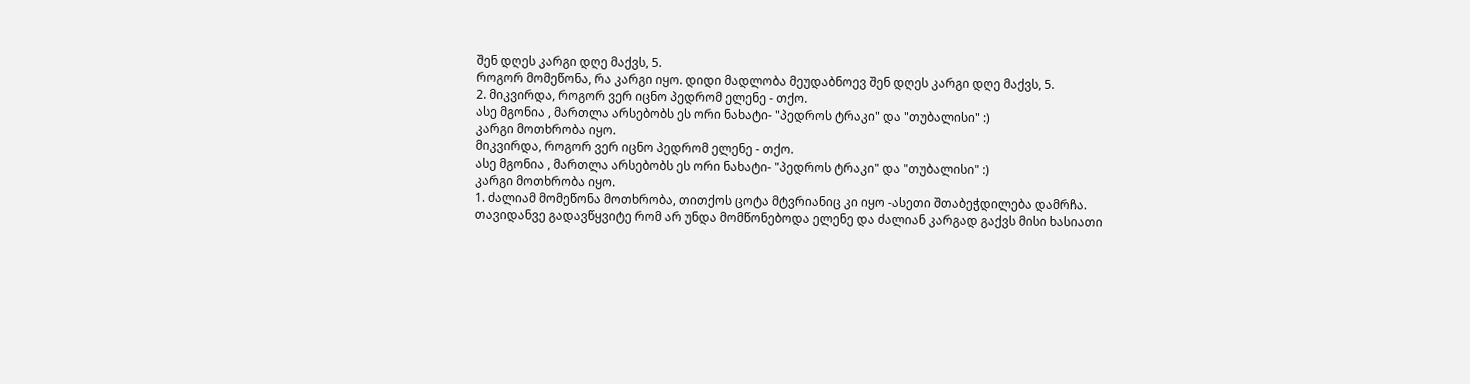შენ დღეს კარგი დღე მაქვს, 5.
როგორ მომეწონა, რა კარგი იყო. დიდი მადლობა მეუდაბნოევ შენ დღეს კარგი დღე მაქვს, 5.
2. მიკვირდა, როგორ ვერ იცნო პედრომ ელენე - თქო.
ასე მგონია , მართლა არსებობს ეს ორი ნახატი- "პედროს ტრაკი" და "თუბალისი" :)
კარგი მოთხრობა იყო.
მიკვირდა, როგორ ვერ იცნო პედრომ ელენე - თქო.
ასე მგონია , მართლა არსებობს ეს ორი ნახატი- "პედროს ტრაკი" და "თუბალისი" :)
კარგი მოთხრობა იყო.
1. ძალიამ მომეწონა მოთხრობა, თითქოს ცოტა მტვრიანიც კი იყო -ასეთი შთაბეჭდილება დამრჩა. თავიდანვე გადავწყვიტე რომ არ უნდა მომწონებოდა ელენე და ძალიან კარგად გაქვს მისი ხასიათი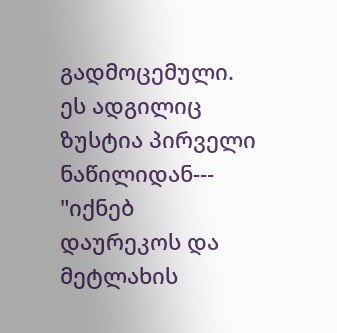გადმოცემული. ეს ადგილიც ზუსტია პირველი ნაწილიდან--- "იქნებ დაურეკოს და მეტლახის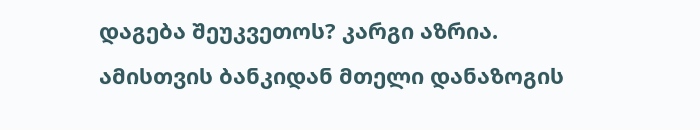დაგება შეუკვეთოს? კარგი აზრია. ამისთვის ბანკიდან მთელი დანაზოგის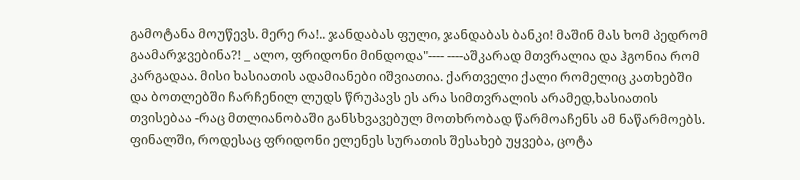გამოტანა მოუწევს. მერე რა!.. ჯანდაბას ფული, ჯანდაბას ბანკი! მაშინ მას ხომ პედრომ გაამარჯვებინა?! _ ალო, ფრიდონი მინდოდა"---- ----აშკარად მთვრალია და ჰგონია რომ კარგადაა. მისი ხასიათის ადამიანები იშვიათია. ქართველი ქალი რომელიც კათხებში და ბოთლებში ჩარჩენილ ლუდს წრუპავს ეს არა სიმთვრალის არამედ,ხასიათის თვისებაა -რაც მთლიანობაში განსხვავებულ მოთხრობად წარმოაჩენს ამ ნაწარმოებს. ფინალში, როდესაც ფრიდონი ელენეს სურათის შესახებ უყვება, ცოტა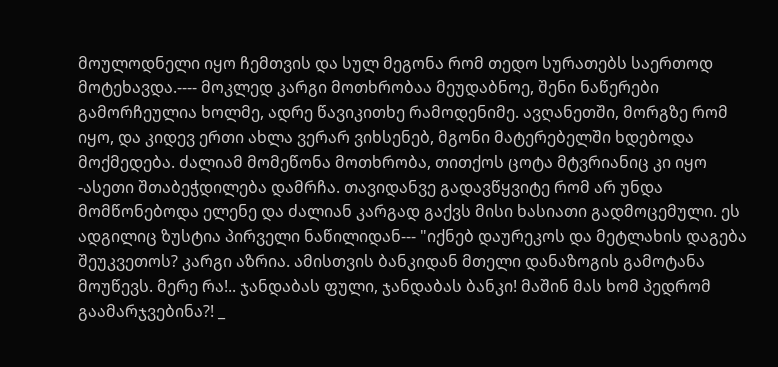მოულოდნელი იყო ჩემთვის და სულ მეგონა რომ თედო სურათებს საერთოდ მოტეხავდა.---- მოკლედ კარგი მოთხრობაა მეუდაბნოე, შენი ნაწერები გამორჩეულია ხოლმე, ადრე წავიკითხე რამოდენიმე. ავღანეთში, მორგზე რომ იყო, და კიდევ ერთი ახლა ვერარ ვიხსენებ, მგონი მატერებელში ხდებოდა მოქმედება. ძალიამ მომეწონა მოთხრობა, თითქოს ცოტა მტვრიანიც კი იყო -ასეთი შთაბეჭდილება დამრჩა. თავიდანვე გადავწყვიტე რომ არ უნდა მომწონებოდა ელენე და ძალიან კარგად გაქვს მისი ხასიათი გადმოცემული. ეს ადგილიც ზუსტია პირველი ნაწილიდან--- "იქნებ დაურეკოს და მეტლახის დაგება შეუკვეთოს? კარგი აზრია. ამისთვის ბანკიდან მთელი დანაზოგის გამოტანა მოუწევს. მერე რა!.. ჯანდაბას ფული, ჯანდაბას ბანკი! მაშინ მას ხომ პედრომ გაამარჯვებინა?! _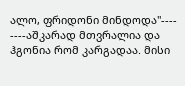ალო, ფრიდონი მინდოდა"---- ----აშკარად მთვრალია და ჰგონია რომ კარგადაა. მისი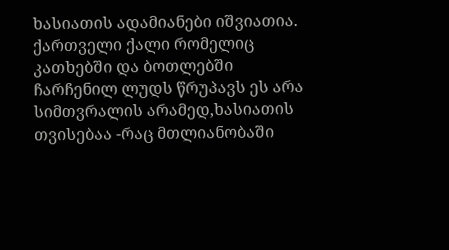ხასიათის ადამიანები იშვიათია. ქართველი ქალი რომელიც კათხებში და ბოთლებში ჩარჩენილ ლუდს წრუპავს ეს არა სიმთვრალის არამედ,ხასიათის თვისებაა -რაც მთლიანობაში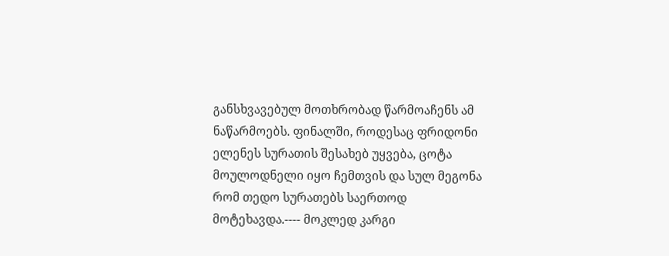განსხვავებულ მოთხრობად წარმოაჩენს ამ ნაწარმოებს. ფინალში, როდესაც ფრიდონი ელენეს სურათის შესახებ უყვება, ცოტა მოულოდნელი იყო ჩემთვის და სულ მეგონა რომ თედო სურათებს საერთოდ მოტეხავდა.---- მოკლედ კარგი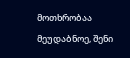მოთხრობაა მეუდაბნოე, შენი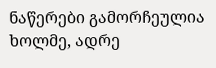ნაწერები გამორჩეულია ხოლმე, ადრე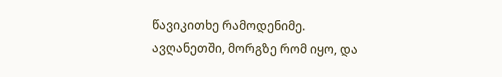წავიკითხე რამოდენიმე. ავღანეთში, მორგზე რომ იყო, და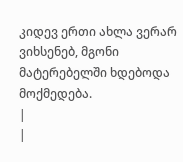კიდევ ერთი ახლა ვერარ ვიხსენებ, მგონი მატერებელში ხდებოდა მოქმედება.
|
|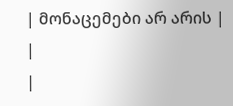| მონაცემები არ არის |
|
|